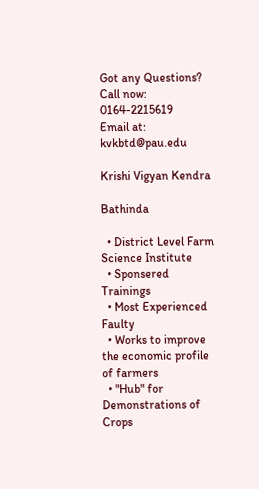Got any Questions?
Call now: 0164-2215619
Email at: kvkbtd@pau.edu

Krishi Vigyan Kendra

Bathinda

  • District Level Farm Science Institute
  • Sponsered Trainings
  • Most Experienced Faulty
  • Works to improve the economic profile of farmers
  • "Hub" for Demonstrations of Crops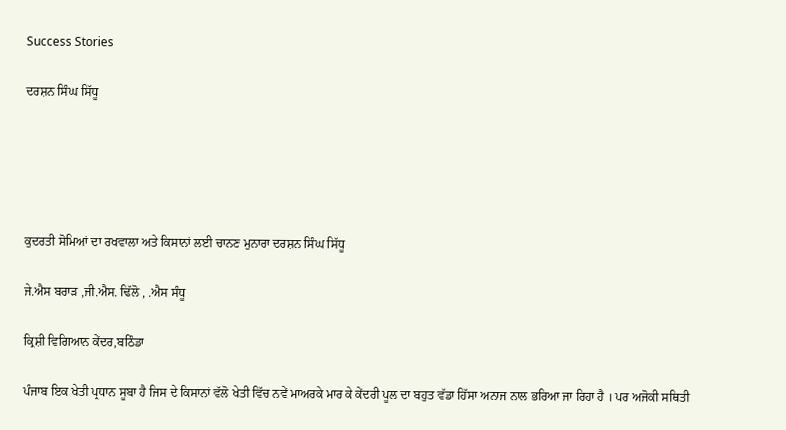Success Stories

ਦਰਸ਼ਨ ਸਿੰਘ ਸਿੱਧੂ





ਕੁਦਰਤੀ ਸੋਮਿਆਂ ਦਾ ਰਖਵਾਲਾ ਅਤੇ ਕਿਸਾਨਾਂ ਲਈ ਚਾਨਣ ਮੁਨਾਰਾ ਦਰਸ਼ਨ ਸਿੰਘ ਸਿੱਧੂ

ਜੇ.ਐਸ ਬਰਾੜ ,ਜੀ.ਐਸ. ਢਿੱਲੋ , .ਐਸ ਸੰਧੂ

ਕ੍ਰਿਸ਼ੀ ਵਿਗਿਆਨ ਕੇਂਦਰ,ਬਠਿੰਡਾ

ਪੰਜਾਬ ਇਕ ਖੇਤੀ ਪ੍ਰਧਾਨ ਸੂਬਾ ਹੈ ਜਿਸ ਦੇ ਕਿਸਾਨਾਂ ਵੱਲੋ ਖੇਤੀ ਵਿੱਚ ਨਵੇਂ ਮਾਅਰਕੇ ਮਾਰ ਕੇ ਕੇਂਦਰੀ ਪੂਲ ਦਾ ਬਹੁਤ ਵੱਡਾ ਹਿੱਸਾ ਅਨਾਜ ਨਾਲ ਭਰਿਆ ਜਾ ਰਿਹਾ ਹੈ । ਪਰ ਅਜੋਕੀ ਸਥਿਤੀ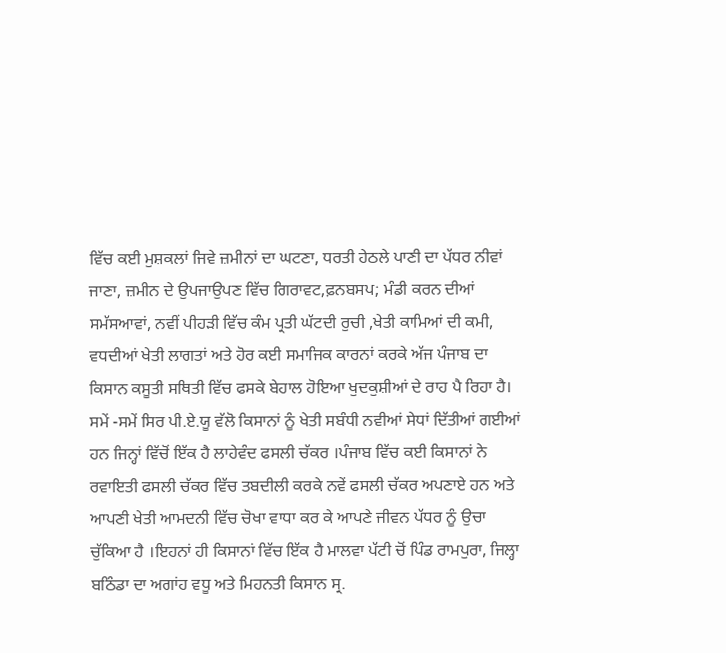ਵਿੱਚ ਕਈ ਮੁਸ਼ਕਲਾਂ ਜਿਵੇ ਜ਼ਮੀਨਾਂ ਦਾ ਘਟਣਾ, ਧਰਤੀ ਹੇਠਲੇ ਪਾਣੀ ਦਾ ਪੱਧਰ ਨੀਵਾਂ ਜਾਣਾ, ਜ਼ਮੀਨ ਦੇ ਉਪਜਾਉਪਣ ਵਿੱਚ ਗਿਰਾਵਟ,ਫ਼ਨਬਸਪ; ਮੰਡੀ ਕਰਨ ਦੀਆਂ ਸਮੱਸਆਵਾਂ, ਨਵੀਂ ਪੀਹੜੀ ਵਿੱਚ ਕੰਮ ਪ੍ਰਤੀ ਘੱਟਦੀ ਰੁਚੀ ,ਖੇਤੀ ਕਾਮਿਆਂ ਦੀ ਕਮੀ, ਵਧਦੀਆਂ ਖੇਤੀ ਲਾਗਤਾਂ ਅਤੇ ਹੋਰ ਕਈ ਸਮਾਜਿਕ ਕਾਰਨਾਂ ਕਰਕੇ ਅੱਜ ਪੰਜਾਬ ਦਾ ਕਿਸਾਨ ਕਸੂਤੀ ਸਥਿਤੀ ਵਿੱਚ ਫਸਕੇ ਬੇਹਾਲ ਹੋਇਆ ਖੁਦਕੁਸ਼ੀਆਂ ਦੇ ਰਾਹ ਪੈ ਰਿਹਾ ਹੈ। ਸਮੇਂ -ਸਮੇਂ ਸਿਰ ਪੀ.ਏ.ਯੂ ਵੱਲੋ ਕਿਸਾਨਾਂ ਨੂੰ ਖੇਤੀ ਸਬੰਧੀ ਨਵੀਆਂ ਸੇਧਾਂ ਦਿੱਤੀਆਂ ਗਈਆਂ ਹਨ ਜਿਨ੍ਹਾਂ ਵਿੱਚੋਂ ਇੱਕ ਹੈ ਲਾਹੇਵੰਦ ਫਸਲੀ ਚੱਕਰ ।ਪੰਜਾਬ ਵਿੱਚ ਕਈ ਕਿਸਾਨਾਂ ਨੇ ਰਵਾਇਤੀ ਫਸਲੀ ਚੱਕਰ ਵਿੱਚ ਤਬਦੀਲੀ ਕਰਕੇ ਨਵੇਂ ਫਸਲੀ ਚੱਕਰ ਅਪਣਾਏ ਹਨ ਅਤੇ ਆਪਣੀ ਖੇਤੀ ਆਮਦਨੀ ਵਿੱਚ ਚੋਖਾ ਵਾਧਾ ਕਰ ਕੇ ਆਪਣੇ ਜੀਵਨ ਪੱਧਰ ਨੂੰ ਉਚਾ ਚੁੱਕਿਆ ਹੈ ।ਇਹਨਾਂ ਹੀ ਕਿਸਾਨਾਂ ਵਿੱਚ ਇੱਕ ਹੈ ਮਾਲਵਾ ਪੱਟੀ ਚੋਂ ਪਿੰਡ ਰਾਮਪੁਰਾ, ਜਿਲ੍ਹਾ ਬਠਿੰਡਾ ਦਾ ਅਗਾਂਹ ਵਧੂ ਅਤੇ ਮਿਹਨਤੀ ਕਿਸਾਨ ਸ੍ਰ.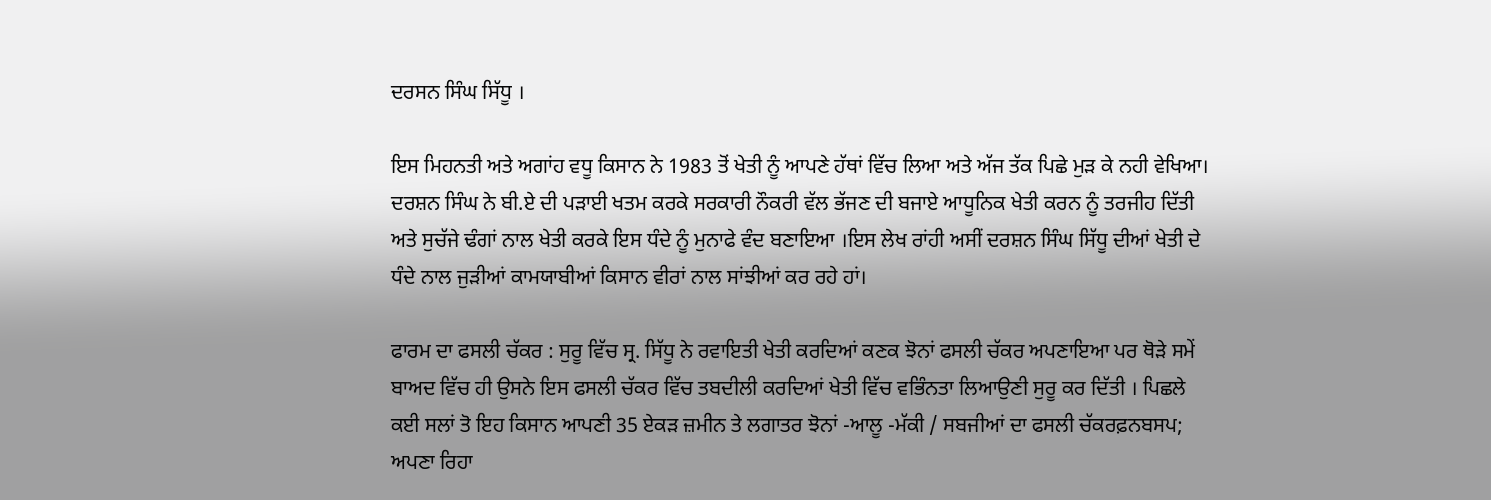ਦਰਸਨ ਸਿੰਘ ਸਿੱਧੂ ।

ਇਸ ਮਿਹਨਤੀ ਅਤੇ ਅਗਾਂਹ ਵਧੂ ਕਿਸਾਨ ਨੇ 1983 ਤੋਂ ਖੇਤੀ ਨੂੰ ਆਪਣੇ ਹੱਥਾਂ ਵਿੱਚ ਲਿਆ ਅਤੇ ਅੱਜ ਤੱਕ ਪਿਛੇ ਮੁੜ ਕੇ ਨਹੀ ਵੇਖਿਆ। ਦਰਸ਼ਨ ਸਿੰਘ ਨੇ ਬੀ.ਏ ਦੀ ਪੜਾਈ ਖਤਮ ਕਰਕੇ ਸਰਕਾਰੀ ਨੌਕਰੀ ਵੱਲ ਭੱਜਣ ਦੀ ਬਜਾਏ ਆਧੂਨਿਕ ਖੇਤੀ ਕਰਨ ਨੂੰ ਤਰਜੀਹ ਦਿੱਤੀ ਅਤੇ ਸੁਚੱਜੇ ਢੰਗਾਂ ਨਾਲ ਖੇਤੀ ਕਰਕੇ ਇਸ ਧੰਦੇ ਨੂੰ ਮੁਨਾਫੇ ਵੰਦ ਬਣਾਇਆ ।ਇਸ ਲੇਖ ਰਾਂਹੀ ਅਸੀਂ ਦਰਸ਼ਨ ਸਿੰਘ ਸਿੱਧੂ ਦੀਆਂ ਖੇਤੀ ਦੇ ਧੰਦੇ ਨਾਲ ਜੁੜੀਆਂ ਕਾਮਯਾਬੀਆਂ ਕਿਸਾਨ ਵੀਰਾਂ ਨਾਲ ਸਾਂਝੀਆਂ ਕਰ ਰਹੇ ਹਾਂ।

ਫਾਰਮ ਦਾ ਫਸਲੀ ਚੱਕਰ : ਸੁਰੂ ਵਿੱਚ ਸ੍ਰ. ਸਿੱਧੂ ਨੇ ਰਵਾਇਤੀ ਖੇਤੀ ਕਰਦਿਆਂ ਕਣਕ ਝੋਨਾਂ ਫਸਲੀ ਚੱਕਰ ਅਪਣਾਇਆ ਪਰ ਥੋੜੇ ਸਮੇਂ ਬਾਅਦ ਵਿੱਚ ਹੀ ਉਸਨੇ ਇਸ ਫਸਲੀ ਚੱਕਰ ਵਿੱਚ ਤਬਦੀਲੀ ਕਰਦਿਆਂ ਖੇਤੀ ਵਿੱਚ ਵਭਿੰਨਤਾ ਲਿਆਉਣੀ ਸੁਰੂ ਕਰ ਦਿੱਤੀ । ਪਿਛਲੇ ਕਈ ਸਲਾਂ ਤੋ ਇਹ ਕਿਸਾਨ ਆਪਣੀ 35 ਏਕੜ ਜ਼ਮੀਨ ਤੇ ਲਗਾਤਰ ਝੋਨਾਂ -ਆਲੂ -ਮੱਕੀ / ਸਬਜੀਆਂ ਦਾ ਫਸਲੀ ਚੱਕਰਫ਼ਨਬਸਪ; ਅਪਣਾ ਰਿਹਾ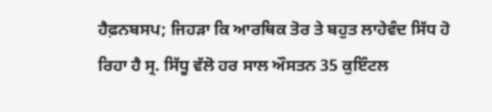ਹੈਫ਼ਨਬਸਪ; ਜਿਹੜਾ ਕਿ ਆਰਥਿਕ ਤੋਰ ਤੇ ਬਹੁਤ ਲਾਹੇਵੰਦ ਸਿੱਧ ਹੋ ਰਿਹਾ ਹੈ ਸ੍ਰ. ਸਿੱਧੂ ਵੱਲੋ ਹਰ ਸਾਲ ਔਸਤਨ 35 ਕੁਇੰਟਲ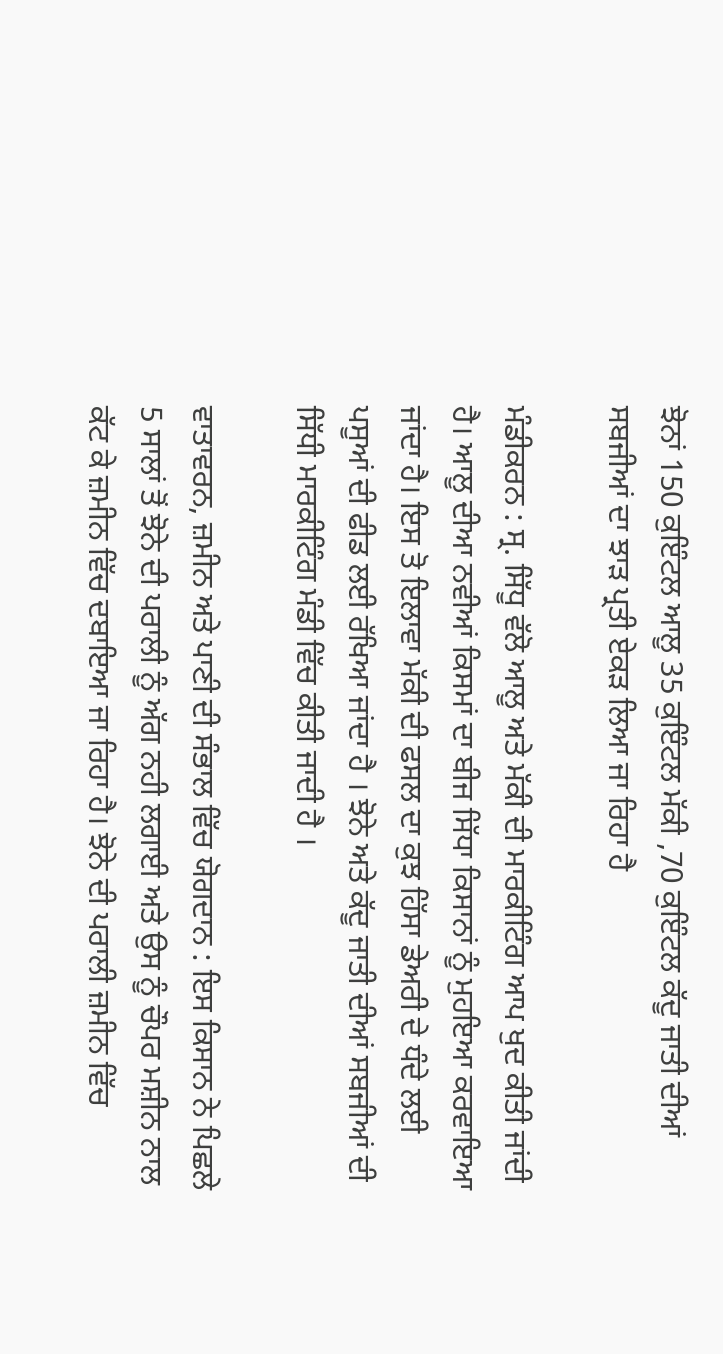ਝੋਨਾਂ 150 ਕੁਇੰਟਲ ਆਲੂ 35 ਕੁਇੰਟਲ ਮੱਕੀ ,70 ਕੁਇੰਟਲ ਕੱਦੂ ਜਾਤੀ ਦੀਆਂ ਸਬਜੀਆਂ ਦਾ ਝਾੜ ਪ੍ਰਤੀ ਏਕੜ ਲਿਆ ਜਾ ਰਿਹਾ ਹੈ

ਮੰਡੀਕਰਨ : ਸ੍ਰ. ਸਿੱਧੂ ਵੱਲੋ ਆਲੂ ਅਤੇ ਮੱਕੀ ਦੀ ਮਾਰਕੀਟਿੰਗ ਆਪ ਖੁਦ ਕੀਤੀ ਜਾਂਦੀ ਹੈ। ਆਲੂ ਦੀਆ ਨਵੀਆਂ ਕਿਸਮਾਂ ਦਾ ਬੀਜ ਸਿੱਧਾ ਕਿਸਾਨਾਂ ਨੂੰ ਮੁਹਇਆ ਕਰਵਾਇਆ ਜਾਂਦਾ ਹੈ। ਇਸ ਤੋ ਇਲਾਵਾ ਮੱਕੀ ਦੀ ਫਸਲ ਦਾ ਕੁਝ ਹਿੱਸਾ ਡੇਅਰੀ ਦੇ ਧੰਦੇ ਲਈ ਪਸੂਆਂ ਦੀ ਫੀਡ ਲਈ ਰੱਖਿਆ ਜਾਂਦਾ ਹੈ । ਝੋਨੇ ਅਤੇ ਕੱਦੂ ਜਾਤੀ ਦੀਆਂ ਸਬਜੀਆਂ ਦੀ ਸਿੱਧੀ ਮਾਰਕੀਟਿੰਗ ਮੰਡੀ ਵਿੱਚ ਕੀਤੀ ਜਾਦੀ ਹੈ ।

ਵਾਤਾਵਰਨ, ਜ਼ਮੀਨ ਅਤੇ ਪਾਣੀ ਦੀ ਸੰਭਾਲ ਵਿੱਚ ਯੋਗਦਾਨ : ਇਸ ਕਿਸਾਨ ਨੇ ਪਿਛਲੇ 5 ਸਾਲਾਂ ਤੋਂ ਝੋਨੇ ਦੀ ਪਰਾਲੀ ਨੂੰ ਅੱਗ ਨਹੀ ਲਗਾਈ ਅਤੇ ਉਸ ਨੂੰ ਚੌਪਰ ਮਸ਼ੀਨ ਨਾਲ ਕੱਟ ਕੇ ਜ਼ਮੀਨ ਵਿੱਚ ਦਬਾਇਆ ਜਾ ਰਿਹਾ ਹੈ। ਝੋਨੇ ਦੀ ਪਰਾਲੀ ਜ਼ਮੀਨ ਵਿੱਚ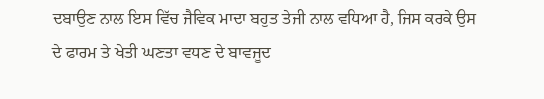ਦਬਾਉਣ ਨਾਲ ਇਸ ਵਿੱਚ ਜੈਵਿਕ ਮਾਦਾ ਬਹੁਤ ਤੇਜੀ ਨਾਲ ਵਧਿਆ ਹੈ, ਜਿਸ ਕਰਕੇ ਉਸ ਦੇ ਫਾਰਮ ਤੇ ਖੇਤੀ ਘਣਤਾ ਵਧਣ ਦੇ ਬਾਵਜੂਦ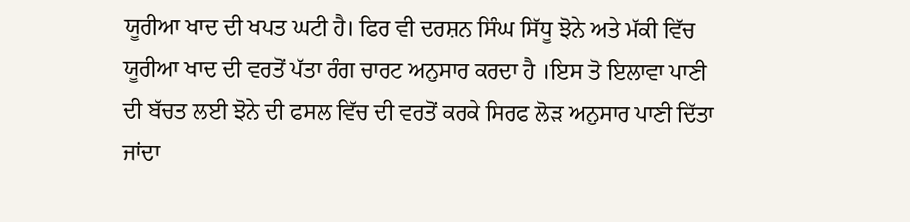ਯੂਰੀਆ ਖਾਦ ਦੀ ਖਪਤ ਘਟੀ ਹੈ। ਫਿਰ ਵੀ ਦਰਸ਼ਨ ਸਿੰਘ ਸਿੱਧੂ ਝੋਨੇ ਅਤੇ ਮੱਕੀ ਵਿੱਚ ਯੂਰੀਆ ਖਾਦ ਦੀ ਵਰਤੋਂ ਪੱਤਾ ਰੰਗ ਚਾਰਟ ਅਨੁਸਾਰ ਕਰਦਾ ਹੈ ।ਇਸ ਤੋ ਇਲਾਵਾ ਪਾਣੀ ਦੀ ਬੱਚਤ ਲਈ ਝੋਨੇ ਦੀ ਫਸਲ ਵਿੱਚ ਦੀ ਵਰਤੋਂ ਕਰਕੇ ਸਿਰਫ ਲੋੜ ਅਨੁਸਾਰ ਪਾਣੀ ਦਿੱਤਾ ਜਾਂਦਾ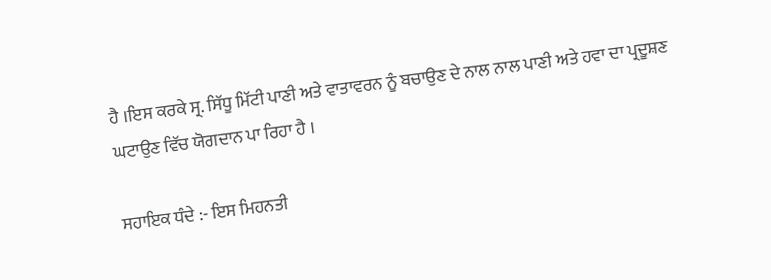ਹੈ ।ਇਸ ਕਰਕੇ ਸ੍ਰ. ਸਿੱਧੂ ਮਿੱਟੀ ਪਾਣੀ ਅਤੇ ਵਾਤਾਵਰਨ ਨੂੰ ਬਚਾਉਣ ਦੇ ਨਾਲ ਨਾਲ ਪਾਣੀ ਅਤੇ ਹਵਾ ਦਾ ਪ੍ਰਦੂਸ਼ਣ ਘਟਾਉਣ ਵਿੱਚ ਯੋਗਦਾਨ ਪਾ ਰਿਹਾ ਹੈ ।

ਸਹਾਇਕ ਧੰਦੇ :- ਇਸ ਮਿਹਨਤੀ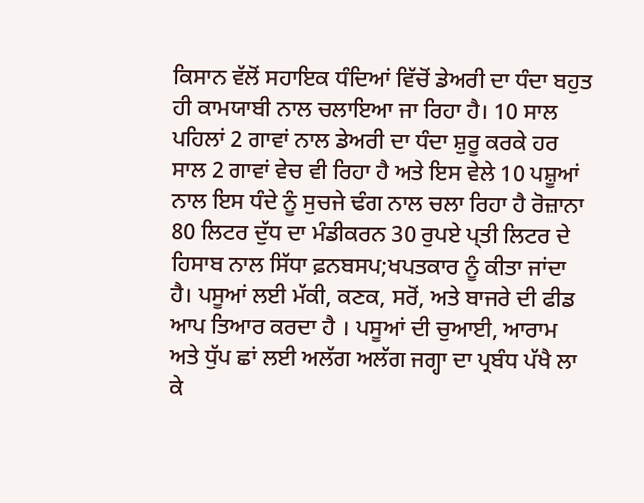ਕਿਸਾਨ ਵੱਲੋਂ ਸਹਾਇਕ ਧੰਦਿਆਂ ਵਿੱਚੋਂ ਡੇਅਰੀ ਦਾ ਧੰਦਾ ਬਹੁਤ ਹੀ ਕਾਮਯਾਬੀ ਨਾਲ ਚਲਾਇਆ ਜਾ ਰਿਹਾ ਹੈ। 10 ਸਾਲ ਪਹਿਲਾਂ 2 ਗਾਵਾਂ ਨਾਲ ਡੇਅਰੀ ਦਾ ਧੰਦਾ ਸ਼ੁਰੂ ਕਰਕੇ ਹਰ ਸਾਲ 2 ਗਾਵਾਂ ਵੇਚ ਵੀ ਰਿਹਾ ਹੈ ਅਤੇ ਇਸ ਵੇਲੇ 10 ਪਸ਼ੂਆਂ ਨਾਲ ਇਸ ਧੰਦੇ ਨੂੰ ਸੁਚਜੇ ਢੰਗ ਨਾਲ ਚਲਾ ਰਿਹਾ ਹੈ ਰੋਜ਼ਾਨਾ 80 ਲਿਟਰ ਦੁੱਧ ਦਾ ਮੰਡੀਕਰਨ 30 ਰੁਪਏ ਪ੍ਤੀ ਲਿਟਰ ਦੇ ਹਿਸਾਬ ਨਾਲ ਸਿੱਧਾ ਫ਼ਨਬਸਪ;ਖਪਤਕਾਰ ਨੂੰ ਕੀਤਾ ਜਾਂਦਾ ਹੈ। ਪਸੂਆਂ ਲਈ ਮੱਕੀ, ਕਣਕ, ਸਰੋਂ, ਅਤੇ ਬਾਜਰੇ ਦੀ ਫੀਡ ਆਪ ਤਿਆਰ ਕਰਦਾ ਹੈ । ਪਸੂਆਂ ਦੀ ਚੁਆਈ, ਆਰਾਮ ਅਤੇ ਧੁੱਪ ਛਾਂ ਲਈ ਅਲੱਗ ਅਲੱਗ ਜਗ੍ਹਾ ਦਾ ਪ੍ਰਬੰਧ ਪੱਖੈ ਲਾ ਕੇ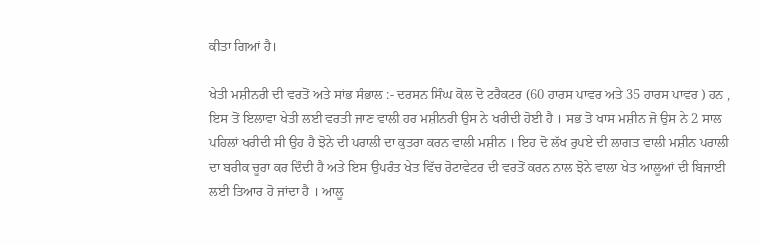ਕੀਤਾ ਗਿਆਂ ਹੈ।

ਖੇਤੀ ਮਸ਼ੀਨਰੀ ਦੀ ਵਰਤੋਂ ਅਤੇ ਸਾਂਭ ਸੰਭਾਲ :- ਦਰਸਨ ਸਿੰਘ ਕੋਲ ਦੋ ਟਰੈਕਟਰ (60 ਹਾਰਸ ਪਾਵਰ ਅਤੇ 35 ਹਾਰਸ ਪਾਵਰ ) ਹਨ , ਇਸ ਤੋਂ ਇਲਾਵਾ ਖੇਤੀ ਲਈ ਵਰਤੀ ਜਾਣ ਵਾਲੀ ਹਰ ਮਸ਼ੀਨਰੀ ਉਸ ਨੇ ਖਰੀਦੀ ਹੋਈ ਹੈ । ਸਭ ਤੋ ਖਾਸ ਮਸ਼ੀਨ ਜੋ ਉਸ ਨੇ 2 ਸਾਲ ਪਹਿਲਾਂ ਖਰੀਦੀ ਸੀ ਉਹ ਹੈ ਝੋਨੇ ਦੀ ਪਰਾਲੀ ਦਾ ਕੁਤਰਾ ਕਰਨ ਵਾਲੀ ਮਸ਼ੀਨ । ਇਹ ਦੋ ਲੱਖ ਰੁਪਏ ਦੀ ਲਾਗਤ ਵਾਲੀ ਮਸ਼ੀਨ ਪਰਾਲੀ ਦਾ ਬਰੀਕ ਚੂਰਾ ਕਰ ਦਿੰਦੀ ਹੈ ਅਤੇ ਇਸ ਉਪਰੰਤ ਖੇਤ ਵਿੱਚ ਰੋਟਾਵੇਟਰ ਦੀ ਵਰਤੋਂ ਕਰਨ ਨਾਲ ਝੋਨੇ ਵਾਲਾ ਖੇਤ ਆਲੂਆਂ ਦੀ ਬਿਜਾਈ ਲਈ ਤਿਆਰ ਹੋ ਜਾਂਦਾ ਹੈ । ਆਲੂ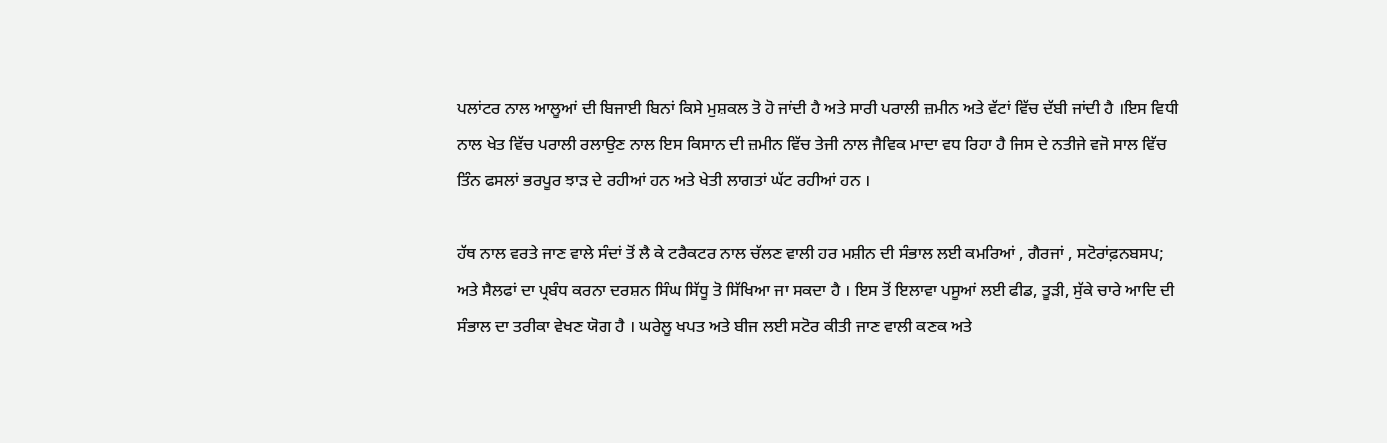ਪਲਾਂਟਰ ਨਾਲ ਆਲੂਆਂ ਦੀ ਬਿਜਾਈ ਬਿਨਾਂ ਕਿਸੇ ਮੁਸ਼ਕਲ ਤੋ ਹੋ ਜਾਂਦੀ ਹੈ ਅਤੇ ਸਾਰੀ ਪਰਾਲੀ ਜ਼ਮੀਨ ਅਤੇ ਵੱਟਾਂ ਵਿੱਚ ਦੱਬੀ ਜਾਂਦੀ ਹੈ ।ਇਸ ਵਿਧੀ ਨਾਲ ਖੇਤ ਵਿੱਚ ਪਰਾਲੀ ਰਲਾਉਣ ਨਾਲ ਇਸ ਕਿਸਾਨ ਦੀ ਜ਼ਮੀਨ ਵਿੱਚ ਤੇਜੀ ਨਾਲ ਜੈਵਿਕ ਮਾਦਾ ਵਧ ਰਿਹਾ ਹੈ ਜਿਸ ਦੇ ਨਤੀਜੇ ਵਜੋ ਸਾਲ ਵਿੱਚ ਤਿੰਨ ਫਸਲਾਂ ਭਰਪੂਰ ਝਾੜ ਦੇ ਰਹੀਆਂ ਹਨ ਅਤੇ ਖੇਤੀ ਲਾਗਤਾਂ ਘੱਟ ਰਹੀਆਂ ਹਨ ।

ਹੱਥ ਨਾਲ ਵਰਤੇ ਜਾਣ ਵਾਲੇ ਸੰਦਾਂ ਤੋਂ ਲੈ ਕੇ ਟਰੈਕਟਰ ਨਾਲ ਚੱਲਣ ਵਾਲੀ ਹਰ ਮਸ਼ੀਨ ਦੀ ਸੰਭਾਲ ਲਈ ਕਮਰਿਆਂ , ਗੈਰਜਾਂ , ਸਟੋਰਾਂਫ਼ਨਬਸਪ; ਅਤੇ ਸੈਲਫਾਂ ਦਾ ਪ੍ਰਬੰਧ ਕਰਨਾ ਦਰਸ਼ਨ ਸਿੰਘ ਸਿੱਧੂ ਤੋ ਸਿੱਖਿਆ ਜਾ ਸਕਦਾ ਹੈ । ਇਸ ਤੋਂ ਇਲਾਵਾ ਪਸੂਆਂ ਲਈ ਫੀਡ, ਤੂੜੀ, ਸੁੱਕੇ ਚਾਰੇ ਆਦਿ ਦੀ ਸੰਭਾਲ ਦਾ ਤਰੀਕਾ ਵੇਖਣ ਯੋਗ ਹੈ । ਘਰੇਲੂ ਖਪਤ ਅਤੇ ਬੀਜ ਲਈ ਸਟੋਰ ਕੀਤੀ ਜਾਣ ਵਾਲੀ ਕਣਕ ਅਤੇ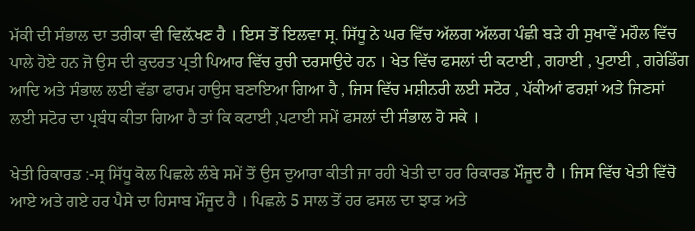ਮੱਕੀ ਦੀ ਸੰਭਾਲ ਦਾ ਤਰੀਕਾ ਵੀ ਵਿਲ਼ੱਖਣ ਹੈ । ਇਸ ਤੋਂ ਇਲਵਾ ਸ੍ਰ. ਸਿੱਧੂ ਨੇ ਘਰ ਵਿੱਚ ਅੱਲਗ ਅੱਲਗ ਪੰਛੀ ਬੜੇ ਹੀ ਸੁਖਾਵੇਂ ਮਹੌਲ ਵਿੱਚ ਪਾਲੇ ਹੋਏ ਹਨ ਜੋ ਉਸ ਦੀ ਕੁਦਰਤ ਪ੍ਰਤੀ ਪਿਆਰ ਵਿੱਚ ਰੁਚੀ ਦਰਸਾਉਦੇ ਹਨ । ਖੇਤ ਵਿੱਚ ਫਸਲਾਂ ਦੀ ਕਟਾਈ , ਗਹਾਈ , ਪੁਟਾਈ , ਗਰੇਡਿੰਗ ਆਦਿ ਅਤੇ ਸੰਭਾਲ ਲਈ ਵੱਡਾ ਫਾਰਮ ਹਾਉਸ ਬਣਾਇਆ ਗਿਆ ਹੈ , ਜਿਸ ਵਿੱਚ ਮਸ਼ੀਨਰੀ ਲਈ ਸਟੋਰ , ਪੱਕੀਆਂ ਫਰਸ਼ਾਂ ਅਤੇ ਜਿਣਸਾਂ ਲਈ ਸਟੋਰ ਦਾ ਪ੍ਰਬੰਧ ਕੀਤਾ ਗਿਆ ਹੈ ਤਾਂ ਕਿ ਕਟਾਈ ,ਪਟਾਈ ਸਮੇਂ ਫਸਲਾਂ ਦੀ ਸੰਭਾਲ ਹੋ ਸਕੇ ।

ਖੇਤੀ ਰਿਕਾਰਡ :-ਸ੍ਰ ਸਿੱਧੂ ਕੋਲ ਪਿਛਲੇ ਲੰਬੇ ਸਮੇਂ ਤੋਂ ਉਸ ਦੁਆਰਾ ਕੀਤੀ ਜਾ ਰਹੀ ਖੇਤੀ ਦਾ ਹਰ ਰਿਕਾਰਡ ਮੌਜੂਦ ਹੈ । ਜਿਸ ਵਿੱਚ ਖੇਤੀ ਵਿੱਚੋ ਆਏ ਅਤੇ ਗਏ ਹਰ ਪੈਸੇ ਦਾ ਹਿਸਾਬ ਮੌਜੂਦ ਹੈ । ਪਿਛਲੇ 5 ਸਾਲ ਤੋਂ ਹਰ ਫਸਲ ਦਾ ਝਾੜ ਅਤੇ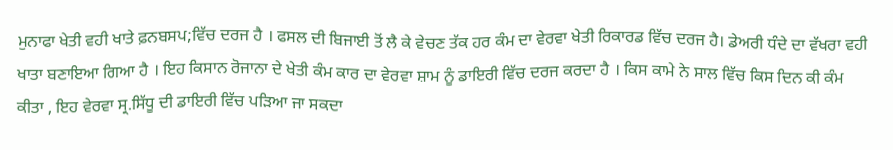ਮੁਨਾਫਾ ਖੇਤੀ ਵਹੀ ਖਾਤੇ ਫ਼ਨਬਸਪ;ਵਿੱਚ ਦਰਜ ਹੈ । ਫਸਲ ਦੀ ਬਿਜਾਈ ਤੋਂ ਲੈ ਕੇ ਵੇਚਣ ਤੱਕ ਹਰ ਕੰਮ ਦਾ ਵੇਰਵਾ ਖੇਤੀ ਰਿਕਾਰਡ ਵਿੱਚ ਦਰਜ ਹੈ। ਡੇਅਰੀ ਧੰਦੇ ਦਾ ਵੱਖਰਾ ਵਹੀ ਖਾਤਾ ਬਣਾਇਆ ਗਿਆ ਹੈ । ਇਹ ਕਿਸਾਨ ਰੋਜਾਨਾ ਦੇ ਖੇਤੀ ਕੰਮ ਕਾਰ ਦਾ ਵੇਰਵਾ ਸ਼ਾਮ ਨੂੰ ਡਾਇਰੀ ਵਿੱਚ ਦਰਜ ਕਰਦਾ ਹੈ । ਕਿਸ ਕਾਮੇ ਨੇ ਸਾਲ ਵਿੱਚ ਕਿਸ ਦਿਨ ਕੀ ਕੰਮ ਕੀਤਾ , ਇਹ ਵੇਰਵਾ ਸ੍ਰ.ਸਿੱਧੂ ਦੀ ਡਾਇਰੀ ਵਿੱਚ ਪੜਿਆ ਜਾ ਸਕਦਾ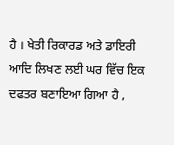ਹੈ । ਖੇਤੀ ਰਿਕਾਰਡ ਅਤੇ ਡਾਇਰੀ ਆਦਿ ਲਿਖਣ ਲਈ ਘਰ ਵਿੱਚ ਇਕ ਦਫਤਰ ਬਣਾਇਆ ਗਿਆ ਹੈ ,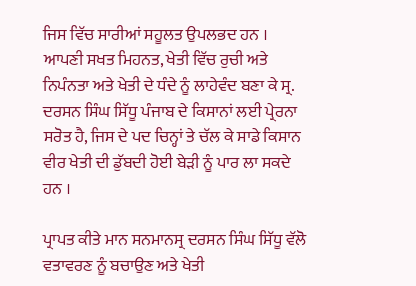ਜਿਸ ਵਿੱਚ ਸਾਰੀਆਂ ਸਹੂਲਤ ਉਪਲਭਦ ਹਨ । ਆਪਣੀ ਸਖਤ ਮਿਹਨਤ, ਖੇਤੀ ਵਿੱਚ ਰੁਚੀ ਅਤੇ ਨਿਪੰਨਤਾ ਅਤੇ ਖੇਤੀ ਦੇ ਧੰਦੇ ਨੂੰ ਲਾਹੇਵੰਦ ਬਣਾ ਕੇ ਸ੍ਰ. ਦਰਸਨ ਸਿੰਘ ਸਿੱਧੂ ਪੰਜਾਬ ਦੇ ਕਿਸਾਨਾਂ ਲਈ ਪ੍ਰੇਰਨਾ ਸਰੋਤ ਹੈ, ਜਿਸ ਦੇ ਪਦ ਚਿਨ੍ਹਾਂ ਤੇ ਚੱਲ ਕੇ ਸਾਡੇ ਕਿਸਾਨ ਵੀਰ ਖੇਤੀ ਦੀ ਡੁੱਬਦੀ ਹੋਈ ਬੇੜੀ ਨੂੰ ਪਾਰ ਲਾ ਸਕਦੇ ਹਨ ।

ਪ੍ਰਾਪਤ ਕੀਤੇ ਮਾਨ ਸਨਮਾਨਸ੍ਰ ਦਰਸਨ ਸਿੰਘ ਸਿੱਧੂ ਵੱਲੋ ਵਤਾਵਰਣ ਨੂੰ ਬਚਾਉਣ ਅਤੇ ਖੇਤੀ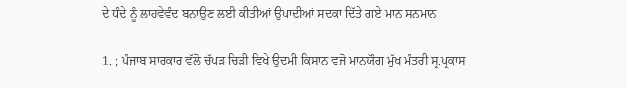ਦੇ ਧੰਦੇ ਨੂੰ ਲਾਹਵੇਵੰਦ ਬਨਾਉਣ ਲਈ ਕੀਤੀਆਂ ਉਪਾਦੀਆਂ ਸਦਕਾ ਦਿੱਤੇ ਗਏ ਮਾਨ ਸਨਮਾਨ

1. ; ਪੰਜਾਬ ਸਾਰਕਾਰ ਵੱਲੋ ਚੱਪੜ ਚਿੜੀ ਵਿਖੇ ਉਦਮੀ ਕਿਸਾਨ ਵਜੋ ਮਾਨਯੌਗ ਮੁੱਖ ਮੰਤਰੀ ਸ੍ਰ.ਪ੍ਰਕਾਸ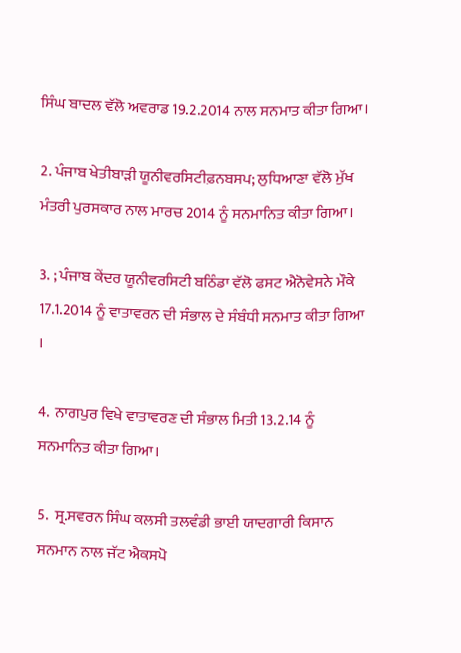ਸਿੰਘ ਬਾਦਲ ਵੱਲੋ ਅਵਰਾਡ 19.2.2014 ਨਾਲ ਸਨਮਾਤ ਕੀਤਾ ਗਿਆ।

2. ਪੰਜਾਬ ਖੇਤੀਬਾੜੀ ਯੂਨੀਵਰਸਿਟੀਫ਼ਨਬਸਪ; ਲੁਧਿਆਣਾ ਵੱਲੋ ਮੁੱਖ ਮੰਤਰੀ ਪੁਰਸਕਾਰ ਨਾਲ ਮਾਰਚ 2014 ਨੂੰ ਸਨਮਾਨਿਤ ਕੀਤਾ ਗਿਆ।

3. ; ਪੰਜਾਬ ਕੇਂਦਰ ਯੂਨੀਵਰਸਿਟੀ ਬਠਿੰਡਾ ਵੱਲੋ ਫਸਟ ਐਨੋਵੇਸਨੇ ਮੌਕੇ 17.1.2014 ਨੂੰ ਵਾਤਾਵਰਨ ਦੀ ਸੰਭਾਲ ਦੇ ਸੰਬੰਧੀ ਸਨਮਾਤ ਕੀਤਾ ਗਿਆ ।

4.  ਨਾਗਪੁਰ ਵਿਖੇ ਵਾਤਾਵਰਣ ਦੀ ਸੰਭਾਲ ਮਿਤੀ 13.2.14 ਨੂੰ ਸਨਮਾਨਿਤ ਕੀਤਾ ਗਿਆ।

5.  ਸ੍ਰ.ਸਵਰਨ ਸਿੰਘ ਕਲਸੀ ਤਲਵੰਡੀ ਭਾਈ ਯਾਦਗਾਰੀ ਕਿਸਾਨ ਸਨਮਾਨ ਨਾਲ ਜੱਟ ਐਕਸਪੋ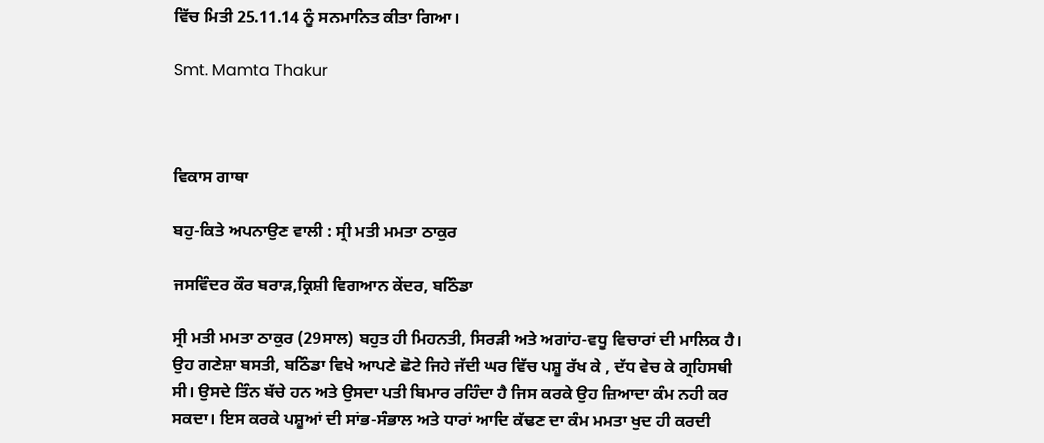ਵਿੱਚ ਮਿਤੀ 25.11.14 ਨੂੰ ਸਨਮਾਨਿਤ ਕੀਤਾ ਗਿਆ।

Smt. Mamta Thakur



ਵਿਕਾਸ ਗਾਥਾ

ਬਹੁ-ਕਿਤੇ ਅਪਨਾਉਣ ਵਾਲੀ : ਸ੍ਰੀ ਮਤੀ ਮਮਤਾ ਠਾਕੁਰ

ਜਸਵਿੰਦਰ ਕੌਰ ਬਰਾੜ,ਕ੍ਰਿਸ਼ੀ ਵਿਗਆਨ ਕੇਂਦਰ, ਬਠਿੰਡਾ

ਸ੍ਰੀ ਮਤੀ ਮਮਤਾ ਠਾਕੁਰ (29ਸਾਲ) ਬਹੁਤ ਹੀ ਮਿਹਨਤੀ, ਸਿਰੜੀ ਅਤੇ ਅਗਾਂਹ-ਵਧੂ ਵਿਚਾਰਾਂ ਦੀ ਮਾਲਿਕ ਹੈ। ਉਹ ਗਣੇਸ਼ਾ ਬਸਤੀ, ਬਠਿੰਡਾ ਵਿਖੇ ਆਪਣੇ ਛੋਟੇ ਜਿਹੇ ਜੱਦੀ ਘਰ ਵਿੱਚ ਪਸ਼ੂ ਰੱਖ ਕੇ , ਦੱਧ ਵੇਚ ਕੇ ਗ੍ਰਹਿਸਥੀ ਸੀ। ਉਸਦੇ ਤਿੰਨ ਬੱਚੇ ਹਨ ਅਤੇ ਉਸਦਾ ਪਤੀ ਬਿਮਾਰ ਰਹਿੰਦਾ ਹੈ ਜਿਸ ਕਰਕੇ ਉਹ ਜ਼ਿਆਦਾ ਕੰਮ ਨਹੀ ਕਰ ਸਕਦਾ। ਇਸ ਕਰਕੇ ਪਸ਼ੂਆਂ ਦੀ ਸਾਂਭ-ਸੰਭਾਲ ਅਤੇ ਧਾਰਾਂ ਆਦਿ ਕੱਢਣ ਦਾ ਕੰਮ ਮਮਤਾ ਖੁਦ ਹੀ ਕਰਦੀ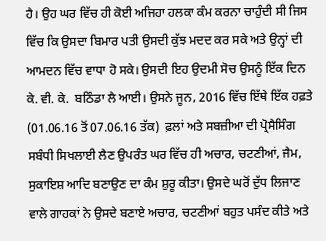ਹੈ। ਉਹ ਘਰ ਵਿੱਚ ਹੀ ਕੋਈ ਅਜਿਹਾ ਹਲਕਾ ਕੰਮ ਕਰਨਾ ਚਾਹੁੰਦੀ ਸੀ ਜਿਸ ਵਿੱਚ ਕਿ ਉਸਦਾ ਬਿਮਾਰ ਪਤੀ ਉਸਦੀ ਕੁੱਝ ਮਦਦ ਕਰ ਸਕੇ ਅਤੇ ਉਨ੍ਹਾਂ ਦੀ ਆਮਦਨ ਵਿੱਚ ਵਾਧਾ ਹੋ ਸਕੇ। ਉਸਦੀ ਇਹ ਉਦਮੀ ਸੋਚ ਉਸਨੂੰ ਇੱਕ ਦਿਨ ਕੇ. ਵੀ. ਕੇ.  ਬਠਿੰਡਾ ਲੈ ਆਈ। ਉਸਨੇ ਜੂਨ, 2016 ਵਿੱਚ ਇੱਥੇ ਇੱਕ ਹਫ਼ਤੇ (01.06.16 ਤੋਂ 07.06.16 ਤੱਕ)  ਫ਼ਲਾਂ ਅਤੇ ਸਬਜ਼ੀਆ ਦੀ ਪ੍ਰੋਸੈਸਿੰਗ ਸਬੰਧੀ ਸਿਖਲਾਈ ਲੈਣ ਉਪਰੰਤ ਘਰ ਵਿੱਚ ਹੀ ਅਚਾਰ, ਚਟਣੀਆਂ, ਜੈਮ, ਸੁਕਾਇਸ਼ ਆਦਿ ਬਣਾਉਣ ਦਾ ਕੰਮ ਸ਼ੁਰੂ ਕੀਤਾ। ਉਸਦੇ ਘਰੋਂ ਦੁੱਧ ਲਿਜਾਣ ਵਾਲੇ ਗਾਹਕਾਂ ਨੇ ਉਸਦੇ ਬਣਾਏ ਅਚਾਰ, ਚਟਣੀਆਂ ਬਹੁਤ ਪਸੰਦ ਕੀਤੇ ਅਤੇ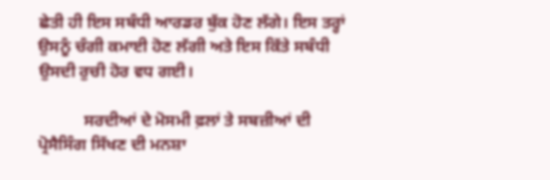ਛੇਤੀ ਹੀ ਇਸ ਸਬੰਧੀ ਆਰਡਰ ਬੁੱਕ ਹੋਣ ਲੱਗੇ। ਇਸ ਤਰ੍ਹਾਂ ਉਸਨੂੰ ਚੰਗੀ ਕਮਾਈ ਹੋਣ ਲੱਗੀ ਅਤੇ ਇਸ ਕਿੱਤੇ ਸਬੰਧੀ ਉਸਦੀ ਰੁਚੀ ਹੋਰ ਵਧ ਗਈ।

           ਸਰਦੀਆਂ ਦੇ ਮੋਸਮੀ ਫ਼ਲਾਂ ਤੇ ਸਬਜ਼ੀਆਂ ਦੀ ਪ੍ਰੋਸੈਸਿੰਗ ਸਿੱਖਣ ਦੀ ਮਨਸ਼ਾ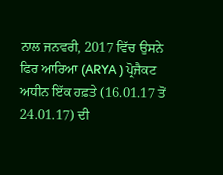ਨਾਲ ਜਨਵਰੀ, 2017 ਵਿੱਚ ਉਸਨੇ ਫਿਰ ਆਰਿਆ (ARYA ) ਪ੍ਰੋਜੈਕਟ ਅਧੀਨ ਇੱਕ ਹਫ਼ਤੇ (16.01.17 ਤੋਂ 24.01.17) ਦੀ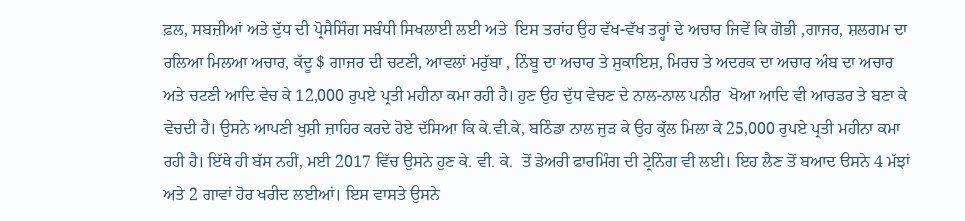ਫ਼ਲ, ਸਬਜ਼ੀਆਂ ਅਤੇ ਦੁੱਧ ਦੀ ਪ੍ਰੋਸੈਸਿੰਗ ਸਬੰਧੀ ਸਿਖਲਾਈ ਲਈ ਅਤੇ  ਇਸ ਤਰਾਂਹ ਉਹ ਵੱਖ-ਵੱਖ ਤਰ੍ਹਾਂ ਦੇ ਅਚਾਰ ਜਿਵੇਂ ਕਿ ਗੋਭੀ ,ਗਾਜਰ, ਸ਼ਲਗਮ ਦਾ ਰਲਿਆ ਮਿਲਆ ਅਚਾਰ, ਕੱਦੂ $ ਗਾਜਰ ਦੀ ਚਟਣੀ, ਆਵਲਾਂ ਮਰੁੱਬਾ , ਨਿੰਬੂ ਦਾ ਅਚਾਰ ਤੇ ਸੁਕਾਇਸ਼, ਮਿਰਚ ਤੇ ਅਦਰਕ ਦਾ ਅਚਾਰ ਅੰਬ ਦਾ ਅਚਾਰ ਅਤੇ ਚਟਣੀ ਆਦਿ ਵੇਚ ਕੇ 12,000 ਰੁਪਏ ਪ੍ਰਤੀ ਮਹੀਨਾ ਕਮਾ ਰਹੀ ਹੈ। ਹੁਣ ਉਹ ਦੁੱਧ ਵੇਚਣ ਦੇ ਨਾਲ-ਨਾਲ ਪਨੀਰ  ਖੋਆ ਆਦਿ ਵੀ ਆਰਡਰ ਤੇ ਬਣਾ ਕੇ ਵੇਚਦੀ ਹੈ। ਉਸਨੇ ਆਪਣੀ ਖੁਸ਼ੀ ਜ਼ਾਹਿਰ ਕਰਦੇ ਹੋਏ ਦੱਸਿਆ ਕਿ ਕੇ.ਵੀ.ਕੇ, ਬਠਿੰਡਾ ਨਾਲ ਜੁੜ ਕੇ ਉਹ ਕੁੱਲ ਮਿਲਾ ਕੇ 25,000 ਰੁਪਏ ਪ੍ਰਤੀ ਮਹੀਨਾ ਕਮਾ ਰਹੀ ਹੈ। ਇੱਥੇ ਹੀ ਬੱਸ ਨਹੀਂ, ਮਈ 2017 ਵਿੱਚ ਉਸਨੇ ਹੁਣ ਕੇ. ਵੀ. ਕੇ.  ਤੋਂ ਡੇਅਰੀ ਫਾਰਮਿੰਗ ਦੀ ਟ੍ਰੇਨਿੰਗ ਵੀ ਲਈ। ਇਹ ਲੈਣ ਤੋਂ ਬਆਦ ੳਸਨੇ 4 ਮੱਝਾਂ ਅਤੇ 2 ਗਾਵਾਂ ਹੋਰ ਖਰੀਦ ਲਈਆਂ। ਇਸ ਵਾਸਤੇ ਉਸਨੇ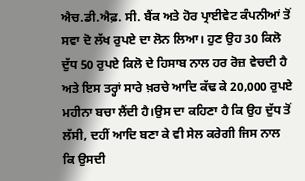ਐਚ.ਡੀ.ਐਫ਼. ਸੀ. ਬੈਂਕ ਅਤੇ ਹੋਰ ਪ੍ਰਾਈਵੇਟ ਕੰਪਨੀਆਂ ਤੋਂ ਸਵਾ ਦੋ ਲੱਖ ਰੁਪਏ ਦਾ ਲੋਨ ਲਿਆ। ਹੁਣ ਉਹ 30 ਕਿਲੋ ਦੁੱਧ 50 ਰੁਪਏ ਕਿਲੋ ਦੇ ਹਿਸਾਬ ਨਾਲ ਹਰ ਰੋਜ਼ ਵੇਚਦੀ ਹੈ ਅਤੇ ਇਸ ਤਰ੍ਹਾਂ ਸਾਰੇ ਖ਼ਰਚੇ ਆਦਿ ਕੱਢ ਕੇ 20,000 ਰੁਪਏ ਮਹੀਨਾ ਬਚਾ ਲੈਂਦੀ ਹੈ।ਉਸ ਦਾ ਕਹਿਣਾ ਹੈ ਕਿ ਉਹ ਦੁੱਧ ਤੋਂ ਲੱਸੀ, ਦਹੀਂ ਆਦਿ ਬਣਾ ਕੇ ਵੀ ਸੇਲ ਕਰੇਗੀ ਜਿਸ ਨਾਲ ਕਿ ਉਸਦੀ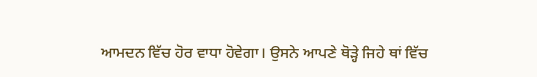ਆਮਦਨ ਵਿੱਚ ਹੋਰ ਵਾਧਾ ਹੋਵੇਗਾ। ਉਸਨੇ ਆਪਣੇ ਥੋੜ੍ਹੇ ਜਿਹੇ ਥਾਂ ਵਿੱਚ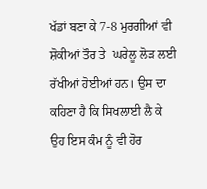ਖੱਡਾਂ ਬਣਾ ਕੇ 7-8 ਮੁਰਗੀਆਂ ਵੀ ਸ਼ੋਕੀਆਂ ਤੌਰ ਤੇ  ਘਰੇਲੂ ਲੋੜ ਲਈ ਰੱਖੀਆਂ ਹੋਈਆਂ ਹਨ। ਉਸ ਦਾ ਕਹਿਣਾ ਹੈ ਕਿ ਸਿਖਲਾਈ ਲੈ ਕੇ ਉਹ ਇਸ ਕੰਮ ਨੂੰ ਵੀ ਹੋਰ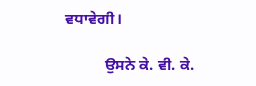ਵਧਾਵੇਗੀ।

          ਉਸਨੇ ਕੇ. ਵੀ. ਕੇ.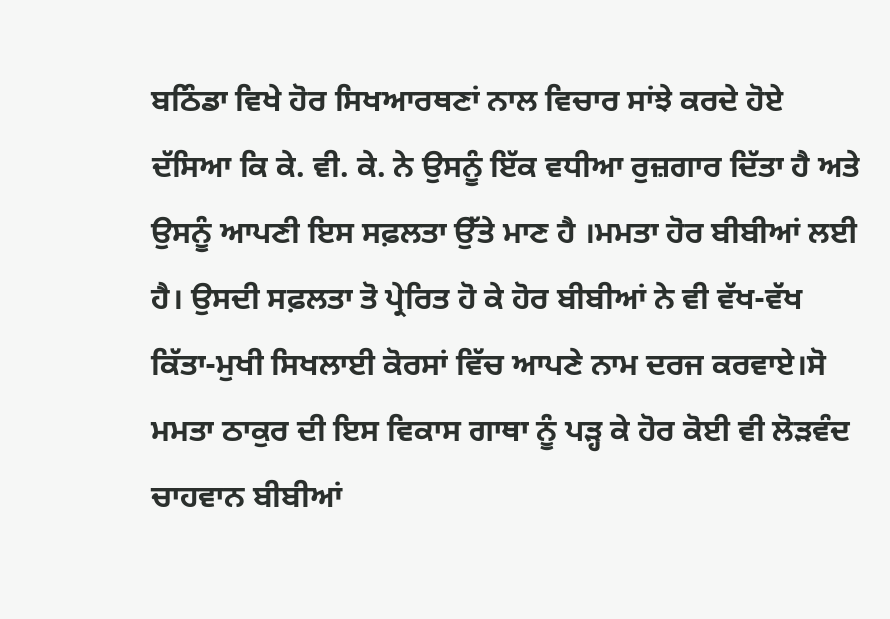ਬਠਿੰਡਾ ਵਿਖੇ ਹੋਰ ਸਿਖਆਰਥਣਾਂ ਨਾਲ ਵਿਚਾਰ ਸਾਂਝੇ ਕਰਦੇ ਹੋਏ ਦੱਸਿਆ ਕਿ ਕੇ. ਵੀ. ਕੇ. ਨੇ ਉਸਨੂੰ ਇੱਕ ਵਧੀਆ ਰੁਜ਼ਗਾਰ ਦਿੱਤਾ ਹੈ ਅਤੇ ਉਸਨੂੰ ਆਪਣੀ ਇਸ ਸਫ਼ਲਤਾ ਉੱਤੇ ਮਾਣ ਹੈ ।ਮਮਤਾ ਹੋਰ ਬੀਬੀਆਂ ਲਈ ਹੈ। ਉਸਦੀ ਸਫ਼ਲਤਾ ਤੋ ਪ੍ਰੇਰਿਤ ਹੋ ਕੇ ਹੋਰ ਬੀਬੀਆਂ ਨੇ ਵੀ ਵੱਖ-ਵੱਖ ਕਿੱਤਾ-ਮੁਖੀ ਸਿਖਲਾਈ ਕੋਰਸਾਂ ਵਿੱਚ ਆਪਣੇ ਨਾਮ ਦਰਜ ਕਰਵਾਏ।ਸੋ ਮਮਤਾ ਠਾਕੁਰ ਦੀ ਇਸ ਵਿਕਾਸ ਗਾਥਾ ਨੂੰ ਪੜ੍ਹ ਕੇ ਹੋਰ ਕੋਈ ਵੀ ਲੋੜਵੰਦ ਚਾਹਵਾਨ ਬੀਬੀਆਂ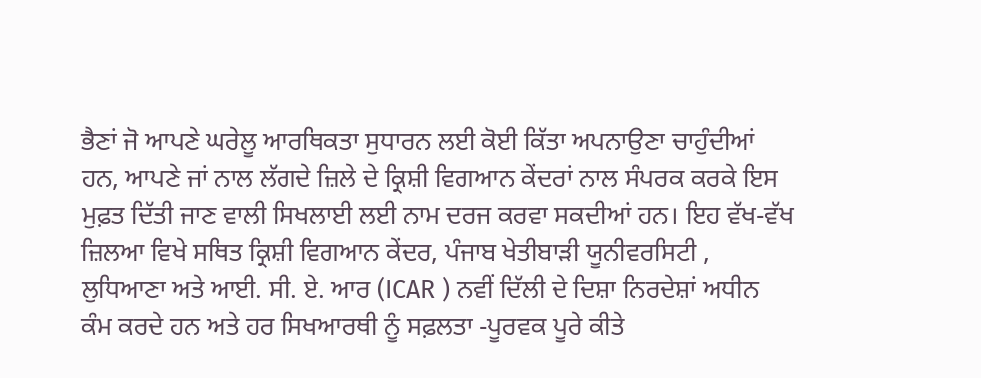ਭੈਣਾਂ ਜੋ ਆਪਣੇ ਘਰੇਲੂ ਆਰਥਿਕਤਾ ਸੁਧਾਰਨ ਲਈ ਕੋਈ ਕਿੱਤਾ ਅਪਨਾਉਣਾ ਚਾਹੁੰਦੀਆਂ ਹਨ, ਆਪਣੇ ਜਾਂ ਨਾਲ ਲੱਗਦੇ ਜ਼ਿਲੇ ਦੇ ਕ੍ਰਿਸ਼ੀ ਵਿਗਆਨ ਕੇਂਦਰਾਂ ਨਾਲ ਸੰਪਰਕ ਕਰਕੇ ਇਸ ਮੁਫ਼ਤ ਦਿੱਤੀ ਜਾਣ ਵਾਲੀ ਸਿਖਲਾਈ ਲਈ ਨਾਮ ਦਰਜ ਕਰਵਾ ਸਕਦੀਆਂ ਹਨ। ਇਹ ਵੱਖ-ਵੱਖ ਜ਼ਿਲਆ ਵਿਖੇ ਸਥਿਤ ਕ੍ਰਿਸ਼ੀ ਵਿਗਆਨ ਕੇਂਦਰ, ਪੰਜਾਬ ਖੇਤੀਬਾੜੀ ਯੂਨੀਵਰਸਿਟੀ , ਲੁਧਿਆਣਾ ਅਤੇ ਆਈ. ਸੀ. ਏ. ਆਰ (ICAR ) ਨਵੀਂ ਦਿੱਲੀ ਦੇ ਦਿਸ਼ਾ ਨਿਰਦੇਸ਼ਾਂ ਅਧੀਨ ਕੰਮ ਕਰਦੇ ਹਨ ਅਤੇ ਹਰ ਸਿਖਆਰਥੀ ਨੂੰ ਸਫ਼ਲਤਾ -ਪੂਰਵਕ ਪੂਰੇ ਕੀਤੇ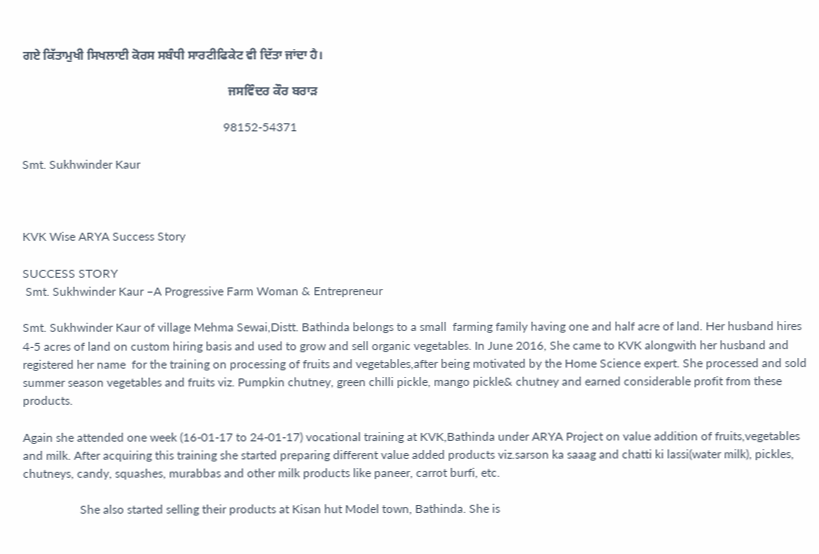ਗਏ ਕਿੱਤਾਮੁਖੀ ਸਿਖਲਾਈ ਕੋਰਸ ਸਬੰਧੀ ਸਾਰਟੀਫਿਕੇਟ ਵੀ ਦਿੱਤਾ ਜਾਂਦਾ ਹੈ।

                                                                  ਜਸਵਿੰਦਰ ਕੌਰ ਬਰਾੜ

                                                                   98152-54371

Smt. Sukhwinder Kaur



KVK Wise ARYA Success Story

SUCCESS STORY
 Smt. Sukhwinder Kaur –A Progressive Farm Woman & Entrepreneur

Smt. Sukhwinder Kaur of village Mehma Sewai,Distt. Bathinda belongs to a small  farming family having one and half acre of land. Her husband hires 4-5 acres of land on custom hiring basis and used to grow and sell organic vegetables. In June 2016, She came to KVK alongwith her husband and registered her name  for the training on processing of fruits and vegetables,after being motivated by the Home Science expert. She processed and sold summer season vegetables and fruits viz. Pumpkin chutney, green chilli pickle, mango pickle& chutney and earned considerable profit from these products.

Again she attended one week (16-01-17 to 24-01-17) vocational training at KVK,Bathinda under ARYA Project on value addition of fruits,vegetables and milk. After acquiring this training she started preparing different value added products viz.sarson ka saaag and chatti ki lassi(water milk), pickles, chutneys, candy, squashes, murabbas and other milk products like paneer, carrot burfi, etc.

                   She also started selling their products at Kisan hut Model town, Bathinda. She is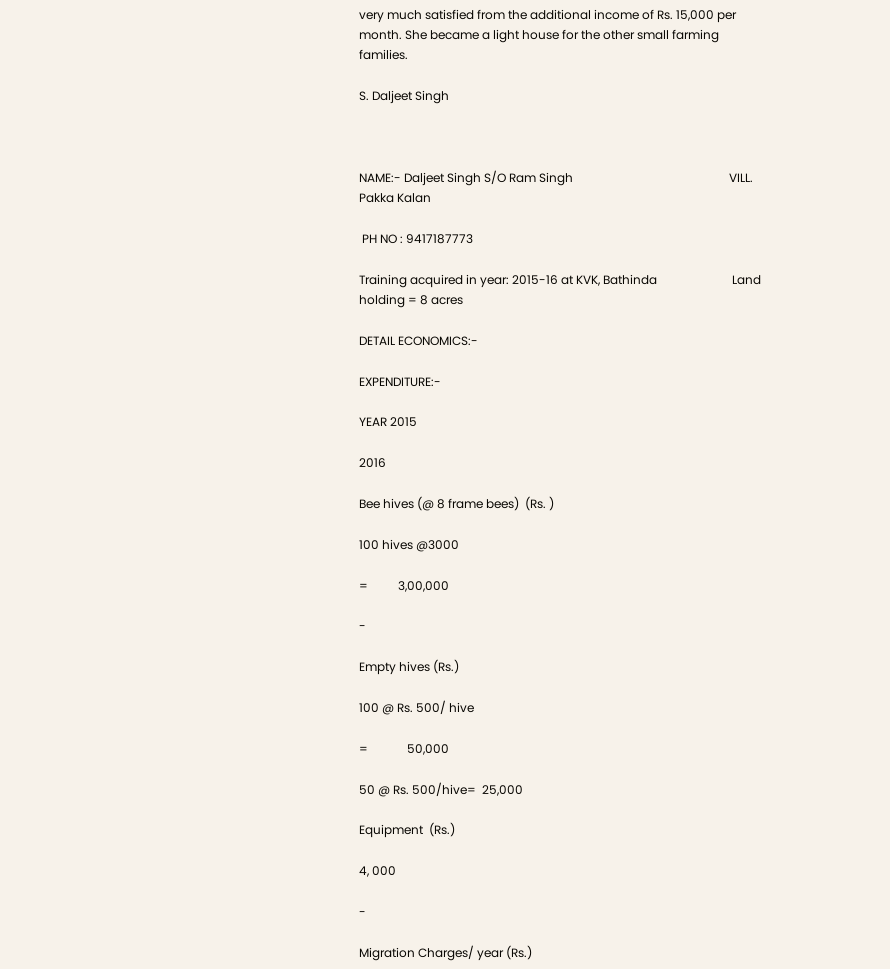very much satisfied from the additional income of Rs. 15,000 per month. She became a light house for the other small farming families.

S. Daljeet Singh



NAME:- Daljeet Singh S/O Ram Singh                                                    VILL. Pakka Kalan

 PH NO : 9417187773

Training acquired in year: 2015-16 at KVK, Bathinda                         Land holding = 8 acres

DETAIL ECONOMICS:-

EXPENDITURE:-

YEAR 2015

2016

Bee hives (@ 8 frame bees)  (Rs. )

100 hives @3000

=          3,00,000

-

Empty hives (Rs.)

100 @ Rs. 500/ hive

=             50,000

50 @ Rs. 500/hive=  25,000

Equipment  (Rs.)

4, 000

-

Migration Charges/ year (Rs.)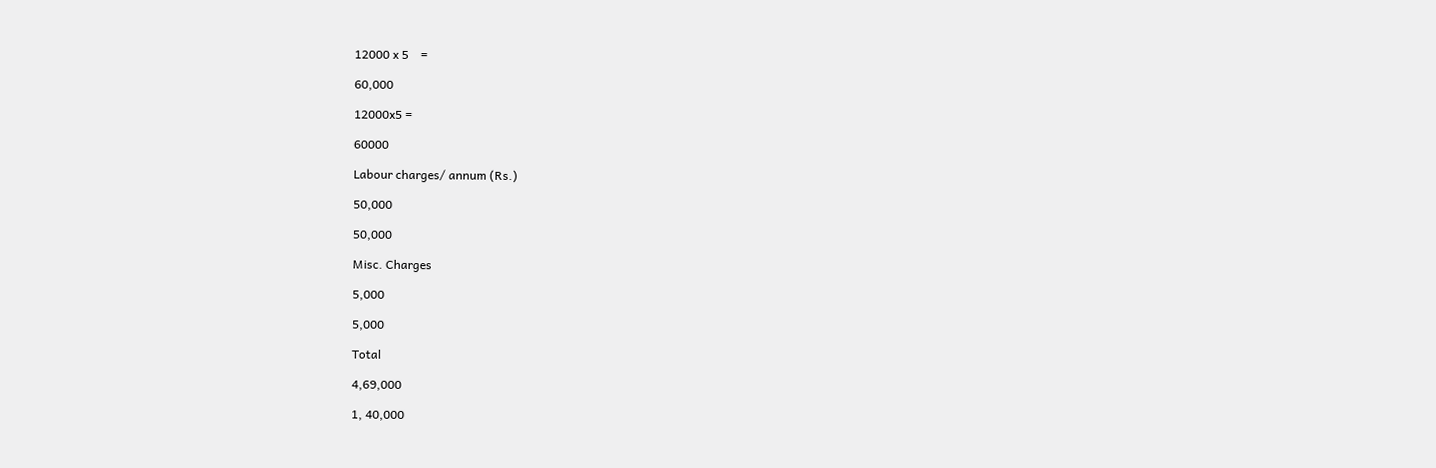12000 x 5    =

60,000

12000x5 =

60000

Labour charges/ annum (Rs.)

50,000

50,000

Misc. Charges

5,000

5,000

Total

4,69,000

1, 40,000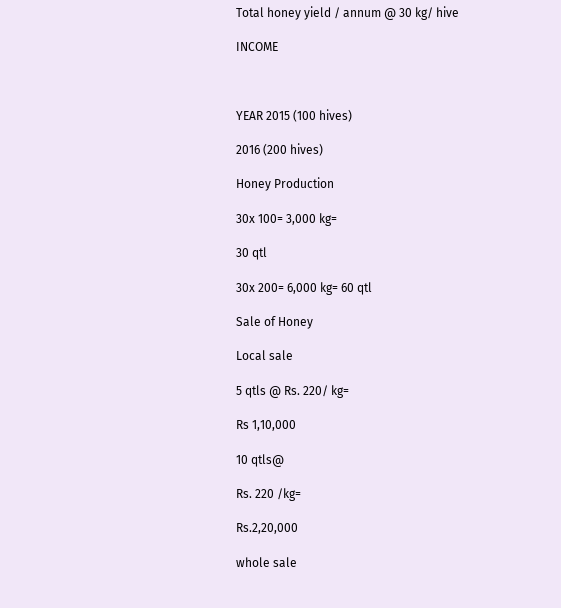Total honey yield / annum @ 30 kg/ hive

INCOME



YEAR 2015 (100 hives)

2016 (200 hives)

Honey Production

30x 100= 3,000 kg=

30 qtl

30x 200= 6,000 kg= 60 qtl

Sale of Honey

Local sale

5 qtls @ Rs. 220/ kg=

Rs 1,10,000

10 qtls@

Rs. 220 /kg=

Rs.2,20,000

whole sale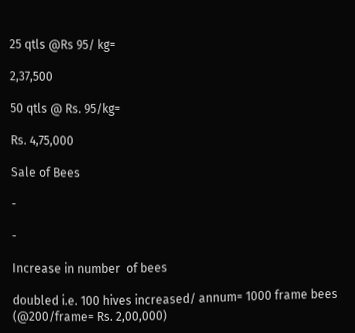25 qtls @Rs 95/ kg=

2,37,500

50 qtls @ Rs. 95/kg=

Rs. 4,75,000

Sale of Bees

-

-

Increase in number  of bees

doubled i.e. 100 hives increased/ annum= 1000 frame bees (@200/frame= Rs. 2,00,000)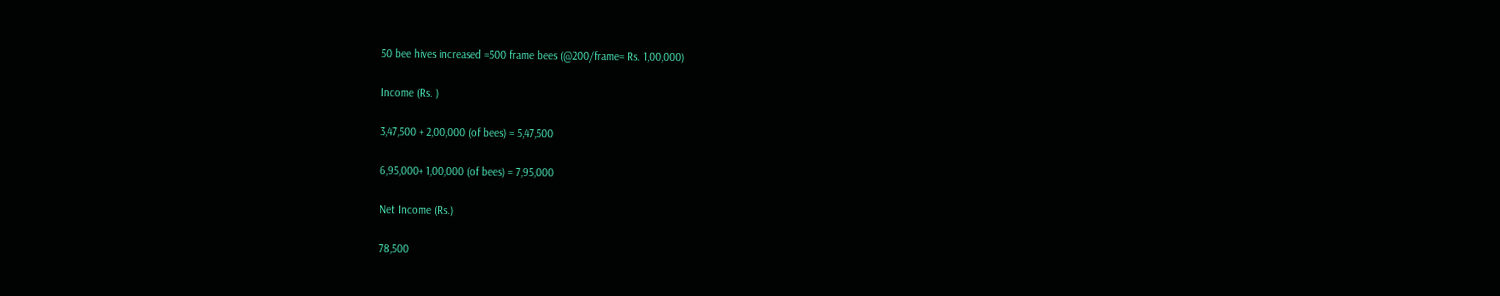50 bee hives increased =500 frame bees (@200/frame= Rs. 1,00,000)

Income (Rs. )

3,47,500 + 2,00,000 (of bees) = 5,47,500

6,95,000+ 1,00,000 (of bees) = 7,95,000

Net Income (Rs.)

78,500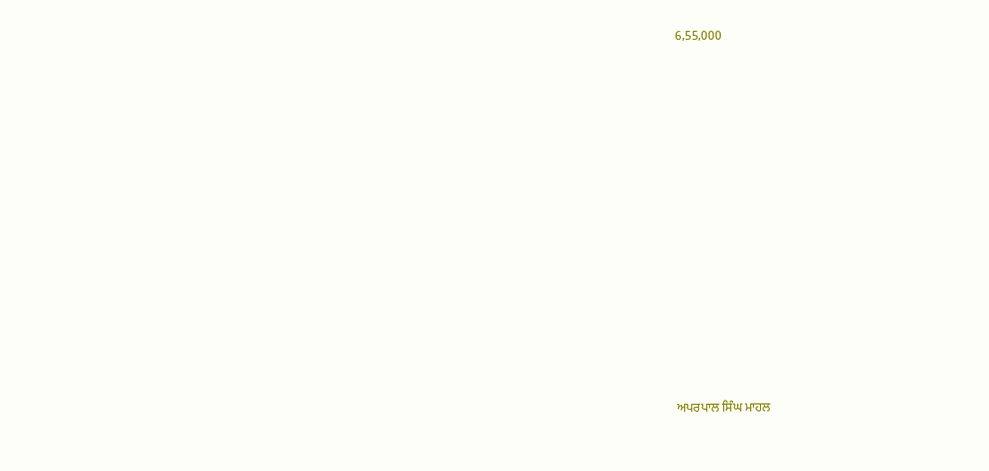6,55,000



















ਅਪਰਪਾਲ ਸਿੰਘ ਮਾਹਲ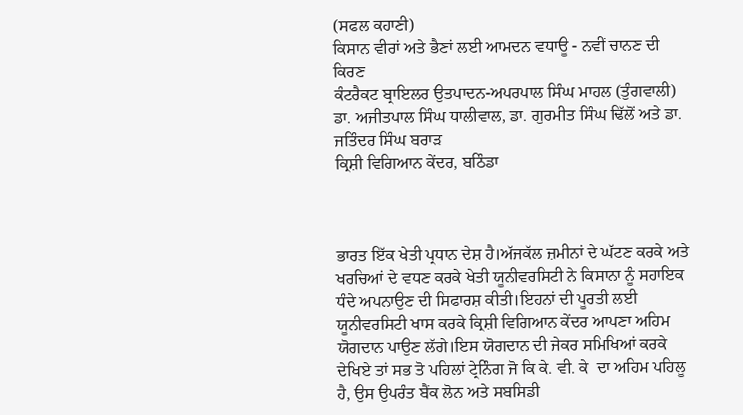(ਸਫਲ ਕਹਾਣੀ)
ਕਿਸਾਨ ਵੀਰਾਂ ਅਤੇ ਭੈਣਾਂ ਲਈ ਆਮਦਨ ਵਧਾਊ - ਨਵੀਂ ਚਾਨਣ ਦੀ ਕਿਰਣ
ਕੰਟਰੈਕਟ ਬ੍ਰਾਇਲਰ ਉਤਪਾਦਨ-ਅਪਰਪਾਲ ਸਿੰਘ ਮਾਹਲ (ਤੁੰਗਵਾਲੀ)
ਡਾ. ਅਜੀਤਪਾਲ ਸਿੰਘ ਧਾਲੀਵਾਲ, ਡਾ. ਗੁਰਮੀਤ ਸਿੰਘ ਢਿੱਲੋਂ ਅਤੇ ਡਾ. ਜਤਿੰਦਰ ਸਿੰਘ ਬਰਾੜ
ਕ੍ਰਿਸ਼ੀ ਵਿਗਿਆਨ ਕੇਂਦਰ, ਬਠਿੰਡਾ



ਭਾਰਤ ਇੱਕ ਖੇਤੀ ਪ੍ਰਧਾਨ ਦੇਸ਼ ਹੈ।ਅੱਜਕੱਲ ਜ਼ਮੀਨਾਂ ਦੇ ਘੱਟਣ ਕਰਕੇ ਅਤੇ ਖਰਚਿਆਂ ਦੇ ਵਧਣ ਕਰਕੇ ਖੇਤੀ ਯੂਨੀਵਰਸਿਟੀ ਨੇ ਕਿਸਾਨਾ ਨੂੰ ਸਹਾਇਕ ਧੰਦੇ ਅਪਨਾਉਣ ਦੀ ਸਿਫਾਰਸ਼ ਕੀਤੀ।ਇਹਨਾਂ ਦੀ ਪੂਰਤੀ ਲਈ ਯੂਨੀਵਰਸਿਟੀ ਖਾਸ ਕਰਕੇ ਕ੍ਰਿਸ਼ੀ ਵਿਗਿਆਨ ਕੇਂਦਰ ਆਪਣਾ ਅਹਿਮ ਯੋਗਦਾਨ ਪਾਉਣ ਲੱਗੇ।ਇਸ ਯੋਗਦਾਨ ਦੀ ਜੇਕਰ ਸਮਿਖਿਆਂ ਕਰਕੇ ਦੇਖਿਏ ਤਾਂ ਸਭ ਤੋ ਪਹਿਲਾਂ ਟ੍ਰੇਨਿੰਗ ਜੋ ਕਿ ਕੇ. ਵੀ. ਕੇ  ਦਾ ਅਹਿਮ ਪਹਿਲੂ ਹੈ, ਉਸ ਉਪਰੰਤ ਬੈਂਕ ਲੋਨ ਅਤੇ ਸਬਸਿਡੀ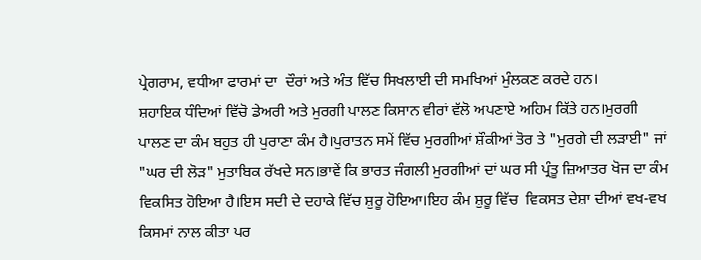ਪ੍ਰੇਗਰਾਮ, ਵਧੀਆ ਫਾਰਮਾਂ ਦਾ  ਦੌਰਾਂ ਅਤੇ ਅੰਤ ਵਿੱਚ ਸਿਖਲਾਈ ਦੀ ਸਮਖਿਆਂ ਮੁੰਲਕਣ ਕਰਦੇ ਹਨ।
ਸ਼ਹਾਇਕ ਧੰਦਿਆਂ ਵਿੱਚੋ ਡੇਅਰੀ ਅਤੇ ਮੁਰਗੀ ਪਾਲਣ ਕਿਸਾਨ ਵੀਰਾਂ ਵੱਲੋ ਅਪਣਾਏ ਅਹਿਮ ਕਿੱਤੇ ਹਨ।ਮੁਰਗੀ ਪਾਲਣ ਦਾ ਕੰਮ ਬਹੁਤ ਹੀ ਪੁਰਾਣਾ ਕੰਮ ਹੈ।ਪੁਰਾਤਨ ਸਮੇਂ ਵਿੱਚ ਮੁਰਗੀਆਂ ਸ਼ੌਕੀਆਂ ਤੋਰ ਤੇ "ਮੁਰਗੇ ਦੀ ਲੜਾਈ" ਜਾਂ "ਘਰ ਦੀ ਲੋੜ" ਮੁਤਾਬਿਕ ਰੱਖਦੇ ਸਨ।ਭਾਵੇਂ ਕਿ ਭਾਰਤ ਜੰਗਲੀ ਮੁਰਗੀਆਂ ਦਾਂ ਘਰ ਸੀ ਪ੍ਰੰਤੂ ਜ਼ਿਆਤਰ ਖੋਜ ਦਾ ਕੰਮ ਵਿਕਸਿਤ ਹੋਇਆ ਹੈ।ਇਸ ਸਦੀ ਦੇ ਦਹਾਕੇ ਵਿੱਚ ਸ਼ੁਰੂ ਹੋਇਆ।ਇਹ ਕੰਮ ਸ਼ੁਰੂ ਵਿੱਚ  ਵਿਕਸਤ ਦੇਸ਼ਾ ਦੀਆਂ ਵਖ-ਵਖ ਕਿਸਮਾਂ ਨਾਲ ਕੀਤਾ ਪਰ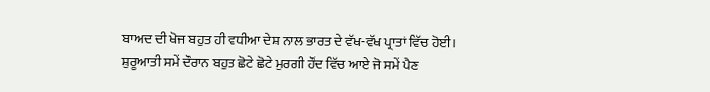ਬਾਅਦ ਦੀ ਖੋਜ ਬਹੁਤ ਹੀ ਵਧੀਆ ਦੇਸ਼ ਨਾਲ ਭਾਰਤ ਦੇ ਵੱਖ-ਵੱਖ ਪ੍ਰਾਤਾਂ ਵਿੱਚ ਹੋਈ।
ਸ਼ੁਰੂਆਤੀ ਸਮੇਂ ਦੌਰਾਨ ਬਹੁਤ ਛੋਟੇ ਛੋਟੇ ਮੁਰਗੀ ਹੌਂਦ ਵਿੱਚ ਆਏ ਜੋ ਸਮੇਂ ਪੈਣ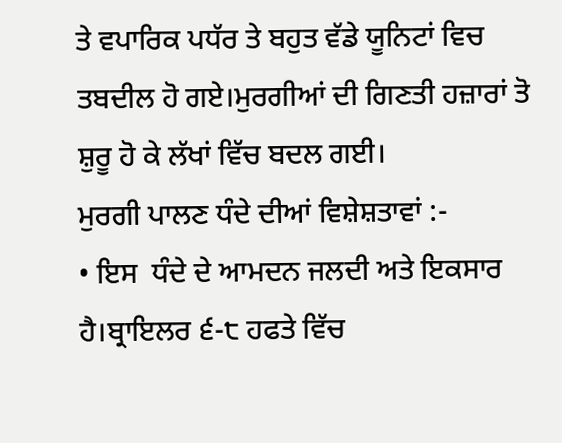ਤੇ ਵਪਾਰਿਕ ਪਧੱਰ ਤੇ ਬਹੁਤ ਵੱਡੇ ਯੂਨਿਟਾਂ ਵਿਚ ਤਬਦੀਲ ਹੋ ਗਏ।ਮੁਰਗੀਆਂ ਦੀ ਗਿਣਤੀ ਹਜ਼ਾਰਾਂ ਤੋ ਸ਼ੁਰੂ ਹੋ ਕੇ ਲੱਖਾਂ ਵਿੱਚ ਬਦਲ ਗਈ।
ਮੁਰਗੀ ਪਾਲਣ ਧੰਦੇ ਦੀਆਂ ਵਿਸ਼ੇਸ਼ਤਾਵਾਂ :-
• ਇਸ  ਧੰਦੇ ਦੇ ਆਮਦਨ ਜਲਦੀ ਅਤੇ ਇਕਸਾਰ ਹੈ।ਬ੍ਰਾਇਲਰ ੬-੮ ਹਫਤੇ ਵਿੱਚ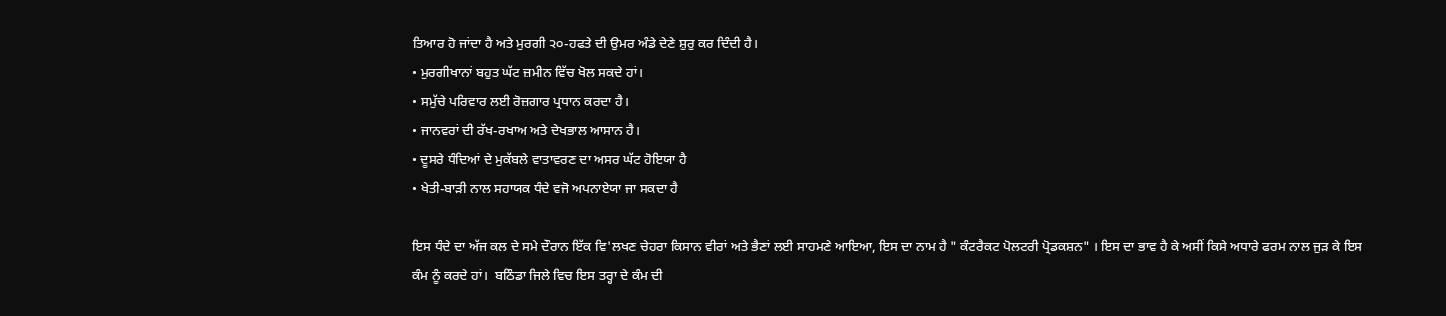ਤਿਆਰ ਹੋ ਜਾਂਦਾ ਹੈ ਅਤੇ ਮੁਰਗੀ ੨੦-ਹਫਤੇ ਦੀ ਉਮਰ ਅੰਡੇ ਦੇਣੇ ਸ਼ੁਰੁ ਕਰ ਦਿੰਦੀ ਹੈ।
• ਮੁਰਗੀਖਾਨਾਂ ਬਹੁਤ ਘੱਟ ਜ਼ਮੀਨ ਵਿੱਚ ਖੋਲ ਸਕਦੇ ਹਾਂ।
• ਸਮੁੱਚੇ ਪਰਿਵਾਰ ਲਈ ਰੋਜ਼ਗਾਰ ਪ੍ਰਧਾਨ ਕਰਦਾ ਹੈ।
• ਜਾਨਵਰਾਂ ਦੀ ਰੱਖ-ਰਖਾਅ ਅਤੇ ਦੇਖਭਾਲ ਆਸਾਨ ਹੈ।
• ਦੂਸਰੇ ਧੰਦਿਆਂ ਦੇ ਮੁਕੱਬਲੇ ਵਾਤਾਵਰਣ ਦਾ ਅਸਰ ਘੱਟ ਹੋਇਯਾ ਹੈ
• ਖੇਤੀ-ਬਾੜੀ ਨਾਲ ਸਹਾਯਕ ਧੰਦੇ ਵਜੋ ਅਪਨਾਏਯਾ ਜਾ ਸਕਦਾ ਹੈ

ਇਸ ਧੰਦੇ ਦਾ ਅੱਜ ਕਲ ਦੇ ਸਮੇ ਦੌਰਾਨ ਇੱਕ ਵਿ'ਲਖਣ ਚੇਹਰਾ ਕਿਸਾਨ ਵੀਰਾਂ ਅਤੇ ਭੈਣਾਂ ਲਈ ਸਾਹਮਣੇ ਆਇਆ, ਇਸ ਦਾ ਨਾਮ ਹੈ " ਕੰਟਰੈਕਟ ਪੋਲਟਰੀ ਪ੍ਰੋਡਕਸ਼ਨ" । ਇਸ ਦਾ ਭਾਵ ਹੈ ਕੇ ਅਸੀਂ ਕਿਸੇ ਅਧਾਰੇ ਫਰਮ ਨਾਲ ਜੁੜ ਕੇ ਇਸ ਕੰਮ ਨੂੰ ਕਰਦੇ ਹਾਂ।  ਬਠਿੰਡਾ ਜਿਲੇ ਵਿਚ ਇਸ ਤਰ੍ਹਾ ਦੇ ਕੰਮ ਦੀ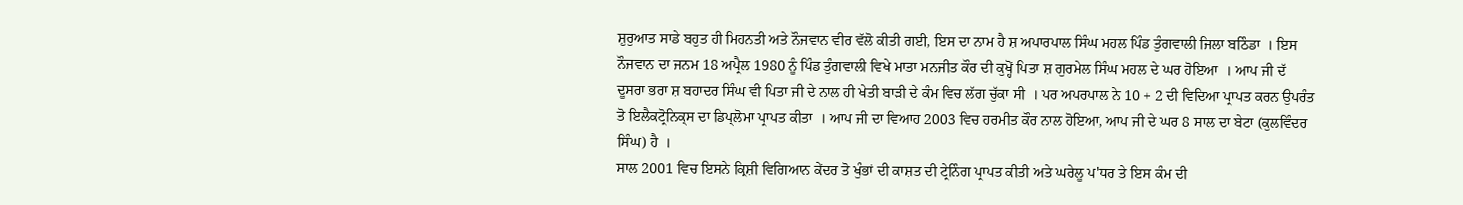ਸ਼ੁਰੁਆਤ ਸਾਡੇ ਬਹੁਤ ਹੀ ਮਿਹਨਤੀ ਅਤੇ ਨੌਜਵਾਨ ਵੀਰ ਵੱਲੋ ਕੀਤੀ ਗਈ, ਇਸ ਦਾ ਨਾਮ ਹੈ ਸ਼ ਅਪਾਰਪਾਲ ਸਿੰਘ ਮਹਲ ਪਿੰਡ ਤੁੰਗਵਾਲੀ ਜਿਲਾ ਬਠਿੰਡਾ  । ਇਸ ਨੌਜਵਾਨ ਦਾ ਜਨਮ 18 ਅਪ੍ਰੈਲ 1980 ਨੂੰ ਪਿੰਡ ਤੁੰਗਵਾਲੀ ਵਿਖੇ ਮਾਤਾ ਮਨਜੀਤ ਕੌਰ ਦੀ ਕੁਖ੍ਹੋਂ ਪਿਤਾ ਸ਼ ਗੁਰਮੇਲ ਸਿੰਘ ਮਹਲ ਦੇ ਘਰ ਹੋਇਆ  । ਆਪ ਜੀ ਦੱ ਦੂਸਰਾ ਭਰਾ ਸ਼ ਬਹਾਦਰ ਸਿੰਘ ਵੀ ਪਿਤਾ ਜੀ ਦੇ ਨਾਲ ਹੀ ਖੇਤੀ ਬਾੜੀ ਦੇ ਕੰਮ ਵਿਚ ਲੱਗ ਚੁੱਕਾ ਸੀ  । ਪਰ ਅਪਰਪਾਲ ਨੇ 10 + 2 ਦੀ ਵਿਦਿਆ ਪ੍ਰਾਪਤ ਕਰਨ ਉਪਰੰਤ ਤੋ ਇਲੈਕਟ੍ਰੋਨਿਕ੍ਸ ਦਾ ਡਿਪ੍ਲੋਮਾ ਪ੍ਰਾਪਤ ਕੀਤਾ  । ਆਪ ਜੀ ਦਾ ਵਿਆਹ 2003 ਵਿਚ ਹਰਮੀਤ ਕੌਰ ਨਾਲ ਹੋਇਆ, ਆਪ ਜੀ ਦੇ ਘਰ 8 ਸਾਲ ਦਾ ਬੇਟਾ (ਕੁਲਵਿੰਦਰ ਸਿੰਘ) ਹੈ  ।
ਸਾਲ 2001 ਵਿਚ ਇਸਨੇ ਕ੍ਰਿਸ਼ੀ ਵਿਗਿਆਨ ਕੇਂਦਰ ਤੋ ਖੁੰਭਾਂ ਦੀ ਕਾਸ਼ਤ ਦੀ ਟ੍ਰੇਨਿੰਗ ਪ੍ਰਾਪਤ ਕੀਤੀ ਅਤੇ ਘਰੇਲੂ ਪ'ਧਰ ਤੇ ਇਸ ਕੰਮ ਦੀ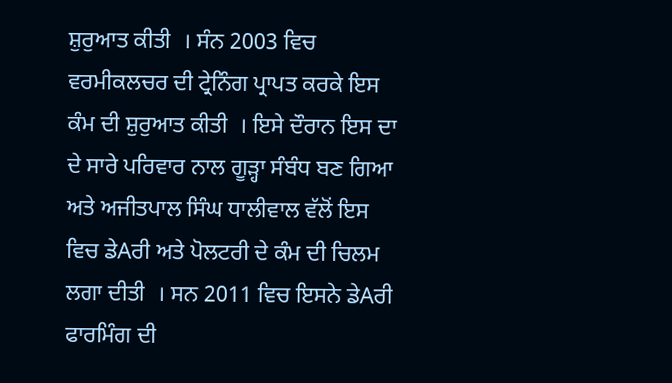ਸ਼ੁਰੁਆਤ ਕੀਤੀ  । ਸੰਨ 2003 ਵਿਚ ਵਰਮੀਕਲਚਰ ਦੀ ਟ੍ਰੇਨਿੰਗ ਪ੍ਰਾਪਤ ਕਰਕੇ ਇਸ ਕੰਮ ਦੀ ਸ਼ੁਰੁਆਤ ਕੀਤੀ  । ਇਸੇ ਦੌਰਾਨ ਇਸ ਦਾ ਦੇ ਸਾਰੇ ਪਰਿਵਾਰ ਨਾਲ ਗੂੜ੍ਹਾ ਸੰਬੰਧ ਬਣ ਗਿਆ ਅਤੇ ਅਜੀਤਪਾਲ ਸਿੰਘ ਧਾਲੀਵਾਲ ਵੱਲੋਂ ਇਸ ਵਿਚ ਡੇAਰੀ ਅਤੇ ਪੋਲਟਰੀ ਦੇ ਕੰਮ ਦੀ ਚਿਲਮ ਲਗਾ ਦੀਤੀ  । ਸਨ 2011 ਵਿਚ ਇਸਨੇ ਡੇAਰੀ ਫਾਰਮਿੰਗ ਦੀ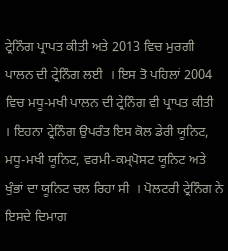ਟ੍ਰੇਨਿੰਗ ਪ੍ਰਾਪਤ ਕੀਤੀ ਅਤੇ 2013 ਵਿਚ ਮੁਰਗੀ ਪਾਲਨ ਦੀ ਟ੍ਰੇਨਿੰਗ ਲਈ  । ਇਸ ਤੋ ਪਹਿਲਾਂ 2004 ਵਿਚ ਮਧੂ-ਮਖੀ ਪਾਲਨ ਦੀ ਟ੍ਰੇਨਿੰਗ ਵੀ ਪ੍ਰਾਪਤ ਕੀਤੀ  । ਇਹਨਾ ਟ੍ਰੇਨਿੰਗ ਉਪਰੰਤ ਇਸ ਕੋਲ ਡੇਰੀ ਯੂਨਿਟ,  ਮਧੂ-ਮਖੀ ਯੂਨਿਟ, ਵਰਮੀ-ਕਮ੍ਪੋਸਟ ਯੂਨਿਟ ਅਤੇ ਖੁੰਭਾਂ ਦਾ ਯੂਨਿਟ ਚਲ ਰਿਹਾ ਸੀ  । ਪੋਲਟਰੀ ਟ੍ਰੇਨਿੰਗ ਨੇ ਇਸਦੇ ਦਿਮਾਗ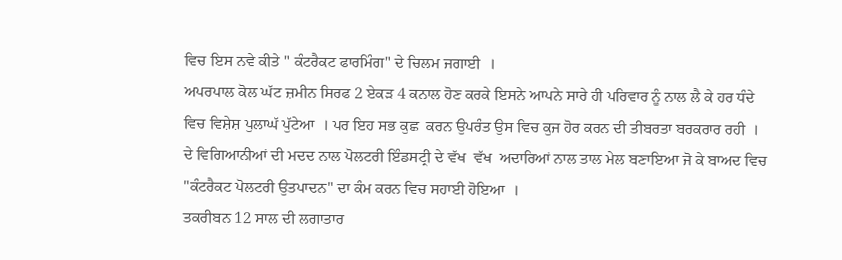ਵਿਚ ਇਸ ਨਵੇ ਕੀਤੇ " ਕੰਟਰੈਕਟ ਫਾਰਮਿੰਗ" ਦੇ ਚਿਲਮ ਜਗਾਈ  ।
ਅਪਰਪਾਲ ਕੋਲ ਘੱਟ ਜ਼ਮੀਨ ਸਿਰਫ 2 ਏਕੜ 4 ਕਨਾਲ ਹੋਣ ਕਰਕੇ ਇਸਨੇ ਆਪਨੇ ਸਾਰੇ ਹੀ ਪਰਿਵਾਰ ਨੂੰ ਨਾਲ ਲੈ ਕੇ ਹਰ ਧੰਦੇ ਵਿਚ ਵਿਸ਼ੇਸ਼ ਪੁਲਾਘੱ ਪੁੱਟੇਆ  । ਪਰ ਇਹ ਸਭ ਕੁਛ  ਕਰਨ ਉਪਰੰਤ ਉਸ ਵਿਚ ਕੁਜ ਹੋਰ ਕਰਨ ਦੀ ਤੀਬਰਤਾ ਬਰਕਰਾਰ ਰਹੀ  । ਦੇ ਵਿਗਿਆਨੀਆਂ ਦੀ ਮਦਦ ਨਾਲ ਪੋਲਟਰੀ ਇੰਡਸਟ੍ਰੀ ਦੇ ਵੱਖ  ਵੱਖ  ਅਦਾਰਿਆਂ ਨਾਲ ਤਾਲ ਮੇਲ ਬਣਾਇਆ ਜੋ ਕੇ ਬਾਅਦ ਵਿਚ "ਕੰਟਰੈਕਟ ਪੋਲਟਰੀ ਉਤਪਾਦਨ" ਦਾ ਕੰਮ ਕਰਨ ਵਿਚ ਸਹਾਈ ਹੋਇਆ  ।
ਤਕਰੀਬਨ 12 ਸਾਲ ਦੀ ਲਗਾਤਾਰ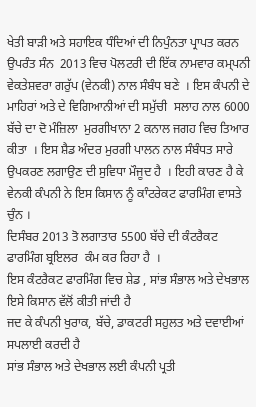ਖੇਤੀ ਬਾੜੀ ਅਤੇ ਸਹਾਇਕ ਧੰਦਿਆਂ ਦੀ ਨਿਪੁੰਨਤਾ ਪ੍ਰਾਪਤ ਕਰਨ ਉਪਰੰਤ ਸੰਨ  2013 ਵਿਚ ਪੋਲਟਰੀ ਦੀ ਇੱਕ ਨਾਮਵਾਰ ਕਮ੍ਪਨੀ ਵੇਕਤੇਸ਼ਵਰਾ ਗਰੁੱਪ (ਵੇਨਕੀ) ਨਾਲ ਸੰਬੰਧ ਬਣੇ  । ਇਸ ਕੰਪਨੀ ਦੇ ਮਾਹਿਰਾਂ ਅਤੇ ਦੇ ਵਿਗਿਆਨੀਆਂ ਦੀ ਸਮੁੱਚੀ  ਸਲਾਹ ਨਾਲ 6000 ਬੱਚੇ ਦਾ ਦੋ ਮੰਜ਼ਿਲਾ  ਮੁਰਗੀਖਾਨਾ 2 ਕਨਾਲ ਜਗਹ ਵਿਚ ਤਿਆਰ ਕੀਤਾ  । ਇਸ ਸ਼ੈਡ ਅੰਦਰ ਮੁਰਗੀ ਪਾਲਨ ਨਾਲ ਸੰਬੰਧਤ ਸਾਰੇ ਉਪਕਰਣ ਲਗਾਉਣ ਦੀ ਸੁਵਿਧਾ ਮੌਜੂਦ ਹੈ  । ਇਹੀ ਕਾਰਣ ਹੈ ਕੇ ਵੇਨਕੀ ਕੰਪਨੀ ਨੇ ਇਸ ਕਿਸਾਨ ਨੂੰ ਕਾੰਟਰੇਕਟ ਫਾਰਮਿੰਗ ਵਾਸਤੇ
ਚੁੰਨ ।
ਦਿਸੰਬਰ 2013 ਤੋ ਲਗਾਤਾਰ 5500 ਬੱਚੇ ਦੀ ਕੰਟਰੈਕਟ ਫਾਰਮਿੰਗ ਬ੍ਰਇਲਰ  ਕੰਮ ਕਰ ਰਿਹਾ ਹੈ  ।
ਇਸ ਕੰਟਰੈਕਟ ਫਾਰਮਿੰਗ ਵਿਚ ਸ਼ੇਡ , ਸਾਂਭ ਸੰਭਾਲ ਅਤੇ ਦੇਖਭਾਲ ਇਸੇ ਕਿਸਾਨ ਵੱਲੋਂ ਕੀਤੀ ਜਾਂਦੀ ਹੈ
ਜਦ ਕੇ ਕੰਪਨੀ ਖੁਰਾਕ, ਬੱਚੇ, ਡਾਕਟਰੀ ਸਹੁਲਤ ਅਤੇ ਦਵਾਈਆਂ ਸਪਲਾਈ ਕਰਦੀ ਹੈ
ਸਾਂਭ ਸੰਭਾਲ ਅਤੇ ਦੇਖਭਾਲ ਲਈ ਕੰਪਨੀ ਪ੍ਰਤੀ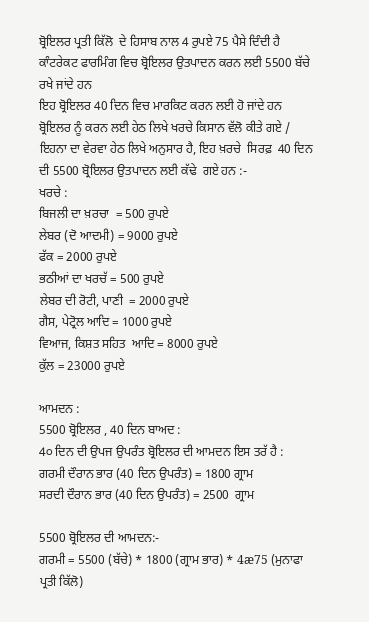ਬ੍ਰੋਇਲਰ ਪ੍ਰਤੀ ਕਿੱਲੋ  ਦੇ ਹਿਸਾਬ ਨਾਲ 4 ਰੁਪਏ 75 ਪੈਸੇ ਦਿੰਦੀ ਹੈ
ਕਾੰਟਰੇਕਟ ਫਾਰਮਿੰਗ ਵਿਚ ਬ੍ਰੋਇਲਰ ਉਤਪਾਦਨ ਕਰਨ ਲਈ 5500 ਬੱਚੇ ਰਖੇ ਜਾਂਦੇ ਹਨ
ਇਹ ਬ੍ਰੋਇਲਰ 40 ਦਿਨ ਵਿਚ ਮਾਰਕਿਟ ਕਰਨ ਲਈ ਹੋ ਜਾਂਦੇ ਹਨ
ਬ੍ਰੋਇਲਰ ਨੂੰ ਕਰਨ ਲਈ ਹੇਠ ਲਿਖੇ ਖਰਚੇ ਕਿਸਾਨ ਵੱਲੋ ਕੀਤੇ ਗਏ /
ਇਹਨਾ ਦਾ ਵੇਰਵਾ ਹੇਠ ਲਿਖੇ ਅਨੁਸਾਰ ਹੈ, ਇਹ ਖ਼ਰਚੇ  ਸਿਰਫ਼  40 ਦਿਨ ਦੀ 5500 ਬ੍ਰੋਇਲਰ ਉਤਪਾਦਨ ਲਈ ਕੱਢੇ  ਗਏ ਹਨ :-
ਖਰਚੇ :
ਬਿਜਲੀ ਦਾ ਖ਼ਰਚਾ  = 500 ਰੁਪਏ
ਲੇਬਰ (ਦੋ ਆਦਮੀ) = 9000 ਰੁਪਏ
ਫੱਕ = 2000 ਰੁਪਏ
ਭਠੀਆਂ ਦਾ ਖਰਚੱ = 500 ਰੁਪਏ
ਲੇਬਰ ਦੀ ਰੋਟੀ, ਪਾਣੀ  = 2000 ਰੁਪਏ
ਗੈਸ, ਪੇਟ੍ਰੋਲ ਆਦਿ = 1000 ਰੁਪਏ
ਵਿਆਜ, ਕਿਸ਼ਤ ਸਹਿਤ  ਆਦਿ = 8000 ਰੁਪਏ
ਕੁੱਲ = 23000 ਰੁਪਏ

ਆਮਦਨ :
5500 ਬ੍ਰੋਇਲਰ , 40 ਦਿਨ ਬਾਅਦ :
4੦ ਦਿਨ ਦੀ ਉਪਜ ਉਪਰੰਤ ਬ੍ਰੋਇਲਰ ਦੀ ਆਮਦਨ ਇਸ ਤਰੱ ਹੈ :
ਗਰਮੀ ਦੌਰਾਨ ਭਾਰ (40 ਦਿਨ ਉਪਰੰਤ) = 1800 ਗ੍ਰਾਮ
ਸਰਦੀ ਦੌਰਾਨ ਭਾਰ (40 ਦਿਨ ਉਪਰੰਤ) = 2500  ਗ੍ਰਾਮ

5500 ਬ੍ਰੋਇਲਰ ਦੀ ਆਮਦਨ:-
ਗਰਮੀ = 5500 (ਬੱਚੇ) * 1800 (ਗ੍ਰਾਮ ਭਾਰ) * 4æ75 (ਮੁਨਾਫਾ ਪ੍ਰਤੀ ਕਿੱਲੋ)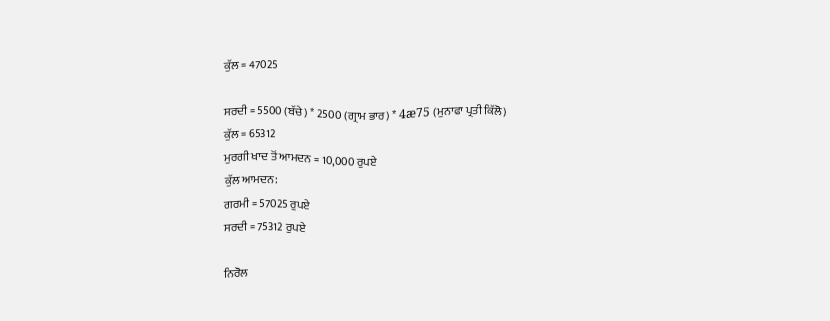ਕੁੱਲ = 47025

ਸਰਦੀ = 5500 (ਬੱਚੇ) * 2500 (ਗ੍ਰਾਮ ਭਾਰ) * 4æ75 (ਮੁਨਾਫਾ ਪ੍ਰਤੀ ਕਿੱਲੋ)
ਕੁੱਲ = 65312
ਮੁਰਗੀ ਖਾਦ ਤੋਂ ਆਮਦਨ = 10,000 ਰੁਪਏ
ਕੁੱਲ ਆਮਦਨ:
ਗਰਮੀ = 57025 ਰੁਪਏ
ਸਰਦੀ = 75312 ਰੁਪਏ

ਨਿਰੋਲ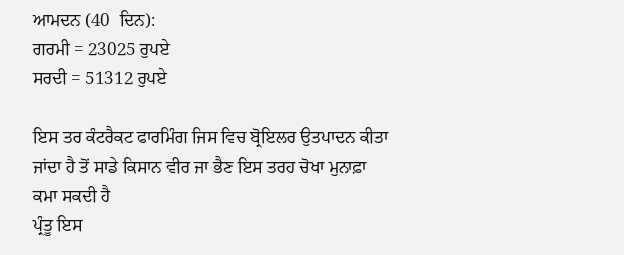ਆਮਦਨ (40  ਦਿਨ):
ਗਰਮੀ = 23025 ਰੁਪਏ
ਸਰਦੀ = 51312 ਰੁਪਏ

ਇਸ ਤਰ ਕੰਟਰੈਕਟ ਫਾਰਮਿੰਗ ਜਿਸ ਵਿਚ ਬ੍ਰੋਇਲਰ ਉਤਪਾਦਨ ਕੀਤਾ ਜਾਂਦਾ ਹੈ ਤੋਂ ਸਾਡੇ ਕਿਸਾਨ ਵੀਰ ਜਾ ਭੈਣ ਇਸ ਤਰਹ ਚੋਖਾ ਮੁਨਾਫ਼ਾ  ਕਮਾ ਸਕਦੀ ਹੈ
ਪ੍ਰੰਤੂ ਇਸ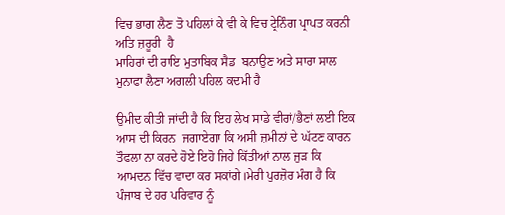ਵਿਚ ਭਾਗ ਲੈਣ ਤੋ ਪਹਿਲਾਂ ਕੇ ਵੀ ਕੇ ਵਿਚ ਟ੍ਰੇਨਿੰਗ ਪ੍ਰਾਪਤ ਕਰਨੀ ਅਤਿ ਜ਼ਰੂਰੀ  ਹੈ
ਮਾਹਿਰਾਂ ਦੀ ਰਾਇ ਮੁਤਾਬਿਕ ਸੈਡ  ਬਨਾਉਣ ਅਤੇ ਸਾਰਾ ਸਾਲ ਮੁਨਾਫਾ ਲੈਣਾ ਅਗਲੀ ਪਹਿਲ ਕਦਮੀ ਹੈ

ਉਮੀਦ ਕੀਤੀ ਜਾਂਦੀ ਹੈ ਕਿ ਇਹ ਲੇਖ ਸਾਡੇ ਵੀਰਾਂ/ਭੈਣਾਂ ਲਈ ਇਕ ਆਸ ਦੀ ਕਿਰਨ  ਜਗਾਏਗਾ ਕਿ ਅਸੀ ਜ਼ਮੀਨਾਂ ਦੇ ਘੱਟਣ ਕਾਰਨ ਤੌਫਲਾ ਨਾ ਕਰਦੇ ਹੋਏ ਇਹੋ ਜਿਹੇ ਕਿੱਤੀਆਂ ਨਾਲ ਜੁੜ ਕਿ ਆਮਦਨ ਵਿੱਚ ਵਾਦਾ ਕਰ ਸਕਾਂਗੇ।ਮੇਰੀ ਪੁਰਜ਼ੋਰ ਮੰਗ ਹੈ ਕਿ ਪੰਜਾਬ ਦੇ ਹਰ ਪਰਿਵਾਰ ਨੂੰ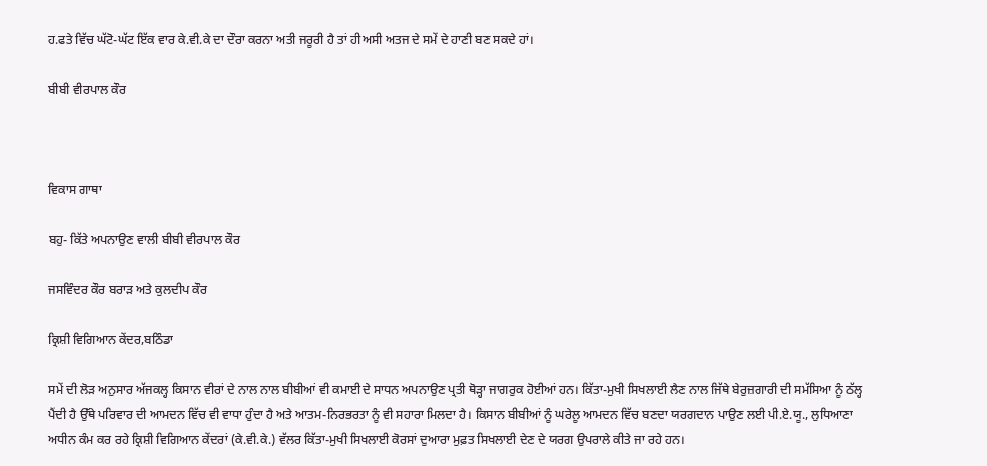ਹ.ਫਤੇ ਵਿੱਚ ਘੱਟੋ-ਘੱਟ ਇੱਕ ਵਾਰ ਕੇ.ਵੀ.ਕੇ ਦਾ ਦੌਰਾ ਕਰਨਾ ਅਤੀ ਜਰੂਰੀ ਹੈ ਤਾਂ ਹੀ ਅਸੀ ਅਤਜ ਦੇ ਸਮੇਂ ਦੇ ਹਾਣੀ ਬਣ ਸਕਦੇ ਹਾਂ।

ਬੀਬੀ ਵੀਰਪਾਲ ਕੌਰ



ਵਿਕਾਸ ਗਾਥਾ

ਬਹੁ- ਕਿੱਤੇ ਅਪਨਾਉਣ ਵਾਲੀ ਬੀਬੀ ਵੀਰਪਾਲ ਕੌਰ

ਜਸਵਿੰਦਰ ਕੌਰ ਬਰਾੜ ਅਤੇ ਕੁਲਦੀਪ ਕੌਰ

ਕ੍ਰਿਸ਼ੀ ਵਿਗਿਆਨ ਕੇਂਦਰ,ਬਠਿੰਡਾ

ਸਮੇਂ ਦੀ ਲੋੜ ਅਨੁਸਾਰ ਅੱਜਕਲ੍ਹ ਕਿਸਾਨ ਵੀਰਾਂ ਦੇ ਨਾਲ ਨਾਲ ਬੀਬੀਆਂ ਵੀ ਕਮਾਈ ਦੇ ਸਾਧਨ ਅਪਨਾਉਣ ਪ੍ਰਤੀ ਥੋੜ੍ਹਾ ਜਾਗਰੁਕ ਹੋਈਆਂ ਹਨ। ਕਿੱਤਾ-ਮੁਖੀ ਸਿਖਲਾਈ ਲੈਣ ਨਾਲ ਜਿੱਥੇ ਬੇਰੁਜ਼ਗਾਰੀ ਦੀ ਸਮੱਸਿਆ ਨੂੰ ਠੱਲ੍ਹ ਪੈਂਦੀ ਹੈ ਉੱਥੇ ਪਰਿਵਾਰ ਦੀ ਆਮਦਨ ਵਿੱਚ ਵੀ ਵਾਧਾ ਹੁੰਦਾ ਹੈ ਅਤੇ ਆਤਮ-ਨਿਰਭਰਤਾ ਨੂੰ ਵੀ ਸਹਾਰਾ ਮਿਲਦਾ ਹੈ। ਕਿਸਾਨ ਬੀਬੀਆਂ ਨੂੰ ਘਰੇਲੂ ਆਮਦਨ ਵਿੱਚ ਬਣਦਾ ਯਰਗਦਾਨ ਪਾਉਣ ਲਈ ਪੀ.ਏ.ਯੂ., ਲੁਧਿਆਣਾ ਅਧੀਨ ਕੰਮ ਕਰ ਰਹੇ ਕ੍ਰਿਸ਼ੀ ਵਿਗਿਆਨ ਕੇਂਦਰਾਂ (ਕੇ.ਵੀ.ਕੇ.) ਵੱਲਰ ਕਿੱਤਾ-ਮੁਖੀ ਸਿਖਲਾਈ ਕੋਰਸਾਂ ਦੁਆਰਾ ਮੁਫ਼ਤ ਸਿਖਲਾਈ ਦੇਣ ਦੇ ਯਰਗ ਉਪਰਾਲੇ ਕੀਤੇ ਜਾ ਰਹੇ ਹਨ।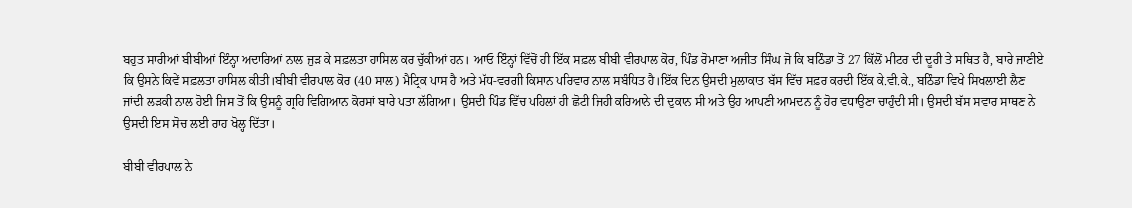ਬਹੁਤ ਸਾਰੀਆਂ ਬੀਬੀਆਂ ਇੰਨ੍ਹਾ ਅਦਾਰਿਆਂ ਨਾਲ ਜੁੜ ਕੇ ਸਫ਼ਲਤਾ ਹਾਸਿਲ ਕਰ ਚੁੱਕੀਆਂ ਹਨ। ਆਓ ਇੰਨ੍ਹਾਂ ਵਿੱਚੋਂ ਹੀ ਇੱਕ ਸਫ਼ਲ ਬੀਬੀ ਵੀਰਪਾਲ ਕੋਰ, ਪਿੰਡ ਰੋਮਾਣਾ ਅਜੀਤ ਸਿੰਘ ਜੋ ਕਿ ਬਠਿੰਡਾ ਤੋਂ 27 ਕਿੱਲੋਂ ਮੀਟਰ ਦੀ ਦੂਰੀ ਤੇ ਸਥਿਤ ਹੈ, ਬਾਰੇ ਜਾਣੀਏ ਕਿ ਉਸਨੇ ਕਿਵੇਂ ਸਫ਼ਲਤਾ ਹਾਸਿਲ ਕੀਤੀ।ਬੀਬੀ ਵੀਰਪਾਲ ਕੋਰ (40 ਸਾਲ) ਮੈਟ੍ਰਿਕ ਪਾਸ ਹੈ ਅਤੇ ਮੱਧ-ਵਰਗੀ ਕਿਸਾਨ ਪਰਿਵਾਰ ਨਾਲ ਸਬੰਧਿਤ ਹੈ।ਇੱਕ ਦਿਨ ਉਸਦੀ ਮੁਲਾਕਾਤ ਬੱਸ ਵਿੱਚ ਸਫ਼ਰ ਕਰਦੀ ਇੱਕ ਕੇ.ਵੀ.ਕੇ., ਬਠਿੰਡਾ ਵਿਖੇ ਸਿਖਲਾਈ ਲੈਣ ਜਾਂਦੀ ਲੜਕੀ ਨਾਲ ਹੋਈ ਜਿਸ ਤੋਂ ਕਿ ਉਸਨੂੰ ਗ੍ਰਹਿ ਵਿਗਿਆਨ ਕੋਰਸਾਂ ਬਾਰੇ ਪਤਾ ਲੱਗਿਆ। ਉਸਦੀ ਪਿੰਡ ਵਿੱਚ ਪਹਿਲਾਂ ਹੀ ਛੋਟੀ ਜਿਹੀ ਕਰਿਆਨੇ ਦੀ ਦੁਕਾਨ ਸੀ ਅਤੇ ਉਹ ਆਪਣੀ ਆਮਦਨ ਨੂੰ ਹੋਰ ਵਧਾਉਣਾ ਚਾਹੁੰਦੀ ਸੀ। ਉਸਦੀ ਬੱਸ ਸਵਾਰ ਸਾਥਣ ਨੇ ਉਸਦੀ ਇਸ ਸੋਚ ਲਈ ਰਾਹ ਖੋਲ੍ਹ ਦਿੱਤਾ।

ਬੀਬੀ ਵੀਰਪਾਲ ਨੇ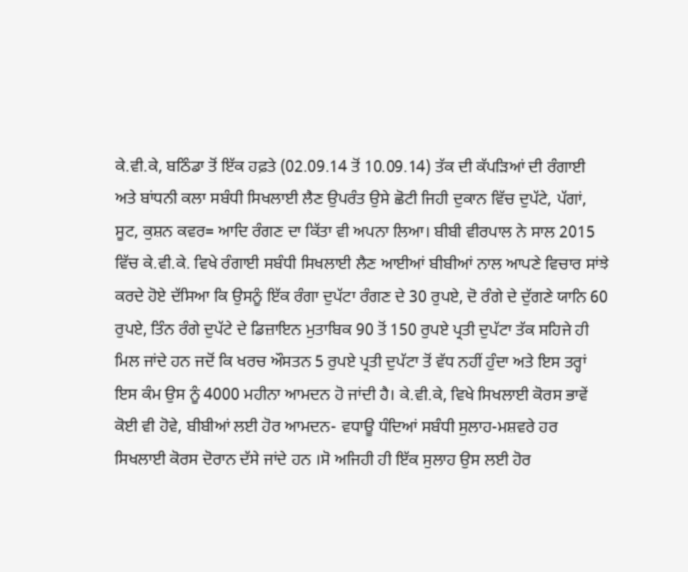ਕੇ.ਵੀ.ਕੇ, ਬਠਿੰਡਾ ਤੋਂ ਇੱਕ ਹਫ਼ਤੇ (02.09.14 ਤੋਂ 10.09.14) ਤੱਕ ਦੀ ਕੱਪੜਿਆਂ ਦੀ ਰੰਗਾਈ ਅਤੇ ਬਾਂਧਨੀ ਕਲਾ ਸਬੰਧੀ ਸਿਖਲਾਈ ਲੈਣ ਉਪਰੰਤ ਉਸੇ ਛੋਟੀ ਜਿਹੀ ਦੁਕਾਨ ਵਿੱਚ ਦੁਪੱਟੇ, ਪੱਗਾਂ, ਸੂਟ, ਕੁਸ਼ਨ ਕਵਰ= ਆਦਿ ਰੰਗਣ ਦਾ ਕਿੱਤਾ ਵੀ ਅਪਨਾ ਲਿਆ। ਬੀਬੀ ਵੀਰਪਾਲ ਨੇ ਸਾਲ 2015 ਵਿੱਚ ਕੇ.ਵੀ.ਕੇ. ਵਿਖੇ ਰੰਗਾਈ ਸਬੰਧੀ ਸਿਖਲਾਈ ਲੈਣ ਆਈਆਂ ਬੀਬੀਆਂ ਨਾਲ ਆਪਣੇ ਵਿਚਾਰ ਸਾਂਝੇ ਕਰਦੇ ਹੋਏ ਦੱਸਿਆ ਕਿ ਉਸਨੂੰ ਇੱਕ ਰੰਗਾ ਦੁਪੱਟਾ ਰੰਗਣ ਦੇ 30 ਰੁਪਏ, ਦੋ ਰੰਗੇ ਦੇ ਦੁੱਗਣੇ ਯਾਨਿ 60 ਰੁਪਏ, ਤਿੰਨ ਰੰਗੇ ਦੁਪੱਟੇ ਦੇ ਡਿਜ਼ਾਇਨ ਮੁਤਾਬਿਕ 90 ਤੋਂ 150 ਰੁਪਏ ਪ੍ਰਤੀ ਦੁਪੱਟਾ ਤੱਕ ਸਹਿਜੇ ਹੀ ਮਿਲ ਜਾਂਦੇ ਹਨ ਜਦੋਂ ਕਿ ਖਰਚ ਔਸਤਨ 5 ਰੁਪਏ ਪ੍ਰਤੀ ਦੁਪੱਟਾ ਤੋਂ ਵੱਧ ਨਹੀਂ ਹੁੰਦਾ ਅਤੇ ਇਸ ਤਰ੍ਹਾਂ ਇਸ ਕੰਮ ਉਸ ਨੂੰ 4000 ਮਹੀਨਾ ਆਮਦਨ ਹੋ ਜਾਂਦੀ ਹੈ। ਕੇ.ਵੀ.ਕੇ, ਵਿਖੇ ਸਿਖਲਾਈ ਕੋਰਸ ਭਾਵੇਂ ਕੋਈ ਵੀ ਹੋਵੇ, ਬੀਬੀਆਂ ਲਈ ਹੋਰ ਆਮਦਨ- ਵਧਾਊ ਧੰਦਿਆਂ ਸਬੰਧੀ ਸੁਲਾਹ-ਮਸ਼ਵਰੇ ਹਰ ਸਿਖਲਾਈ ਕੋਰਸ ਦੋਰਾਨ ਦੱਸੇ ਜਾਂਦੇ ਹਨ ।ਸੋ ਅਜਿਹੀ ਹੀ ਇੱਕ ਸੁਲਾਹ ਉਸ ਲਈ ਹੋਰ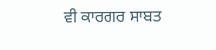ਵੀ ਕਾਰਗਰ ਸਾਬਤ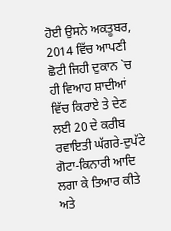ਹੋਈ ਉਸਨੇ ਅਕਤੂਬਰ, 2014 ਵਿੱਚ ਆਪਣੀ ਛੋਟੀ ਜਿਹੀ ਦੁਕਾਨ `ਚ ਹੀ ਵਿਆਹ ਸ਼ਾਦੀਆਂ ਵਿੱਚ ਕਿਰਾਏ ਤੇ ਦੇਣ ਲਈ 20 ਦੇ ਕਰੀਬ ਰਵਾਇਤੀ ਘੱਗਰੇ-ਦੁਪੱਟੇ ਗੋਟਾ-ਕਿਨਾਰੀ ਆਦਿ ਲਗਾ ਕੇ ਤਿਆਰ ਕੀਤੇ ਅਤੇ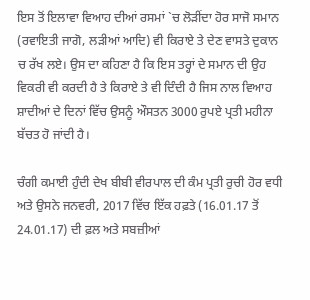ਇਸ ਤੋਂ ਇਲਾਵਾ ਵਿਆਹ ਦੀਆਂ ਰਸਮਾਂ `ਚ ਲੋੜੀਂਦਾ ਹੋਰ ਸਾਜੋ ਸਮਾਨ (ਰਵਾਇਤੀ ਜਾਗੋ, ਲੜੀਆਂ ਆਦਿ) ਵੀ ਕਿਰਾਏ ਤੇ ਦੇਣ ਵਾਸਤੇ ਦੁਕਾਨ ਚ ਰੱਖ ਲਏ। ਉਸ ਦਾ ਕਹਿਣਾ ਹੈ ਕਿ ਇਸ ਤਰ੍ਹਾਂ ਦੇ ਸਮਾਨ ਦੀ ਉਹ ਵਿਕਰੀ ਵੀ ਕਰਦੀ ਹੈ ਤੇ ਕਿਰਾਏ ਤੇ ਵੀ ਦਿੰਦੀ ਹੈ ਜਿਸ ਨਾਲ ਵਿਆਹ ਸ਼ਾਦੀਆਂ ਦੇ ਦਿਨਾਂ ਵਿੱਚ ਉਸਨੂੰ ਔਸਤਨ 3000 ਰੁਪਏ ਪ੍ਰਤੀ ਮਹੀਨਾ ਬੱਚਤ ਹੋ ਜਾਂਦੀ ਹੈ।

ਚੰਗੀ ਕਮਾਈ ਹੁੰਦੀ ਦੇਖ ਬੀਬੀ ਵੀਰਪਾਲ ਦੀ ਕੰਮ ਪ੍ਰਤੀ ਰੁਚੀ ਹੋਰ ਵਧੀ ਅਤੇ ਉਸਨੇ ਜਨਵਰੀ, 2017 ਵਿੱਚ ਇੱਕ ਹਫ਼ਤੇ (16.01.17 ਤੋਂ 24.01.17) ਦੀ ਫ਼ਲ ਅਤੇ ਸਬਜ਼ੀਆਂ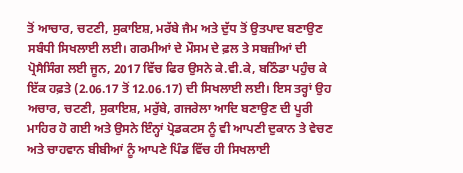ਤੋਂ ਆਚਾਰ, ਚਟਣੀ, ਸੁਕਾਇਸ਼, ਮਰੱਬੇ ਜੈਮ ਅਤੇ ਦੁੱਧ ਤੋਂ ਉਤਪਾਦ ਬਣਾਉਣ ਸਬੰਧੀ ਸਿਖਲਾਈ ਲਈ। ਗਰਮੀਆਂ ਦੇ ਮੌਸਮ ਦੇ ਫ਼ਲ ਤੇ ਸਬਜ਼ੀਆਂ ਦੀ ਪ੍ਰੋਸੈਸਿੰਗ ਲਈ ਜੂਨ, 2017 ਵਿੱਚ ਫਿਰ ਉਸਨੇ ਕੇ.ਵੀ.ਕੇ, ਬਠਿੰਡਾ ਪਹੁੰਚ ਕੇ ਇੱਕ ਹਫ਼ਤੇ (2.06.17 ਤੋਂ 12.06.17) ਦੀ ਸਿਖਲਾਈ ਲਈ। ਇਸ ਤਰ੍ਹਾਂ ਉਹ ਅਚਾਰ, ਚਟਣੀ, ਸੁਕਾਇਸ਼, ਮਰੁੱਬੇ, ਗਜਰੇਲਾ ਆਦਿ ਬਣਾਉਣ ਦੀ ਪੂਰੀ ਮਾਹਿਰ ਹੋ ਗਈ ਅਤੇ ਉਸਨੇ ਇੰਨ੍ਹਾਂ ਪ੍ਰੋਡਕਟਸ ਨੂੰ ਵੀ ਆਪਣੀ ਦੁਕਾਨ ਤੇ ਵੇਚਣ ਅਤੇ ਚਾਹਵਾਨ ਬੀਬੀਆਂ ਨੂੰ ਆਪਣੇ ਪਿੰਡ ਵਿੱਚ ਹੀ ਸਿਖਲਾਈ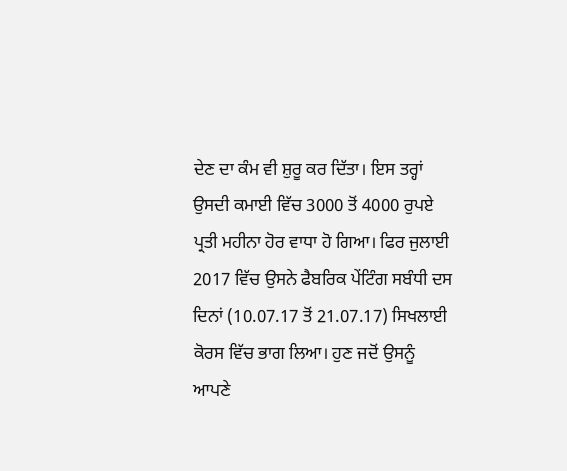ਦੇਣ ਦਾ ਕੰਮ ਵੀ ਸ਼ੁਰੂ ਕਰ ਦਿੱਤਾ। ਇਸ ਤਰ੍ਹਾਂ ਉਸਦੀ ਕਮਾਈ ਵਿੱਚ 3000 ਤੋਂ 4000 ਰੁਪਏ ਪ੍ਰਤੀ ਮਹੀਨਾ ਹੋਰ ਵਾਧਾ ਹੋ ਗਿਆ। ਫਿਰ ਜੁਲਾਈ 2017 ਵਿੱਚ ਉਸਨੇ ਫੈਬਰਿਕ ਪੇਂਟਿੰਗ ਸਬੰਧੀ ਦਸ ਦਿਨਾਂ (10.07.17 ਤੋਂ 21.07.17) ਸਿਖਲਾਈ ਕੋਰਸ ਵਿੱਚ ਭਾਗ ਲਿਆ। ਹੁਣ ਜਦੋਂ ਉਸਨੂੰ ਆਪਣੇ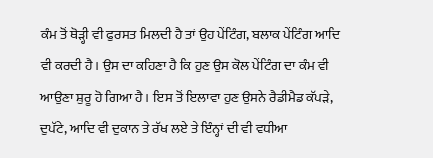ਕੰਮ ਤੋਂ ਥੋੜ੍ਹੀ ਵੀ ਫੁਰਸਤ ਮਿਲਦੀ ਹੈ ਤਾਂ ਉਹ ਪੇਂਟਿੰਗ, ਬਲਾਕ ਪੇਂਟਿੰਗ ਆਦਿ ਵੀ ਕਰਦੀ ਹੈ। ਉਸ ਦਾ ਕਹਿਣਾ ਹੈ ਕਿ ਹੁਣ ਉਸ ਕੋਲ ਪੇਂਟਿੰਗ ਦਾ ਕੰਮ ਵੀ ਆਉਣਾ ਸ਼ੁਰੂ ਹੋ ਗਿਆ ਹੈ। ਇਸ ਤੋਂ ਇਲਾਵਾ ਹੁਣ ਉਸਨੇ ਰੈਡੀਮੈਡ ਕੱਪੜੇ, ਦੁਪੱਟੇ, ਆਦਿ ਵੀ ਦੁਕਾਨ ਤੇ ਰੱਖ ਲਏ ਤੇ ਇੰਨ੍ਹਾਂ ਦੀ ਵੀ ਵਧੀਆ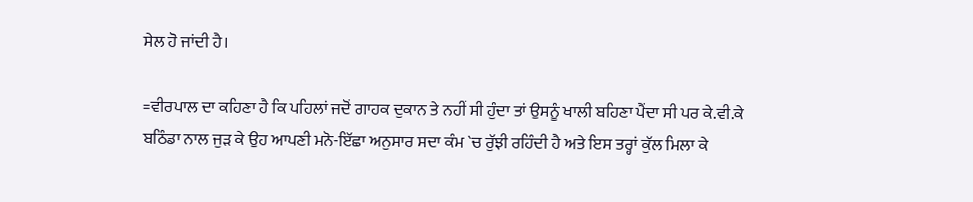ਸੇਲ ਹੋ ਜਾਂਦੀ ਹੈ।

=ਵੀਰਪਾਲ ਦਾ ਕਹਿਣਾ ਹੈ ਕਿ ਪਹਿਲਾਂ ਜਦੋਂ ਗਾਹਕ ਦੁਕਾਨ ਤੇ ਨਹੀਂ ਸੀ ਹੁੰਦਾ ਤਾਂ ਉਸਨੂੰ ਖਾਲੀ ਬਹਿਣਾ ਪੈਂਦਾ ਸੀ ਪਰ ਕੇ.ਵੀ.ਕੇ ਬਠਿੰਡਾ ਨਾਲ ਜੁੜ ਕੇ ਉਹ ਆਪਣੀ ਮਨੋ-ਇੱਛਾ ਅਨੁਸਾਰ ਸਦਾ ਕੰਮ `ਚ ਰੁੱਝੀ ਰਹਿੰਦੀ ਹੈ ਅਤੇ ਇਸ ਤਰ੍ਹਾਂ ਕੁੱਲ ਮਿਲਾ ਕੇ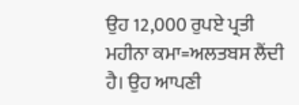ਉਹ 12,000 ਰੁਪਏ ਪ੍ਰਤੀ ਮਹੀਨਾ ਕਮਾ=ਅਲਤਬਸ ਲੈਂਦੀ ਹੈ। ਉਹ ਆਪਣੀ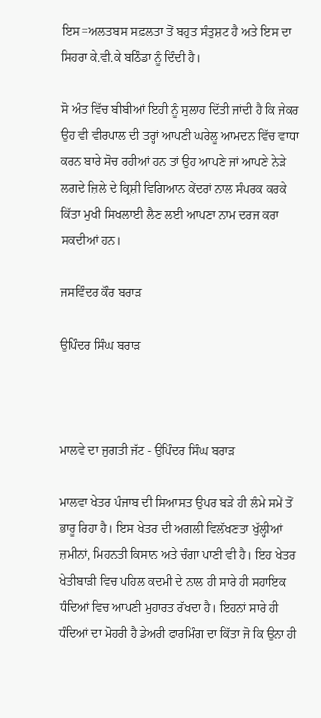ਇਸ=ਅਲਤਬਸ ਸਫ਼ਲਤਾ ਤੋਂ ਬਹੁਤ ਸੰਤੁਸ਼ਟ ਹੈ ਅਤੇ ਇਸ ਦਾ ਸਿਹਰਾ ਕੇ.ਵੀ.ਕੇ ਬਠਿੰਡਾ ਨੂੰ ਦਿੰਦੀ ਹੈ।

ਸੋ ਅੰਤ ਵਿੱਚ ਬੀਬੀਆਂ ਇਹੀ ਨੂੰ ਸੁਲਾਹ ਦਿੱਤੀ ਜਾਂਦੀ ਹੈ ਕਿ ਜੇਕਰ ਉਹ ਵੀ ਵੀਰਪਾਲ ਦੀ ਤਰ੍ਹਾਂ ਆਪਣੀ ਘਰੇਲੂ ਆਮਦਨ ਵਿੱਚ ਵਾਧਾ ਕਰਨ ਬਾਰੇ ਸੋਚ ਰਹੀਆਂ ਹਨ ਤਾਂ ਉਹ ਆਪਣੇ ਜਾਂ ਆਪਣੇ ਨੇੜੇ ਲਗਦੇ ਜ਼ਿਲੇ ਦੇ ਕ੍ਰਿਸ਼ੀ ਵਿਗਿਆਨ ਕੇਂਦਰਾਂ ਨਾਲ ਸੰਪਰਕ ਕਰਕੇ ਕਿੱਤਾ ਮੁਖੀ ਸਿਖਲਾਈ ਲੈਣ ਲਈ ਆਪਣਾ ਨਾਮ ਦਰਜ ਕਰਾ ਸਕਦੀਆਂ ਹਨ।

ਜਸਵਿੰਦਰ ਕੌਰ ਬਰਾੜ

ਉਪਿੰਦਰ ਸਿੰਘ ਬਰਾੜ



ਮਾਲਵੇ ਦਾ ਜੁਗਤੀ ਜੱਟ - ਉਪਿੰਦਰ ਸਿੰਘ ਬਰਾੜ

ਮਾਲਵਾ ਖੇਤਰ ਪੰਜਾਬ ਦੀ ਸਿਆਸਤ ਉਪਰ ਬੜੇ ਹੀ ਲੰਮੇ ਸਮੇਂ ਤੋਂ ਭਾਰੂ ਰਿਹਾ ਹੈ। ਇਸ ਖੇਤਰ ਦੀ ਅਗਲੀ ਵਿਲੱਖਣਤਾ ਖੁੱਲ੍ਹੀਆਂ ਜ਼ਮੀਨਾਂ, ਮਿਹਨਤੀ ਕਿਸਾਨ ਅਤੇ ਚੰਗਾ ਪਾਣੀ ਵੀ ਹੈ। ਇਹ ਖੇਤਰ ਖੇਤੀਬਾੜੀ ਵਿਚ ਪਹਿਲ ਕਦਮੀ ਦੇ ਨਾਲ ਹੀ ਸਾਰੇ ਹੀ ਸਹਾਇਕ ਧੰਦਿਆਂ ਵਿਚ ਆਪਣੀ ਮੁਹਾਰਤ ਰੱਖਦਾ ਹੈ। ਇਹਨਾਂ ਸਾਰੇ ਹੀ ਧੰਦਿਆਂ ਦਾ ਮੋਹਰੀ ਹੈ ਡੇਅਰੀ ਫਾਰਮਿੰਗ ਦਾ ਕਿੱਤਾ ਜੋ ਕਿ ਉਨਾ ਹੀ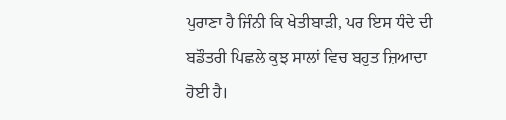ਪੁਰਾਣਾ ਹੈ ਜਿੰਨੀ ਕਿ ਖੇਤੀਬਾੜੀ, ਪਰ ਇਸ ਧੰਦੇ ਦੀ ਬਡੌਤਰੀ ਪਿਛਲੇ ਕੁਝ ਸਾਲਾਂ ਵਿਚ ਬਹੁਤ ਜ਼ਿਆਦਾ ਹੋਈ ਹੈ।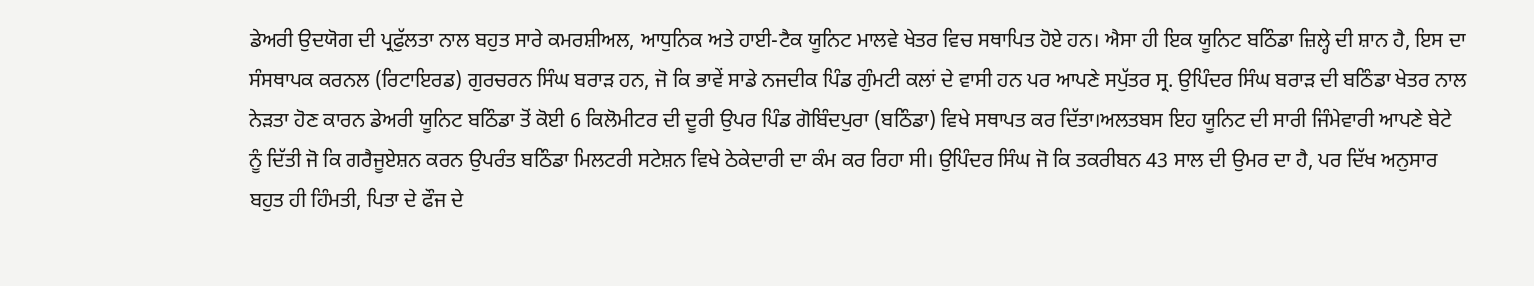ਡੇਅਰੀ ਉਦਯੋਗ ਦੀ ਪ੍ਰਫੁੱਲਤਾ ਨਾਲ ਬਹੁਤ ਸਾਰੇ ਕਮਰਸ਼ੀਅਲ, ਆਧੁਨਿਕ ਅਤੇ ਹਾਈ-ਟੈਕ ਯੂਨਿਟ ਮਾਲਵੇ ਖੇਤਰ ਵਿਚ ਸਥਾਪਿਤ ਹੋਏ ਹਨ। ਐਸਾ ਹੀ ਇਕ ਯੂਨਿਟ ਬਠਿੰਡਾ ਜ਼ਿਲ੍ਹੇ ਦੀ ਸ਼ਾਨ ਹੈ, ਇਸ ਦਾ ਸੰਸਥਾਪਕ ਕਰਨਲ (ਰਿਟਾਇਰਡ) ਗੁਰਚਰਨ ਸਿੰਘ ਬਰਾੜ ਹਨ, ਜੋ ਕਿ ਭਾਵੇਂ ਸਾਡੇ ਨਜਦੀਕ ਪਿੰਡ ਗੁੰਮਟੀ ਕਲਾਂ ਦੇ ਵਾਸੀ ਹਨ ਪਰ ਆਪਣੇ ਸਪੁੱਤਰ ਸ੍ਰ. ਉਪਿੰਦਰ ਸਿੰਘ ਬਰਾੜ ਦੀ ਬਠਿੰਡਾ ਖੇਤਰ ਨਾਲ ਨੇੜਤਾ ਹੋਣ ਕਾਰਨ ਡੇਅਰੀ ਯੂਨਿਟ ਬਠਿੰਡਾ ਤੋਂ ਕੋਈ 6 ਕਿਲੋਮੀਟਰ ਦੀ ਦੂਰੀ ਉਪਰ ਪਿੰਡ ਗੋਬਿੰਦਪੁਰਾ (ਬਠਿੰਡਾ) ਵਿਖੇ ਸਥਾਪਤ ਕਰ ਦਿੱਤਾ।ਅਲਤਬਸ ਇਹ ਯੂਨਿਟ ਦੀ ਸਾਰੀ ਜਿੰਮੇਵਾਰੀ ਆਪਣੇ ਬੇਟੇ ਨੂੰ ਦਿੱਤੀ ਜੋ ਕਿ ਗਰੈਜੂਏਸ਼ਨ ਕਰਨ ਉਪਰੰਤ ਬਠਿੰਡਾ ਮਿਲਟਰੀ ਸਟੇਸ਼ਨ ਵਿਖੇ ਠੇਕੇਦਾਰੀ ਦਾ ਕੰਮ ਕਰ ਰਿਹਾ ਸੀ। ਉਪਿੰਦਰ ਸਿੰਘ ਜੋ ਕਿ ਤਕਰੀਬਨ 43 ਸਾਲ ਦੀ ਉਮਰ ਦਾ ਹੈ, ਪਰ ਦਿੱਖ ਅਨੁਸਾਰ ਬਹੁਤ ਹੀ ਹਿੰਮਤੀ, ਪਿਤਾ ਦੇ ਫੌਜ ਦੇ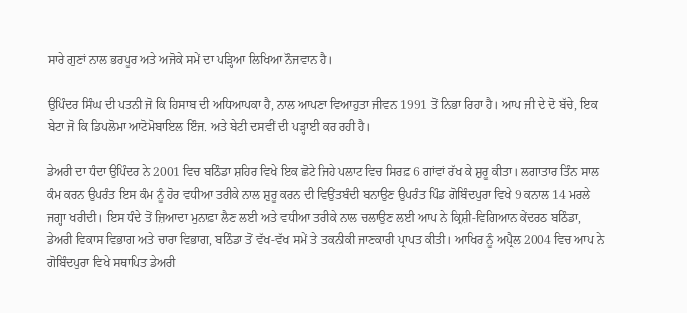ਸਾਰੇ ਗੁਣਾਂ ਨਾਲ ਭਰਪੂਰ ਅਤੇ ਅਜੋਕੇ ਸਮੇਂ ਦਾ ਪੜ੍ਹਿਆ ਲਿਖਿਆ ਨੌਜਵਾਨ ਹੈ।

ਉਪਿੰਦਰ ਸਿੰਘ ਦੀ ਪਤਨੀ ਜੋ ਕਿ ਹਿਸਾਬ ਦੀ ਅਧਿਆਪਕਾ ਹੈ, ਨਾਲ ਆਪਣਾ ਵਿਆਹੁਤਾ ਜੀਵਨ 1991 ਤੋਂ ਨਿਭਾ ਰਿਹਾ ਹੈ। ਆਪ ਜੀ ਦੇ ਦੋ ਬੱਚੇ, ਇਕ ਬੇਟਾ ਜੋ ਕਿ ਡਿਪਲੋਮਾ ਆਟੋਮੋਬਾਇਲ ਇੰਜ. ਅਤੇ ਬੇਟੀ ਦਸਵੀਂ ਦੀ ਪੜ੍ਹਾਈ ਕਰ ਰਹੀ ਹੈ।

ਡੇਅਰੀ ਦਾ ਧੰਦਾ ਉਪਿੰਦਰ ਨੇ 2001 ਵਿਚ ਬਠਿੰਡਾ ਸ਼ਹਿਰ ਵਿਖੇ ਇਕ ਛੋਟੇ ਜਿਹੇ ਪਲਾਟ ਵਿਚ ਸਿਰਫ਼ 6 ਗਾਂਵਾਂ ਰੱਖ ਕੇ ਸ਼ੁਰੂ ਕੀਤਾ। ਲਗਾਤਾਰ ਤਿੰਨ ਸਾਲ ਕੰਮ ਕਰਨ ਉਪਰੰਤ ਇਸ ਕੰਮ ਨੂੰ ਹੋਰ ਵਧੀਆ ਤਰੀਕੇ ਨਾਲ ਸ਼ੁਰੂ ਕਰਨ ਦੀ ਵਿਉਂਤਬੰਦੀ ਬਨਾਉਣ ਉਪਰੰਤ ਪਿੰਡ ਗੋਬਿੰਦਪੁਰਾ ਵਿਖੇ 9 ਕਨਾਲ 14 ਮਰਲੇ ਜਗ੍ਹਾ ਖਰੀਦੀ। ਇਸ ਧੰਦੇ ਤੋਂ ਜ਼ਿਆਦਾ ਮੁਨਾਫ਼ਾ ਲੈਣ ਲਈ ਅਤੇ ਵਧੀਆ ਤਰੀਕੇ ਨਾਲ ਚਲਾਉਣ ਲਈ ਆਪ ਨੇ ਕ੍ਰਿਸ਼ੀ-ਵਿਗਿਆਨ ਕੇਂਦਰਠ ਬਠਿੰਡਾ, ਡੇਅਰੀ ਵਿਕਾਸ ਵਿਭਾਗ ਅਤੇ ਚਾਰਾ ਵਿਭਾਗ, ਬਠਿੰਡਾ ਤੋਂ ਵੱਖ-ਵੱਖ ਸਮੇਂ ਤੇ ਤਕਨੀਕੀ ਜਾਣਕਾਰੀ ਪ੍ਰਾਪਤ ਕੀਤੀ। ਆਖਿਰ ਨੂੰ ਅਪ੍ਰੈਲ 2004 ਵਿਚ ਆਪ ਨੇ ਗੋਬਿੰਦਪੁਰਾ ਵਿਖੇ ਸਥਾਪਿਤ ਡੇਅਰੀ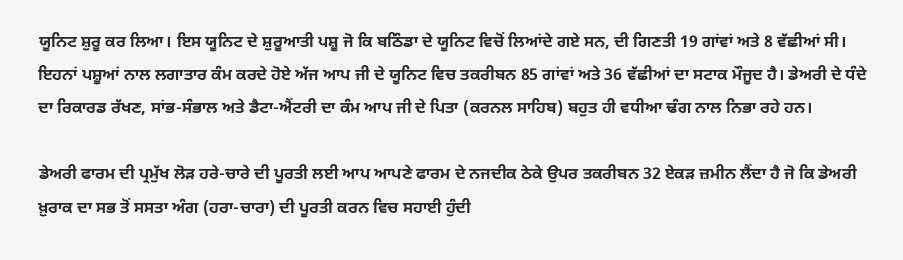ਯੂਨਿਟ ਸ਼ੁਰੂ ਕਰ ਲਿਆ। ਇਸ ਯੂਨਿਟ ਦੇ ਸ਼ੁਰੂਆਤੀ ਪਸ਼ੂ ਜੋ ਕਿ ਬਠਿੰਡਾ ਦੇ ਯੂਨਿਟ ਵਿਚੋਂ ਲਿਆਂਦੇ ਗਏ ਸਨ, ਦੀ ਗਿਣਤੀ 19 ਗਾਂਵਾਂ ਅਤੇ 8 ਵੱਛੀਆਂ ਸੀ। ਇਹਨਾਂ ਪਸ਼ੂਆਂ ਨਾਲ ਲਗਾਤਾਰ ਕੰਮ ਕਰਦੇ ਹੋਏ ਅੱਜ ਆਪ ਜੀ ਦੇ ਯੂਨਿਟ ਵਿਚ ਤਕਰੀਬਨ 85 ਗਾਂਵਾਂ ਅਤੇ 36 ਵੱਛੀਆਂ ਦਾ ਸਟਾਕ ਮੌਜੂਦ ਹੈ। ਡੇਅਰੀ ਦੇ ਧੰਦੇ ਦਾ ਰਿਕਾਰਡ ਰੱਖਣ, ਸਾਂਭ-ਸੰਭਾਲ ਅਤੇ ਡੈਟਾ-ਐਂਟਰੀ ਦਾ ਕੰਮ ਆਪ ਜੀ ਦੇ ਪਿਤਾ (ਕਰਨਲ ਸਾਹਿਬ) ਬਹੁਤ ਹੀ ਵਧੀਆ ਢੰਗ ਨਾਲ ਨਿਭਾ ਰਹੇ ਹਨ।

ਡੇਅਰੀ ਫਾਰਮ ਦੀ ਪ੍ਰਮੁੱਖ ਲੋੜ ਹਰੇ-ਚਾਰੇ ਦੀ ਪੂਰਤੀ ਲਈ ਆਪ ਆਪਣੇ ਫਾਰਮ ਦੇ ਨਜਦੀਕ ਠੇਕੇ ਉਪਰ ਤਕਰੀਬਨ 32 ਏਕੜ ਜ਼ਮੀਨ ਲੈਂਦਾ ਹੈ ਜੋ ਕਿ ਡੇਅਰੀ ਖ਼ੁਰਾਕ ਦਾ ਸਭ ਤੋਂ ਸਸਤਾ ਅੰਗ (ਹਰਾ-ਚਾਰਾ) ਦੀ ਪੂਰਤੀ ਕਰਨ ਵਿਚ ਸਹਾਈ ਹੁੰਦੀ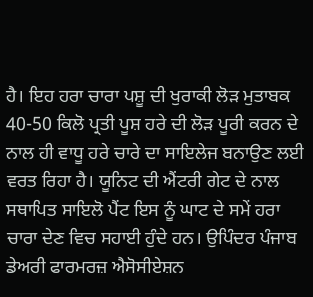ਹੈ। ਇਹ ਹਰਾ ਚਾਰਾ ਪਸ਼ੂ ਦੀ ਖੁਰਾਕੀ ਲੋੜ ਮੁਤਾਬਕ 40-50 ਕਿਲੋ ਪ੍ਰਤੀ ਪੂਸ਼ ਹਰੇ ਦੀ ਲੋੜ ਪੂਰੀ ਕਰਨ ਦੇ ਨਾਲ ਹੀ ਵਾਧੂ ਹਰੇ ਚਾਰੇ ਦਾ ਸਾਇਲੇਜ ਬਨਾਉਣ ਲਈ ਵਰਤ ਰਿਹਾ ਹੈ। ਯੂਨਿਟ ਦੀ ਐਂਟਰੀ ਗੇਟ ਦੇ ਨਾਲ ਸਥਾਪਿਤ ਸਾਇਲੋ ਪੈਂਟ ਇਸ ਨੂੰ ਘਾਟ ਦੇ ਸਮੇਂ ਹਰਾ ਚਾਰਾ ਦੇਣ ਵਿਚ ਸਹਾਈ ਹੁੰਦੇ ਹਨ। ਉਪਿੰਦਰ ਪੰਜਾਬ ਡੇਅਰੀ ਫਾਰਮਰਜ਼ ਐਸੋਸੀਏਸ਼ਨ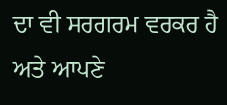ਦਾ ਵੀ ਸਰਗਰਮ ਵਰਕਰ ਹੈ ਅਤੇ ਆਪਣੇ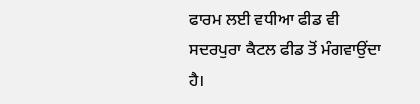ਫਾਰਮ ਲਈ ਵਧੀਆ ਫੀਡ ਵੀ ਸਦਰਪੁਰਾ ਕੈਟਲ ਫੀਡ ਤੋਂ ਮੰਗਵਾਉਂਦਾ ਹੈ।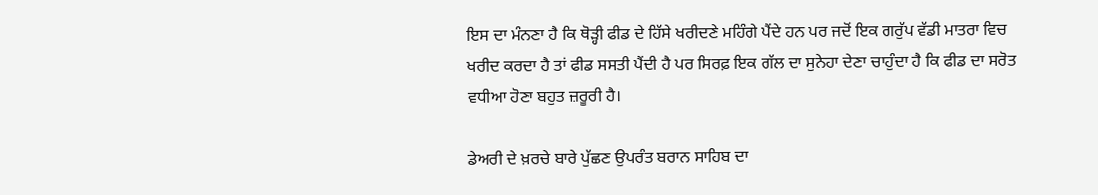ਇਸ ਦਾ ਮੰਨਣਾ ਹੈ ਕਿ ਥੋੜ੍ਹੀ ਫੀਡ ਦੇ ਹਿੱਸੇ ਖਰੀਦਣੇ ਮਹਿੰਗੇ ਪੈਂਦੇ ਹਨ ਪਰ ਜਦੋਂ ਇਕ ਗਰੁੱਪ ਵੱਡੀ ਮਾਤਰਾ ਵਿਚ ਖਰੀਦ ਕਰਦਾ ਹੈ ਤਾਂ ਫੀਡ ਸਸਤੀ ਪੈਂਦੀ ਹੈ ਪਰ ਸਿਰਫ਼ ਇਕ ਗੱਲ ਦਾ ਸੁਨੇਹਾ ਦੇਣਾ ਚਾਹੁੰਦਾ ਹੈ ਕਿ ਫੀਡ ਦਾ ਸਰੋਤ ਵਧੀਆ ਹੋਣਾ ਬਹੁਤ ਜ਼ਰੂਰੀ ਹੈ।

ਡੇਅਰੀ ਦੇ ਖ਼ਰਚੇ ਬਾਰੇ ਪੁੱਛਣ ਉਪਰੰਤ ਬਰਾਨ ਸਾਹਿਬ ਦਾ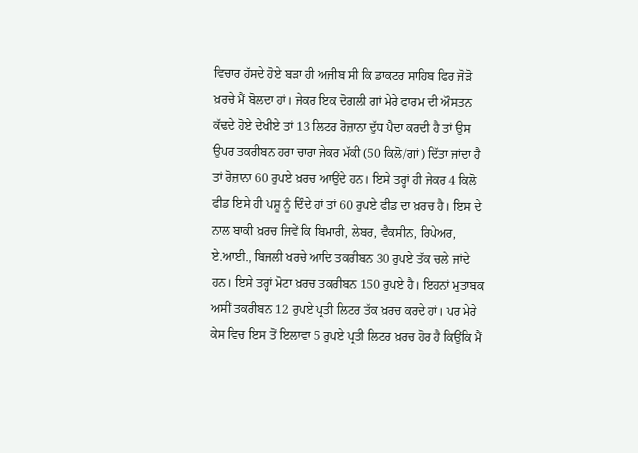ਵਿਚਾਰ ਹੱਸਦੇ ਹੋਏ ਬੜਾ ਹੀ ਅਜੀਬ ਸੀ ਕਿ ਡਾਕਟਰ ਸਾਹਿਬ ਫਿਰ ਜੋੜੋ ਖ਼ਰਚੇ ਮੈਂ ਬੋਲਦਾ ਹਾਂ। ਜੇਕਰ ਇਕ ਦੋਗਲੀ ਗਾਂ ਮੇਰੇ ਫਾਰਮ ਦੀ ਔਸਤਨ ਕੱਢਦੇ ਹੋਏ ਦੇਖੀਏ ਤਾਂ 13 ਲਿਟਰ ਰੋਜ਼ਾਨਾ ਦੁੱਧ ਪੈਦਾ ਕਰਦੀ ਹੈ ਤਾਂ ਉਸ ਉਪਰ ਤਕਰੀਬਨ ਹਰਾ ਚਾਰਾ ਜੇਕਰ ਮੱਕੀ (50 ਕਿਲੋ/ਗਾਂ) ਦਿੱਤਾ ਜਾਂਦਾ ਹੈ ਤਾਂ ਰੋਜ਼ਾਨਾ 60 ਰੁਪਏ ਖ਼ਰਚ ਆਉਂਦੇ ਹਨ। ਇਸੇ ਤਰ੍ਹਾਂ ਹੀ ਜੇਕਰ 4 ਕਿਲੋ ਫੀਡ ਇਸੇ ਹੀ ਪਸ਼ੂ ਨੂੰ ਦਿੰਦੇ ਹਾਂ ਤਾਂ 60 ਰੁਪਏ ਫੀਡ ਦਾ ਖ਼ਰਚ ਹੈ। ਇਸ ਦੇ ਨਾਲ ਬਾਕੀ ਖ਼ਰਚ ਜਿਵੇਂ ਕਿ ਬਿਮਾਰੀ, ਲੇਬਰ, ਵੈਕਸੀਨ, ਰਿਪੇਅਰ, ਏ.ਆਈ., ਬਿਜਲੀ ਖਰਚੇ ਆਦਿ ਤਕਰੀਬਨ 30 ਰੁਪਏ ਤੱਕ ਚਲੇ ਜਾਂਦੇ ਹਨ। ਇਸੇ ਤਰ੍ਹਾਂ ਮੋਟਾ ਖ਼ਰਚ ਤਕਰੀਬਨ 150 ਰੁਪਏ ਹੈ। ਇਹਨਾਂ ਮੁਤਾਬਕ ਅਸੀਂ ਤਕਰੀਬਨ 12 ਰੁਪਏ ਪ੍ਰਤੀ ਲਿਟਰ ਤੱਕ ਖ਼ਰਚ ਕਰਦੇ ਹਾਂ। ਪਰ ਮੇਰੇ ਕੇਸ ਵਿਚ ਇਸ ਤੋਂ ਇਲਾਵਾ 5 ਰੁਪਏ ਪ੍ਰਤੀ ਲਿਟਰ ਖ਼ਰਚ ਹੋਰ ਹੈ ਕਿਉਂਕਿ ਮੈਂ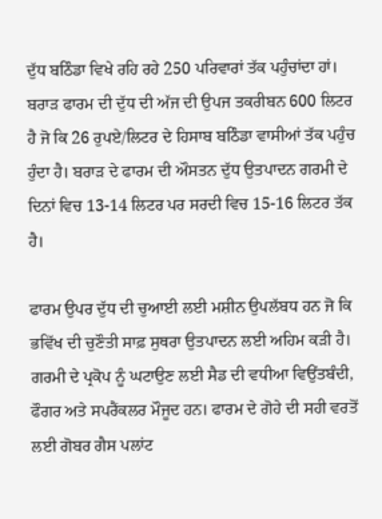ਦੁੱਧ ਬਠਿੰਡਾ ਵਿਖੇ ਰਹਿ ਰਹੇ 250 ਪਰਿਵਾਰਾਂ ਤੱਕ ਪਹੁੰਚਾਂਦਾ ਹਾਂ। ਬਰਾੜ ਫਾਰਮ ਦੀ ਦੁੱਧ ਦੀ ਅੱਜ ਦੀ ਉਪਜ ਤਕਰੀਬਨ 600 ਲਿਟਰ ਹੈ ਜੋ ਕਿ 26 ਰੁਪਏ/ਲਿਟਰ ਦੇ ਹਿਸਾਬ ਬਠਿੰਡਾ ਵਾਸੀਆਂ ਤੱਕ ਪਹੁੰਚ ਹੁੰਦਾ ਹੈ। ਬਰਾੜ ਦੇ ਫਾਰਮ ਦੀ ਔਸਤਨ ਦੁੱਧ ਉਤਪਾਦਨ ਗਰਮੀ ਦੇ ਦਿਨਾਂ ਵਿਚ 13-14 ਲਿਟਰ ਪਰ ਸਰਦੀ ਵਿਚ 15-16 ਲਿਟਰ ਤੱਕ ਹੈ।

ਫਾਰਮ ਉਪਰ ਦੁੱਧ ਦੀ ਚੁਆਈ ਲਈ ਮਸ਼ੀਨ ਉਪਲੱਬਧ ਹਨ ਜੋ ਕਿ ਭਵਿੱਖ ਦੀ ਚੁਣੌਤੀ ਸਾਫ਼ ਸੁਥਰਾ ਉਤਪਾਦਨ ਲਈ ਅਹਿਮ ਕੜੀ ਹੈ। ਗਰਮੀ ਦੇ ਪ੍ਰਕੋਪ ਨੂੰ ਘਟਾਉਣ ਲਈ ਸੈਡ ਦੀ ਵਧੀਆ ਵਿਉਂਤਬੰਦੀ, ਫੌਗਰ ਅਤੇ ਸਪਰੈਂਕਲਰ ਮੌਜੂਦ ਹਨ। ਫਾਰਮ ਦੇ ਗੋਹੇ ਦੀ ਸਹੀ ਵਰਤੋਂ ਲਈ ਗੋਬਰ ਗੈਸ ਪਲਾਂਟ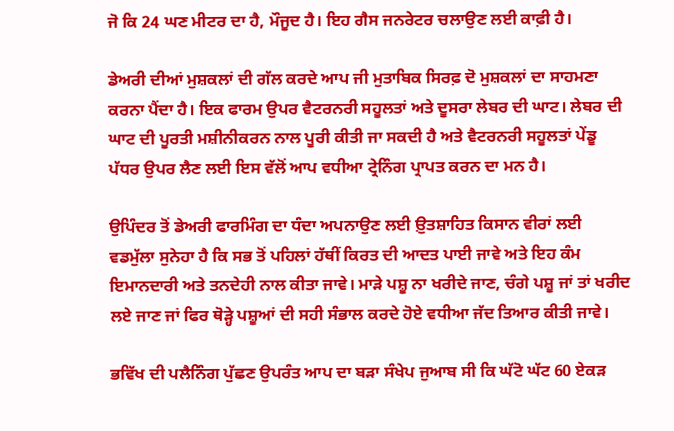ਜੋ ਕਿ 24 ਘਣ ਮੀਟਰ ਦਾ ਹੈ, ਮੌਜੂਦ ਹੈ। ਇਹ ਗੈਸ ਜਨਰੇਟਰ ਚਲਾਉਣ ਲਈ ਕਾਫ਼ੀ ਹੈ।

ਡੇਅਰੀ ਦੀਆਂ ਮੁਸ਼ਕਲਾਂ ਦੀ ਗੱਲ ਕਰਦੇ ਆਪ ਜੀ ਮੁਤਾਬਿਕ ਸਿਰਫ਼ ਦੋ ਮੁਸ਼ਕਲਾਂ ਦਾ ਸਾਹਮਣਾ ਕਰਨਾ ਪੈਂਦਾ ਹੈ। ਇਕ ਫਾਰਮ ਉਪਰ ਵੈਟਰਨਰੀ ਸਹੂਲਤਾਂ ਅਤੇ ਦੂਸਰਾ ਲੇਬਰ ਦੀ ਘਾਟ। ਲੇਬਰ ਦੀ ਘਾਟ ਦੀ ਪੂਰਤੀ ਮਸ਼ੀਨੀਕਰਨ ਨਾਲ ਪੂਰੀ ਕੀਤੀ ਜਾ ਸਕਦੀ ਹੈ ਅਤੇ ਵੈਟਰਨਰੀ ਸਹੂਲਤਾਂ ਪੇਂਡੂ ਪੱਧਰ ਉਪਰ ਲੈਣ ਲਈ ਇਸ ਵੱਲੋਂ ਆਪ ਵਧੀਆ ਟ੍ਰੇਨਿੰਗ ਪ੍ਰਾਪਤ ਕਰਨ ਦਾ ਮਨ ਹੈ।

ਉਪਿੰਦਰ ਤੋਂ ਡੇਅਰੀ ਫਾਰਮਿੰਗ ਦਾ ਧੰਦਾ ਅਪਨਾਉਣ ਲਈ ਉ਼ਤਸ਼ਾਹਿਤ ਕਿਸਾਨ ਵੀਰਾਂ ਲਈ ਵਡਮੁੱਲਾ ਸੁਨੇਹਾ ਹੈ ਕਿ ਸਭ ਤੋਂ ਪਹਿਲਾਂ ਹੱਥੀਂ ਕਿਰਤ ਦੀ ਆਦਤ ਪਾਈ ਜਾਵੇ ਅਤੇ ਇਹ ਕੰਮ ਇਮਾਨਦਾਰੀ ਅਤੇ ਤਨਦੇਹੀ ਨਾਲ ਕੀਤਾ ਜਾਵੇ। ਮਾੜੇ ਪਸ਼ੂ ਨਾ ਖਰੀਦੇ ਜਾਣ, ਚੰਗੇ ਪਸ਼ੂ ਜਾਂ ਤਾਂ ਖਰੀਦ ਲਏ ਜਾਣ ਜਾਂ ਫਿਰ ਥੋੜ੍ਹੇ ਪਸ਼ੂਆਂ ਦੀ ਸਹੀ ਸੰਭਾਲ ਕਰਦੇ ਹੋਏ ਵਧੀਆ ਜੱਦ ਤਿਆਰ ਕੀਤੀ ਜਾਵੇ।

ਭਵਿੱਖ ਦੀ ਪਲੈਨਿੰਗ ਪੁੱਛਣ ਉਪਰੰਤ ਆਪ ਦਾ ਬੜਾ ਸੰਖੇਪ ਜੁਆਬ ਸੀ ਕਿ ਘੱਟੋ ਘੱਟ 60 ਏਕੜ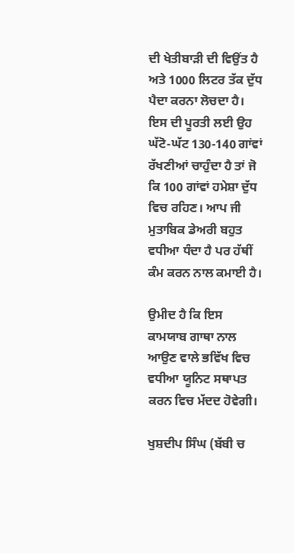ਦੀ ਖੇਤੀਬਾੜੀ ਦੀ ਵਿਉਂਤ ਹੈ ਅਤੇ 1000 ਲਿਟਰ ਤੱਕ ਦੁੱਧ ਪੈਦਾ ਕਰਨਾ ਲੋਚਦਾ ਹੈ। ਇਸ ਦੀ ਪੂਰਤੀ ਲਈ ਉਹ ਘੱਟੋ-ਘੱਟ 130-140 ਗਾਂਵਾਂ ਰੱਖਣੀਆਂ ਚਾਹੁੰਦਾ ਹੈ ਤਾਂ ਜੋ ਕਿ 100 ਗਾਂਵਾਂ ਹਮੇਸ਼ਾ ਦੁੱਧ ਵਿਚ ਰਹਿਣ। ਆਪ ਜੀ ਮੁਤਾਬਿਕ ਡੇਅਰੀ ਬਹੁਤ ਵਧੀਆ ਧੰਦਾ ਹੈ ਪਰ ਹੱਥੀਂ ਕੰਮ ਕਰਨ ਨਾਲ ਕਮਾਈ ਹੈ।

ਉਮੀਦ ਹੈ ਕਿ ਇਸ ਕਾਮਯਾਬ ਗਾਥਾ ਨਾਲ ਆਉਣ ਵਾਲੇ ਭਵਿੱਖ ਵਿਚ ਵਧੀਆ ਯੂਨਿਟ ਸਥਾਪਤ ਕਰਨ ਵਿਚ ਮੱਦਦ ਹੋਵੇਗੀ।

ਖੁਸ਼ਦੀਪ ਸਿੰਘ (ਬੱਬੀ ਚ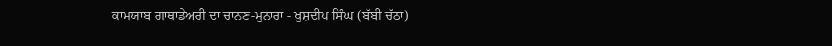ਕਾਮਯਾਬ ਗਾਥਾਡੇਅਰੀ ਦਾ ਚਾਨਣ-ਮੁਨਾਰਾ - ਖੁਸ਼ਦੀਪ ਸਿੰਘ (ਬੱਬੀ ਚੱਠਾ)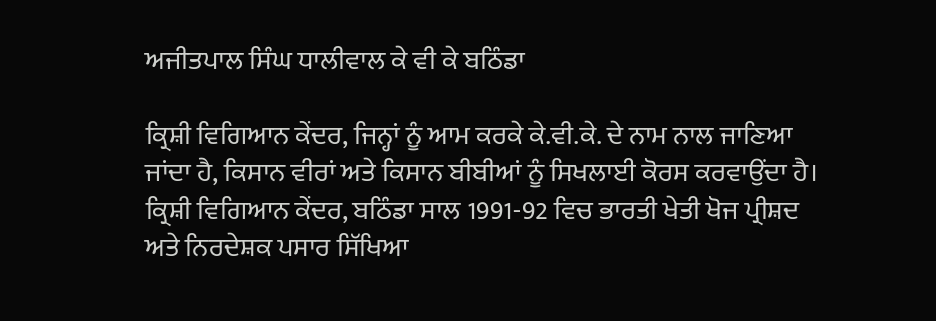ਅਜੀਤਪਾਲ ਸਿੰਘ ਧਾਲੀਵਾਲ ਕੇ ਵੀ ਕੇ ਬਠਿੰਡਾ

ਕ੍ਰਿਸ਼ੀ ਵਿਗਿਆਨ ਕੇਂਦਰ, ਜਿਨ੍ਹਾਂ ਨੂੰ ਆਮ ਕਰਕੇ ਕੇ.ਵੀ.ਕੇ. ਦੇ ਨਾਮ ਨਾਲ ਜਾਣਿਆ ਜਾਂਦਾ ਹੈ, ਕਿਸਾਨ ਵੀਰਾਂ ਅਤੇ ਕਿਸਾਨ ਬੀਬੀਆਂ ਨੂੰ ਸਿਖਲਾਈ ਕੋਰਸ ਕਰਵਾਉਂਦਾ ਹੈ। ਕ੍ਰਿਸ਼ੀ ਵਿਗਿਆਨ ਕੇਂਦਰ, ਬਠਿੰਡਾ ਸਾਲ 1991-92 ਵਿਚ ਭਾਰਤੀ ਖੇਤੀ ਖੋਜ ਪ੍ਰੀਸ਼ਦ ਅਤੇ ਨਿਰਦੇਸ਼ਕ ਪਸਾਰ ਸਿੱਖਿਆ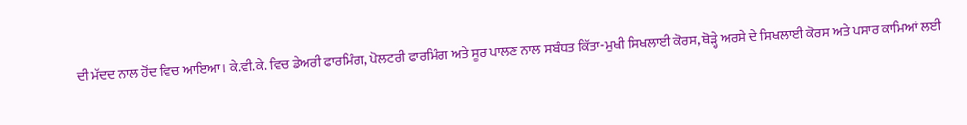ਦੀ ਮੱਦਦ ਨਾਲ ਹੋਂਦ ਵਿਚ ਆਇਆ। ਕੇ.ਵੀ.ਕੇ. ਵਿਚ ਡੇਅਰੀ ਫਾਰਮਿੰਗ, ਪੋਲਟਰੀ ਫਾਰਮਿੰਗ ਅਤੇ ਸੂਰ ਪਾਲਣ ਨਾਲ ਸਬੰਧਤ ਕਿੱਤਾ-ਮੁਖੀ ਸਿਖਲਾਈ ਕੋਰਸ, ਥੋੜ੍ਹੇ ਅਰਸੇ ਦੇ ਸਿਖਲਾਈ ਕੋਰਸ ਅਤੇ ਪਸਾਰ ਕਾਮਿਆਂ ਲਈ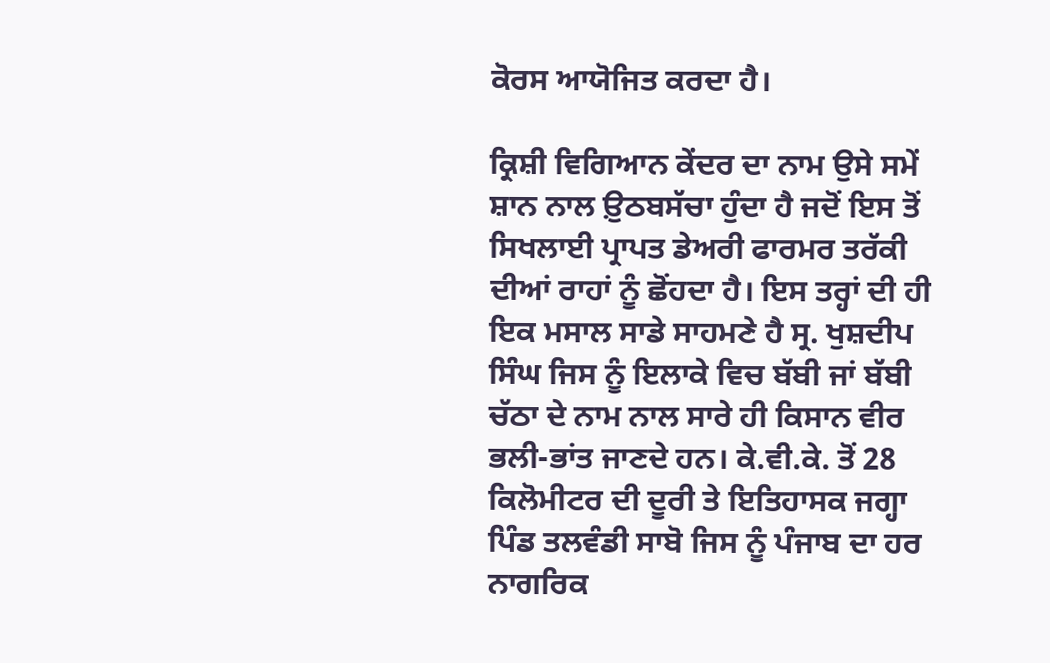ਕੋਰਸ ਆਯੋਜਿਤ ਕਰਦਾ ਹੈ।

ਕ੍ਰਿਸ਼ੀ ਵਿਗਿਆਨ ਕੇਂਦਰ ਦਾ ਨਾਮ ਉਸੇ ਸਮੇਂ ਸ਼ਾਨ ਨਾਲ ਉ਼ਠਬਸੱਚਾ ਹੁੰਦਾ ਹੈ ਜਦੋਂ ਇਸ ਤੋਂ ਸਿਖਲਾਈ ਪ੍ਰਾਪਤ ਡੇਅਰੀ ਫਾਰਮਰ ਤਰੱਕੀ ਦੀਆਂ ਰਾਹਾਂ ਨੂੰ ਛੋਂਹਦਾ ਹੈ। ਇਸ ਤਰ੍ਹਾਂ ਦੀ ਹੀ ਇਕ ਮਸਾਲ ਸਾਡੇ ਸਾਹਮਣੇ ਹੈ ਸ੍ਰ. ਖੁਸ਼ਦੀਪ ਸਿੰਘ ਜਿਸ ਨੂੰ ਇਲਾਕੇ ਵਿਚ ਬੱਬੀ ਜਾਂ ਬੱਬੀ ਚੱਠਾ ਦੇ ਨਾਮ ਨਾਲ ਸਾਰੇ ਹੀ ਕਿਸਾਨ ਵੀਰ ਭਲੀ-ਭਾਂਤ ਜਾਣਦੇ ਹਨ। ਕੇ.ਵੀ.ਕੇ. ਤੋਂ 28 ਕਿਲੋਮੀਟਰ ਦੀ ਦੂਰੀ ਤੇ ਇਤਿਹਾਸਕ ਜਗ੍ਹਾ ਪਿੰਡ ਤਲਵੰਡੀ ਸਾਬੋ ਜਿਸ ਨੂੰ ਪੰਜਾਬ ਦਾ ਹਰ ਨਾਗਰਿਕ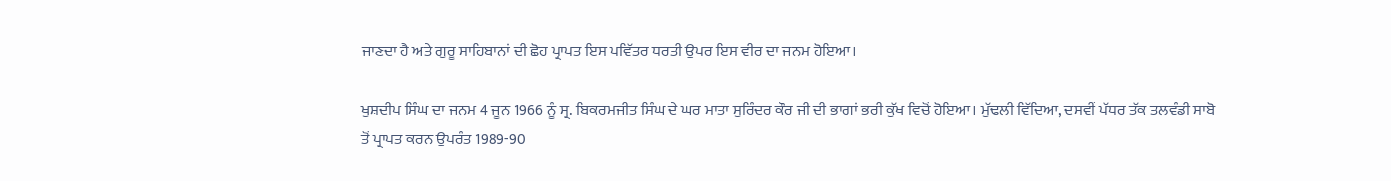ਜਾਣਦਾ ਹੈ ਅਤੇ ਗੁਰੂ ਸਾਹਿਬਾਨਾਂ ਦੀ ਛੋਹ ਪ੍ਰਾਪਤ ਇਸ ਪਵਿੱਤਰ ਧਰਤੀ ਉਪਰ ਇਸ ਵੀਰ ਦਾ ਜਨਮ ਹੋਇਆ।

ਖੁਸ਼ਦੀਪ ਸਿੰਘ ਦਾ ਜਨਮ 4 ਜੂਨ 1966 ਨੂੰ ਸ੍ਰ. ਬਿਕਰਮਜੀਤ ਸਿੰਘ ਦੇ ਘਰ ਮਾਤਾ ਸੁਰਿੰਦਰ ਕੌਰ ਜੀ ਦੀ ਭਾਗਾਂ ਭਰੀ ਕੁੱਖ ਵਿਚੋਂ ਹੋਇਆ। ਮੁੱਢਲੀ ਵਿੱਦਿਆ, ਦਸਵੀਂ ਪੱਧਰ ਤੱਕ ਤਲਵੰਡੀ ਸਾਬੋ ਤੋਂ ਪ੍ਰਾਪਤ ਕਰਨ ਉਪਰੰਤ 1989-90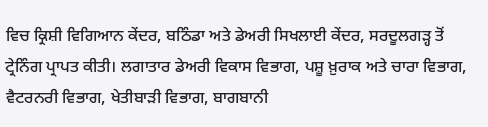ਵਿਚ ਕ੍ਰਿਸ਼ੀ ਵਿਗਿਆਨ ਕੇਂਦਰ, ਬਠਿੰਡਾ ਅਤੇ ਡੇਅਰੀ ਸਿਖਲਾਈ ਕੇਂਦਰ, ਸਰਦੂਲਗੜ੍ਹ ਤੋਂ ਟ੍ਰੇਨਿੰਗ ਪ੍ਰਾਪਤ ਕੀਤੀ। ਲਗਾਤਾਰ ਡੇਅਰੀ ਵਿਕਾਸ ਵਿਭਾਗ, ਪਸ਼ੂ ਖ਼ੁਰਾਕ ਅਤੇ ਚਾਰਾ ਵਿਭਾਗ, ਵੈਟਰਨਰੀ ਵਿਭਾਗ, ਖੇਤੀਬਾੜੀ ਵਿਭਾਗ, ਬਾਗਬਾਨੀ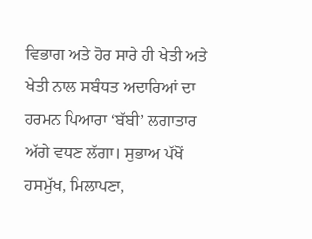ਵਿਭਾਗ ਅਤੇ ਹੋਰ ਸਾਰੇ ਹੀ ਖੇਤੀ ਅਤੇ ਖੇਤੀ ਨਾਲ ਸਬੰਧਤ ਅਦਾਰਿਆਂ ਦਾ ਹਰਮਨ ਪਿਆਰਾ ‘ਬੱਬੀ’ ਲਗਾਤਾਰ ਅੱਗੇ ਵਧਣ ਲੱਗਾ। ਸੁਭਾਅ ਪੱਖੋਂ ਹਸਮੁੱਖ, ਮਿਲਾਪਣਾ,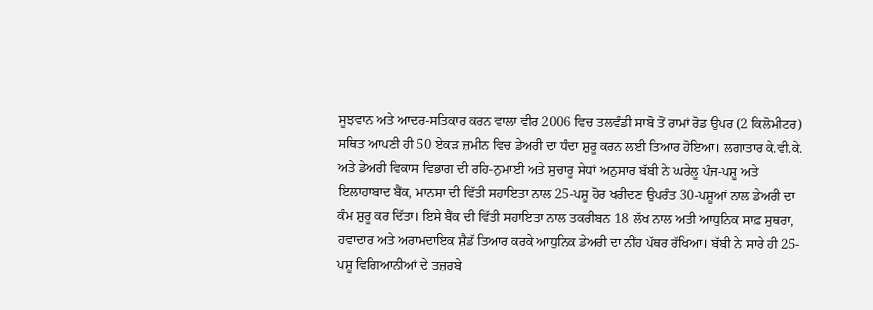ਸੂਝਵਾਨ ਅਤੇ ਆਦਰ-ਸਤਿਕਾਰ ਕਰਨ ਵਾਲਾ ਵੀਰ 2006 ਵਿਚ ਤਲਵੰਡੀ ਸਾਬੋ ਤੋਂ ਰਾਮਾਂ ਰੋਡ ਉਪਰ (2 ਕਿਲੋਮੀਟਰ) ਸਥਿਤ ਆਪਣੀ ਹੀ 50 ਏਕੜ ਜ਼ਮੀਨ ਵਿਚ ਡੇਅਰੀ ਦਾ ਧੰਦਾ ਸ਼ੁਰੂ ਕਰਨ ਲਈ ਤਿਆਰ ਹੋਇਆ। ਲਗਾਤਾਰ ਕੇ.ਵੀ.ਕੇ. ਅਤੇ ਡੇਅਰੀ ਵਿਕਾਸ ਵਿਭਾਗ ਦੀ ਰਹਿ-ਨੁਮਾਈ ਅਤੇ ਸੁਚਾਰੂ ਸੇਧਾਂ ਅਨੁਸਾਰ ਬੱਬੀ ਨੇ ਘਰੇਲੂ ਪੰਜ-ਪਸ਼ੂ ਅਤੇ ਇਲਾਹਾਬਾਦ ਬੈਂਕ, ਮਾਨਸਾ ਦੀ ਵਿੱਤੀ ਸਹਾਇਤਾ ਨਾਲ 25-ਪਸ਼ੂ ਹੋਰ ਖਰੀਦਣ ਉਪਰੰਤ 30-ਪਸ਼ੂਆਂ ਨਾਲ ਡੇਅਰੀ ਦਾ ਕੰਮ ਸ਼ੁਰੂ ਕਰ ਦਿੱਤਾ। ਇਸੇ ਬੈਂਕ ਦੀ ਵਿੱਤੀ ਸਹਾਇਤਾ ਨਾਲ ਤਕਰੀਬਨ 18 ਲੱਖ ਨਾਲ ਅਤੀ ਆਧੁਨਿਕ ਸਾਫ਼ ਸੁਥਰਾ, ਹਵਾਦਾਰ ਅਤੇ ਅਰਾਮਦਾਇਕ ਸ਼ੈਡੱ ਤਿਆਰ ਕਰਕੇ ਆਧੁਨਿਕ ਡੇਅਰੀ ਦਾ ਨੀਂਹ ਪੱਥਰ ਰੱਖਿਆ। ਬੱਬੀ ਨੇ ਸਾਰੇ ਹੀ 25-ਪਸ਼ੂ ਵਿਗਿਆਨੀਆਂ ਦੇ ਤਜ਼ਰਬੇ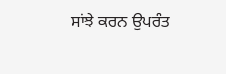ਸਾਂਝੇ ਕਰਨ ਉਪਰੰਤ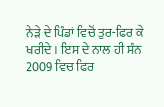ਨੇੜੇ ਦੇ ਪਿੰਡਾਂ ਵਿਚੋਂ ਤੁਰ-ਫਿਰ ਕੇ ਖਰੀਦੇ। ਇਸ ਦੇ ਨਾਲ ਹੀ ਸੰਨ 2009 ਵਿਚ ਫਿਰ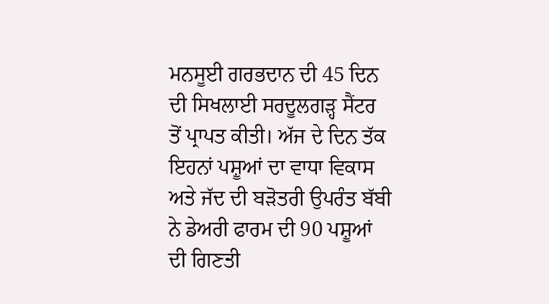ਮਨਸੂਈ ਗਰਭਦਾਨ ਦੀ 45 ਦਿਨ ਦੀ ਸਿਖਲਾਈ ਸਰਦੂਲਗੜ੍ਹ ਸੈਂਟਰ ਤੋਂ ਪ੍ਰਾਪਤ ਕੀਤੀ। ਅੱਜ ਦੇ ਦਿਨ ਤੱਕ ਇਹਨਾਂ ਪਸ਼ੂਆਂ ਦਾ ਵਾਧਾ ਵਿਕਾਸ ਅਤੇ ਜੱਦ ਦੀ ਬੜੋਤਰੀ ਉਪਰੰਤ ਬੱਬੀ ਨੇ ਡੇਅਰੀ ਫਾਰਮ ਦੀ 90 ਪਸ਼ੂਆਂ ਦੀ ਗਿਣਤੀ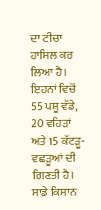ਦਾ ਟੀਚਾ ਹਾਸਿਲ ਕਰ ਲਿਆ ਹੈ। ਇਹਨਾਂ ਵਿਚੋਂ 55 ਪਸ਼ੂ ਵੱਡੇ, 20 ਵਹਿੜਾਂ ਅਤੇ 15 ਕੱਟੜੂ-ਵਛੜੂਆਂ ਦੀ ਗਿਣਤੀ ਹੈ। ਸਾਡੇ ਕਿਸਾਨ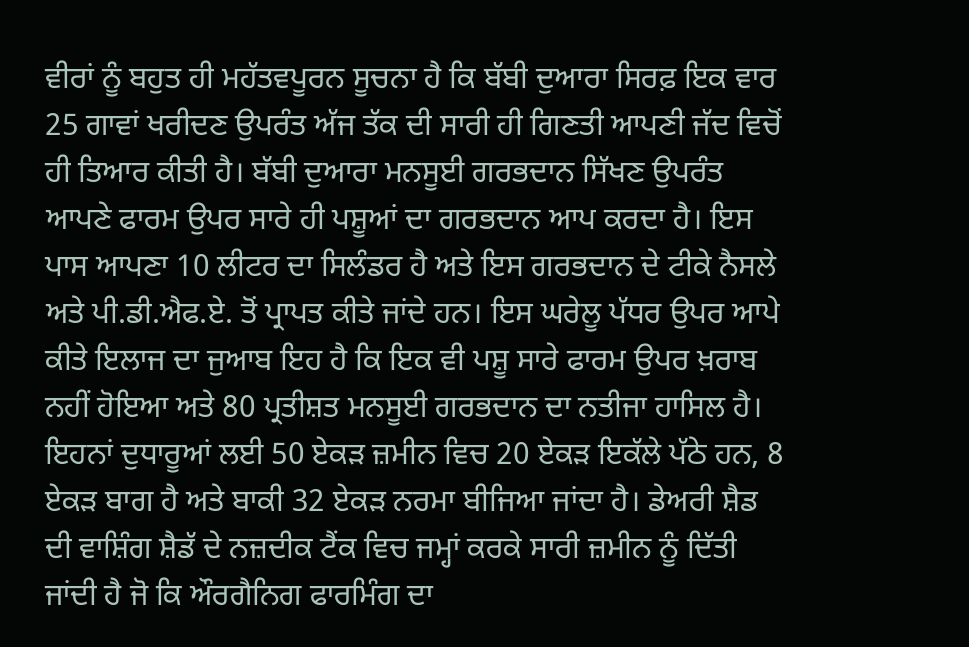ਵੀਰਾਂ ਨੂੰ ਬਹੁਤ ਹੀ ਮਹੱਤਵਪੂਰਨ ਸੂਚਨਾ ਹੈ ਕਿ ਬੱਬੀ ਦੁਆਰਾ ਸਿਰਫ਼ ਇਕ ਵਾਰ 25 ਗਾਵਾਂ ਖਰੀਦਣ ਉਪਰੰਤ ਅੱਜ ਤੱਕ ਦੀ ਸਾਰੀ ਹੀ ਗਿਣਤੀ ਆਪਣੀ ਜੱਦ ਵਿਚੋਂ ਹੀ ਤਿਆਰ ਕੀਤੀ ਹੈ। ਬੱਬੀ ਦੁਆਰਾ ਮਨਸੂਈ ਗਰਭਦਾਨ ਸਿੱਖਣ ਉਪਰੰਤ ਆਪਣੇ ਫਾਰਮ ਉਪਰ ਸਾਰੇ ਹੀ ਪਸ਼ੂਆਂ ਦਾ ਗਰਭਦਾਨ ਆਪ ਕਰਦਾ ਹੈ। ਇਸ ਪਾਸ ਆਪਣਾ 10 ਲੀਟਰ ਦਾ ਸਿਲੰਡਰ ਹੈ ਅਤੇ ਇਸ ਗਰਭਦਾਨ ਦੇ ਟੀਕੇ ਨੈਸਲੇ ਅਤੇ ਪੀ.ਡੀ.ਐਫ.ਏ. ਤੋਂ ਪ੍ਰਾਪਤ ਕੀਤੇ ਜਾਂਦੇ ਹਨ। ਇਸ ਘਰੇਲੂ ਪੱਧਰ ਉਪਰ ਆਪੇ ਕੀਤੇ ਇਲਾਜ ਦਾ ਜੁਆਬ ਇਹ ਹੈ ਕਿ ਇਕ ਵੀ ਪਸ਼ੂ ਸਾਰੇ ਫਾਰਮ ਉਪਰ ਖ਼ਰਾਬ ਨਹੀਂ ਹੋਇਆ ਅਤੇ 80 ਪ੍ਰਤੀਸ਼ਤ ਮਨਸੂਈ ਗਰਭਦਾਨ ਦਾ ਨਤੀਜਾ ਹਾਸਿਲ ਹੈ। ਇਹਨਾਂ ਦੁਧਾਰੂਆਂ ਲਈ 50 ਏਕੜ ਜ਼ਮੀਨ ਵਿਚ 20 ਏਕੜ ਇਕੱਲੇ ਪੱਠੇ ਹਨ, 8 ਏਕੜ ਬਾਗ ਹੈ ਅਤੇ ਬਾਕੀ 32 ਏਕੜ ਨਰਮਾ ਬੀਜਿਆ ਜਾਂਦਾ ਹੈ। ਡੇਅਰੀ ਸ਼ੈਡ ਦੀ ਵਾਸ਼ਿੰਗ ਸ਼ੈਡੱ ਦੇ ਨਜ਼ਦੀਕ ਟੈਂਕ ਵਿਚ ਜਮ੍ਹਾਂ ਕਰਕੇ ਸਾਰੀ ਜ਼ਮੀਨ ਨੂੰ ਦਿੱਤੀ ਜਾਂਦੀ ਹੈ ਜੋ ਕਿ ਔਰਗੈਨਿਗ ਫਾਰਮਿੰਗ ਦਾ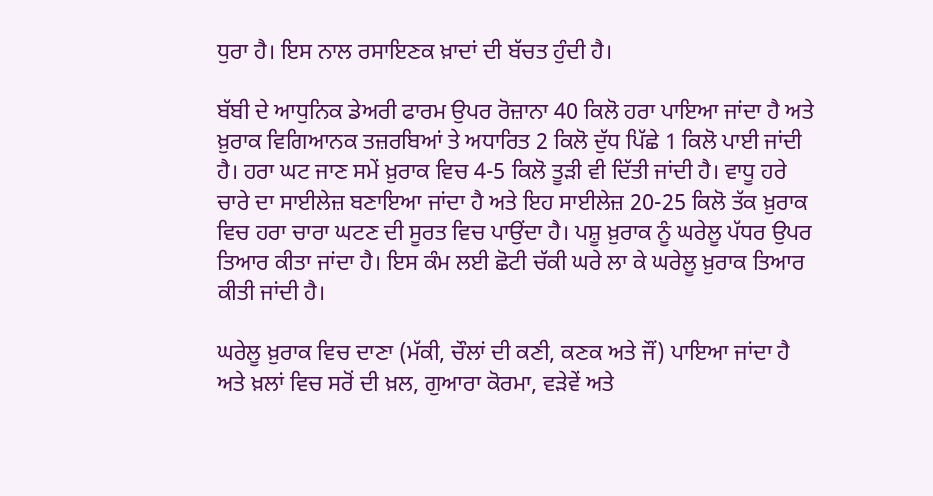ਧੁਰਾ ਹੈ। ਇਸ ਨਾਲ ਰਸਾਇਣਕ ਖ਼ਾਦਾਂ ਦੀ ਬੱਚਤ ਹੁੰਦੀ ਹੈ।

ਬੱਬੀ ਦੇ ਆਧੁਨਿਕ ਡੇਅਰੀ ਫਾਰਮ ਉਪਰ ਰੋਜ਼ਾਨਾ 40 ਕਿਲੋ ਹਰਾ ਪਾਇਆ ਜਾਂਦਾ ਹੈ ਅਤੇ ਖ਼ੁਰਾਕ ਵਿਗਿਆਨਕ ਤਜ਼ਰਬਿਆਂ ਤੇ ਅਧਾਰਿਤ 2 ਕਿਲੋ ਦੁੱਧ ਪਿੱਛੇ 1 ਕਿਲੋ ਪਾਈ ਜਾਂਦੀ ਹੈ। ਹਰਾ ਘਟ ਜਾਣ ਸਮੇਂ ਖ਼ੁਰਾਕ ਵਿਚ 4-5 ਕਿਲੋ ਤੂੜੀ ਵੀ ਦਿੱਤੀ ਜਾਂਦੀ ਹੈ। ਵਾਧੂ ਹਰੇ ਚਾਰੇ ਦਾ ਸਾਈਲੇਜ਼ ਬਣਾਇਆ ਜਾਂਦਾ ਹੈ ਅਤੇ ਇਹ ਸਾਈਲੇਜ਼ 20-25 ਕਿਲੋ ਤੱਕ ਖ਼ੁਰਾਕ ਵਿਚ ਹਰਾ ਚਾਰਾ ਘਟਣ ਦੀ ਸੂਰਤ ਵਿਚ ਪਾਉਂਦਾ ਹੈ। ਪਸ਼ੂ ਖ਼ੁਰਾਕ ਨੂੰ ਘਰੇਲੂ ਪੱਧਰ ਉਪਰ ਤਿਆਰ ਕੀਤਾ ਜਾਂਦਾ ਹੈ। ਇਸ ਕੰਮ ਲਈ ਛੋਟੀ ਚੱਕੀ ਘਰੇ ਲਾ ਕੇ ਘਰੇਲੂ ਖ਼ੁਰਾਕ ਤਿਆਰ ਕੀਤੀ ਜਾਂਦੀ ਹੈ।

ਘਰੇਲੂ ਖ਼ੁਰਾਕ ਵਿਚ ਦਾਣਾ (ਮੱਕੀ, ਚੌਲਾਂ ਦੀ ਕਣੀ, ਕਣਕ ਅਤੇ ਜੌਂ) ਪਾਇਆ ਜਾਂਦਾ ਹੈ ਅਤੇ ਖ਼ਲਾਂ ਵਿਚ ਸਰੋਂ ਦੀ ਖ਼ਲ, ਗੁਆਰਾ ਕੋਰਮਾ, ਵੜੇਵੇਂ ਅਤੇ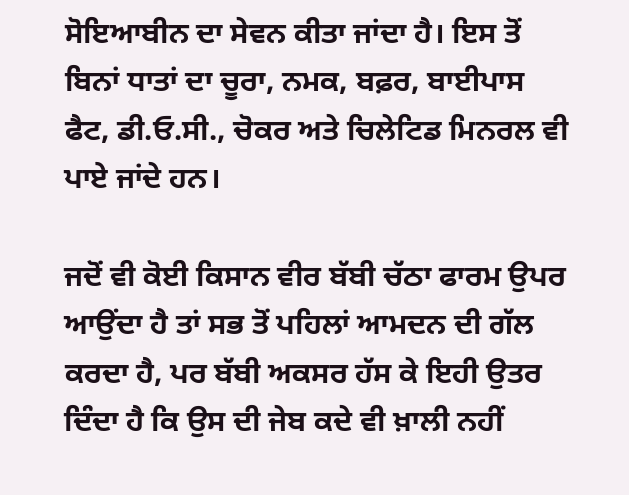ਸੋਇਆਬੀਨ ਦਾ ਸੇਵਨ ਕੀਤਾ ਜਾਂਦਾ ਹੈ। ਇਸ ਤੋਂ ਬਿਨਾਂ ਧਾਤਾਂ ਦਾ ਚੂਰਾ, ਨਮਕ, ਬਫ਼ਰ, ਬਾਈਪਾਸ ਫੈਟ, ਡੀ.ਓ.ਸੀ., ਚੋਕਰ ਅਤੇ ਚਿਲੇਟਿਡ ਮਿਨਰਲ ਵੀ ਪਾਏ ਜਾਂਦੇ ਹਨ।

ਜਦੋਂ ਵੀ ਕੋਈ ਕਿਸਾਨ ਵੀਰ ਬੱਬੀ ਚੱਠਾ ਫਾਰਮ ਉਪਰ ਆਉਂਦਾ ਹੈ ਤਾਂ ਸਭ ਤੋਂ ਪਹਿਲਾਂ ਆਮਦਨ ਦੀ ਗੱਲ ਕਰਦਾ ਹੈ, ਪਰ ਬੱਬੀ ਅਕਸਰ ਹੱਸ ਕੇ ਇਹੀ ਉਤਰ ਦਿੰਦਾ ਹੈ ਕਿ ਉਸ ਦੀ ਜੇਬ ਕਦੇ ਵੀ ਖ਼ਾਲੀ ਨਹੀਂ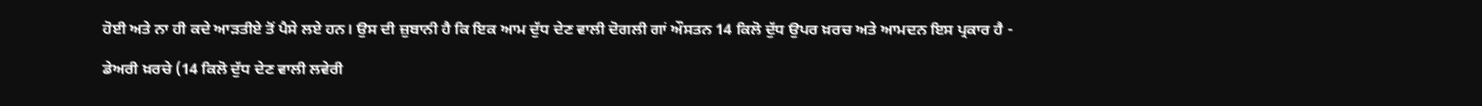ਹੋਈ ਅਤੇ ਨਾ ਹੀ ਕਦੇ ਆੜਤੀਏ ਤੋਂ ਪੈਸੇ ਲਏ ਹਨ। ਉਸ ਦੀ ਜ਼ੁਬਾਨੀ ਹੈ ਕਿ ਇਕ ਆਮ ਦੁੱਧ ਦੇਣ ਵਾਲੀ ਦੋਗਲੀ ਗਾਂ ਔਸਤਨ 14 ਕਿਲੋ ਦੁੱਧ ਉਪਰ ਖ਼ਰਚ ਅਤੇ ਆਮਦਨ ਇਸ ਪ੍ਰਕਾਰ ਹੈ -

ਡੇਅਰੀ ਖ਼ਰਚੇ (14 ਕਿਲੋ ਦੁੱਧ ਦੇਣ ਵਾਲੀ ਲਵੇਰੀ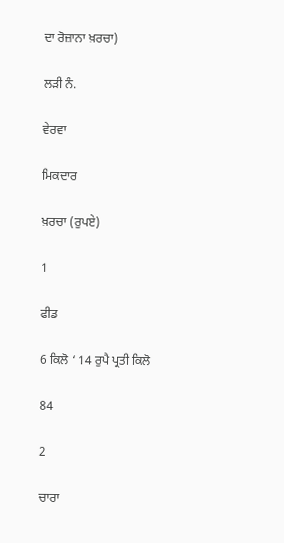ਦਾ ਰੋਜ਼ਾਨਾ ਖ਼ਰਚਾ)

ਲੜੀ ਨੰ.

ਵੇਰਵਾ

ਮਿਕਦਾਰ

ਖ਼ਰਚਾ (ਰੁਪਏ)

1

ਫੀਡ

6 ਕਿਲੋ ‘ 14 ਰੁਪੈ ਪ੍ਰਤੀ ਕਿਲੋ

84

2

ਚਾਰਾ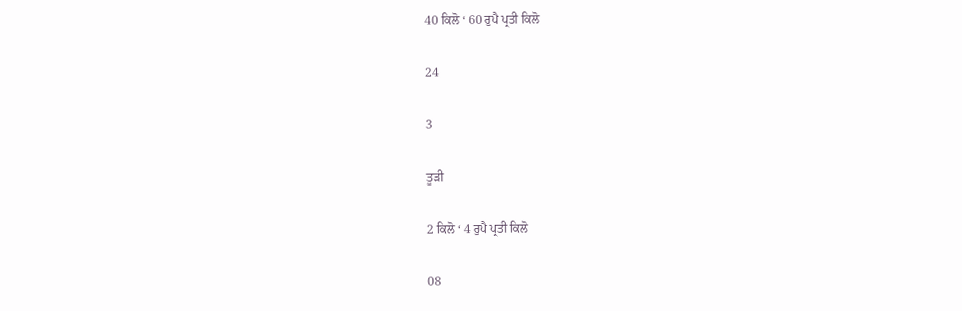40 ਕਿਲੋ ‘ 60 ਰੁਪੈ ਪ੍ਰਤੀ ਕਿਲੋ

24

3

ਤੂੜੀ

2 ਕਿਲੋ ‘ 4 ਰੁਪੈ ਪ੍ਰਤੀ ਕਿਲੋ

08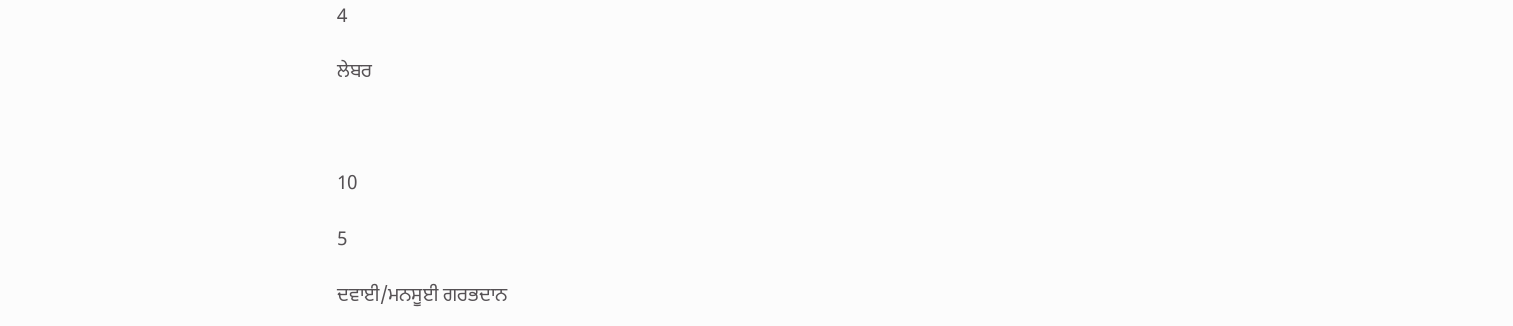4

ਲੇਬਰ



10

5

ਦਵਾਈ/ਮਨਸੂਈ ਗਰਭਦਾਨ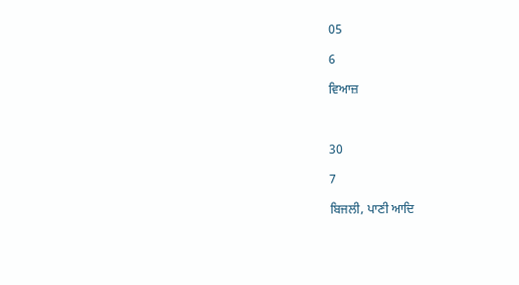05

6

ਵਿਆਜ਼



30

7

ਬਿਜਲੀ, ਪਾਣੀ ਆਦਿ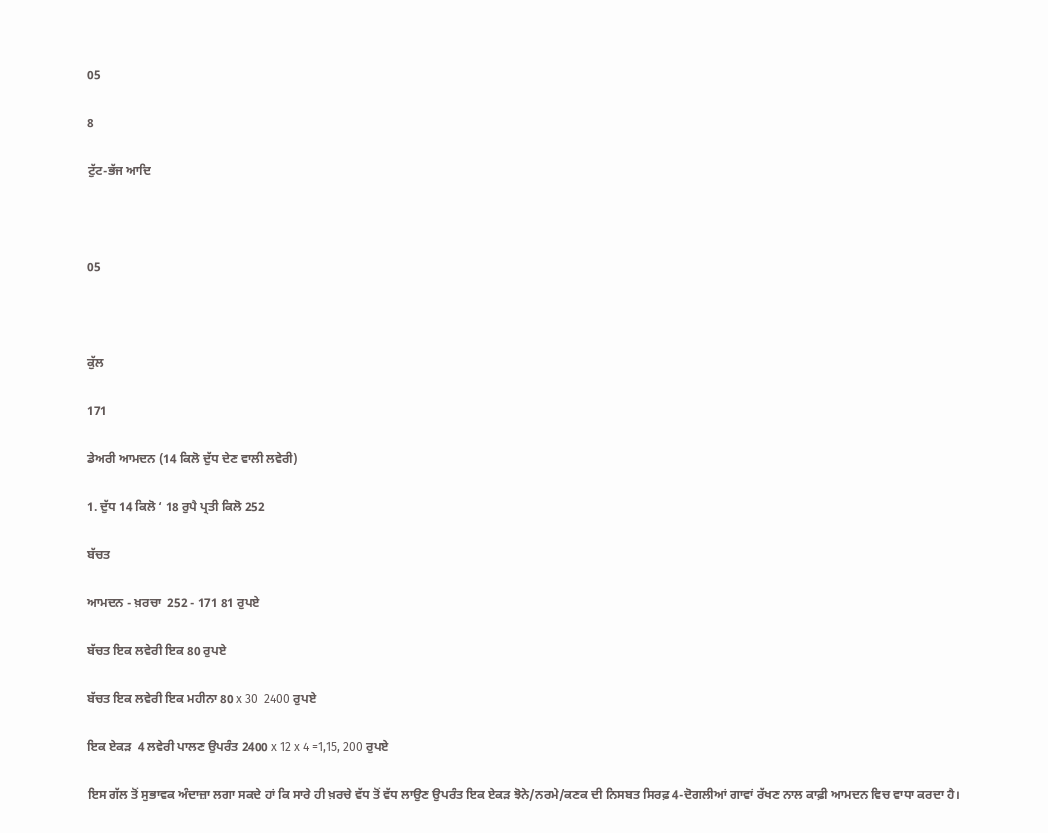05

8

ਟੁੱਟ-ਭੱਜ ਆਦਿ



05



ਕੁੱਲ

171

ਡੇਅਰੀ ਆਮਦਨ (14 ਕਿਲੋ ਦੁੱਧ ਦੇਣ ਵਾਲੀ ਲਵੇਰੀ)

1. ਦੁੱਧ 14 ਕਿਲੋ ‘ 18 ਰੁਪੈ ਪ੍ਰਤੀ ਕਿਲੋ 252

ਬੱਚਤ

ਆਮਦਨ - ਖ਼ਰਚਾ  252 - 171 81 ਰੁਪਏ

ਬੱਚਤ ਇਕ ਲਵੇਰੀ ਇਕ 80 ਰੁਪਏ

ਬੱਚਤ ਇਕ ਲਵੇਰੀ ਇਕ ਮਹੀਨਾ 80 x 30  2400 ਰੁਪਏ

ਇਕ ਏਕੜ  4 ਲਵੇਰੀ ਪਾਲਣ ਉਪਰੰਤ 2400 x 12 x 4 =1,15, 200 ਰੁਪਏ

ਇਸ ਗੱਲ ਤੋਂ ਸੁਭਾਵਕ ਅੰਦਾਜ਼ਾ ਲਗਾ ਸਕਦੇ ਹਾਂ ਕਿ ਸਾਰੇ ਹੀ ਖ਼ਰਚੇ ਵੱਧ ਤੋਂ ਵੱਧ ਲਾਉਣ ਉਪਰੰਤ ਇਕ ਏਕੜ ਝੋਨੇ/ਨਰਮੇ/ਕਣਕ ਦੀ ਨਿਸਬਤ ਸਿਰਫ਼ 4-ਦੋਗਲੀਆਂ ਗਾਵਾਂ ਰੱਖਣ ਨਾਲ ਕਾਫ਼ੀ ਆਮਦਨ ਵਿਚ ਵਾਧਾ ਕਰਦਾ ਹੈ।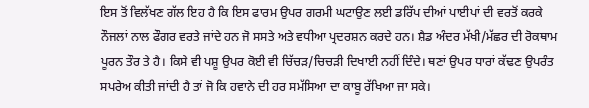ਇਸ ਤੋਂ ਵਿਲੱਖਣ ਗੱਲ ਇਹ ਹੈ ਕਿ ਇਸ ਫਾਰਮ ਉਪਰ ਗਰਮੀ ਘਟਾਉਣ ਲਈ ਡਰਿੱਪ ਦੀਆਂ ਪਾਈਪਾਂ ਦੀ ਵਰਤੋਂ ਕਰਕੇ ਨੌਜਲਾਂ ਨਾਲ ਫੌਗਰ ਵਰਤੇ ਜਾਂਦੇ ਹਨ ਜੋ ਸਸਤੇ ਅਤੇ ਵਧੀਆ ਪ੍ਰਦਰਸ਼ਨ ਕਰਦੇ ਹਨ। ਸ਼ੈਡ ਅੰਦਰ ਮੱਖੀ/ਮੱਛਰ ਦੀ ਰੋਕਥਾਮ ਪੂਰਨ ਤੌਰ ਤੇ ਹੈ। ਕਿਸੇ ਵੀ ਪਸ਼ੂ ਉਪਰ ਕੋਈ ਵੀ ਚਿੱਚੜ/ਚਿਚੜੀ ਦਿਖਾਈ ਨਹੀਂ ਦਿੰਦੇ। ਥਣਾਂ ਉਪਰ ਧਾਰਾਂ ਕੱਢਣ ਉਪਰੰਤ ਸਪਰੇਅ ਕੀਤੀ ਜਾਂਦੀ ਹੈ ਤਾਂ ਜੋ ਕਿ ਹਵਾਨੇ ਦੀ ਹਰ ਸਮੱਸਿਆ ਦਾ ਕਾਬੂ ਰੱਖਿਆ ਜਾ ਸਕੇ।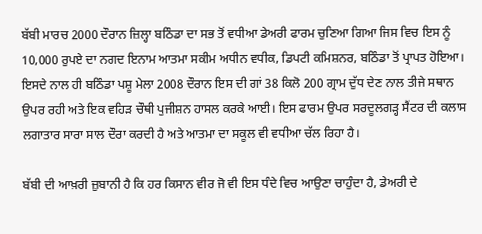ਬੱਬੀ ਮਾਰਚ 2000 ਦੌਰਾਨ ਜ਼ਿਲ੍ਹਾ ਬਠਿੰਡਾ ਦਾ ਸਭ ਤੋਂ ਵਧੀਆ ਡੇਅਰੀ ਫਾਰਮ ਚੁਣਿਆ ਗਿਆ ਜਿਸ ਵਿਚ ਇਸ ਨੂੰ 10,000 ਰੁਪਏ ਦਾ ਨਗਦ ਇਨਾਮ ਆਤਮਾ ਸਕੀਮ ਅਧੀਨ ਵਧੀਕ, ਡਿਪਟੀ ਕਮਿਸ਼ਨਰ, ਬਠਿੰਡਾ ਤੋਂ ਪ੍ਰਾਪਤ ਹੋਇਆ। ਇਸਦੇ ਨਾਲ ਹੀ ਬਠਿੰਡਾ ਪਸ਼ੂ ਮੇਲਾ 2008 ਦੌਰਾਨ ਇਸ ਦੀ ਗਾਂ 38 ਕਿਲੋ 200 ਗ੍ਰਾਮ ਦੁੱਧ ਦੇਣ ਨਾਲ ਤੀਜੇ ਸਥਾਨ ਉਪਰ ਰਹੀ ਅਤੇ ਇਕ ਵਹਿੜ ਚੌਥੀ ਪੁਜੀਸ਼ਨ ਹਾਸਲ ਕਰਕੇ ਆਈ। ਇਸ ਫਾਰਮ ਉਪਰ ਸਰਦੂਲਗੜ੍ਹ ਸੈਂਟਰ ਦੀ ਕਲਾਸ ਲਗਾਤਾਰ ਸਾਰਾ ਸਾਲ ਦੌਰਾ ਕਰਦੀ ਹੈ ਅਤੇ ਆਤਮਾ ਦਾ ਸਕੂਲ ਵੀ ਵਧੀਆ ਚੱਲ ਰਿਹਾ ਹੈ।

ਬੱਬੀ ਦੀ ਆਖ਼ਰੀ ਜ਼ੁਬਾਨੀ ਹੈ ਕਿ ਹਰ ਕਿਸਾਨ ਵੀਰ ਜੋ ਵੀ ਇਸ ਧੰਦੇ ਵਿਚ ਆਉਣਾ ਚਾਹੁੰਦਾ ਹੈ, ਡੇਅਰੀ ਦੇ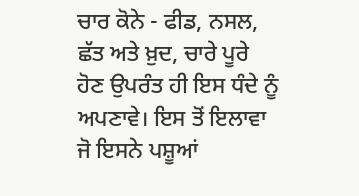ਚਾਰ ਕੋਨੇ - ਫੀਡ, ਨਸਲ, ਛੱਤ ਅਤੇ ਖ਼ੁਦ, ਚਾਰੇ ਪੂਰੇ ਹੋਣ ਉਪਰੰਤ ਹੀ ਇਸ ਧੰਦੇ ਨੂੰ ਅਪਣਾਵੇ। ਇਸ ਤੋਂ ਇਲਾਵਾ ਜੋ ਇਸਨੇ ਪਸ਼ੂਆਂ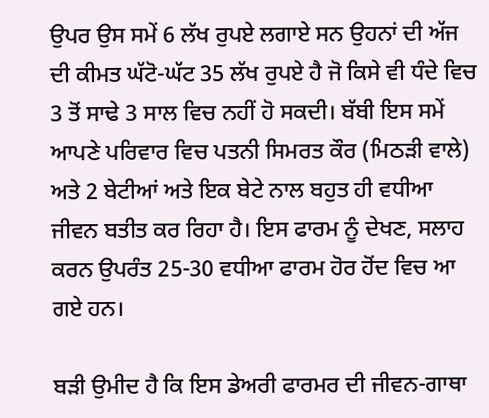ਉਪਰ ਉਸ ਸਮੇਂ 6 ਲੱਖ ਰੁਪਏ ਲਗਾਏ ਸਨ ਉਹਨਾਂ ਦੀ ਅੱਜ ਦੀ ਕੀਮਤ ਘੱਟੋ-ਘੱਟ 35 ਲੱਖ ਰੁਪਏ ਹੈ ਜੋ ਕਿਸੇ ਵੀ ਧੰਦੇ ਵਿਚ 3 ਤੋਂ ਸਾਢੇ 3 ਸਾਲ ਵਿਚ ਨਹੀਂ ਹੋ ਸਕਦੀ। ਬੱਬੀ ਇਸ ਸਮੇਂ ਆਪਣੇ ਪਰਿਵਾਰ ਵਿਚ ਪਤਨੀ ਸਿਮਰਤ ਕੌਰ (ਮਿਠੜੀ ਵਾਲੇ) ਅਤੇ 2 ਬੇਟੀਆਂ ਅਤੇ ਇਕ ਬੇਟੇ ਨਾਲ ਬਹੁਤ ਹੀ ਵਧੀਆ ਜੀਵਨ ਬਤੀਤ ਕਰ ਰਿਹਾ ਹੈ। ਇਸ ਫਾਰਮ ਨੂੰ ਦੇਖਣ, ਸਲਾਹ ਕਰਨ ਉਪਰੰਤ 25-30 ਵਧੀਆ ਫਾਰਮ ਹੋਰ ਹੋਂਦ ਵਿਚ ਆ ਗਏ ਹਨ।

ਬੜੀ ਉਮੀਦ ਹੈ ਕਿ ਇਸ ਡੇਅਰੀ ਫਾਰਮਰ ਦੀ ਜੀਵਨ-ਗਾਥਾ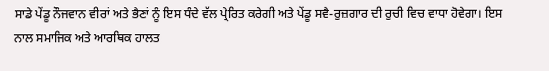ਸਾਡੇ ਪੇਂਡੂ ਨੌਜਵਾਨ ਵੀਰਾਂ ਅਤੇ ਭੈਣਾਂ ਨੂੰ ਇਸ ਧੰਦੇ ਵੱਲ ਪ੍ਰੇਰਿਤ ਕਰੇਗੀ ਅਤੇ ਪੇਂਡੂ ਸਵੈ-ਰੁਜ਼ਗਾਰ ਦੀ ਰੁਚੀ ਵਿਚ ਵਾਧਾ ਹੋਵੇਗਾ। ਇਸ ਨਾਲ ਸਮਾਜਿਕ ਅਤੇ ਆਰਥਿਕ ਹਾਲਤ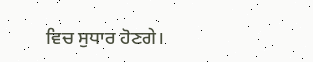ਵਿਚ ਸੁਧਾਰ ਹੋਣਗੇ।